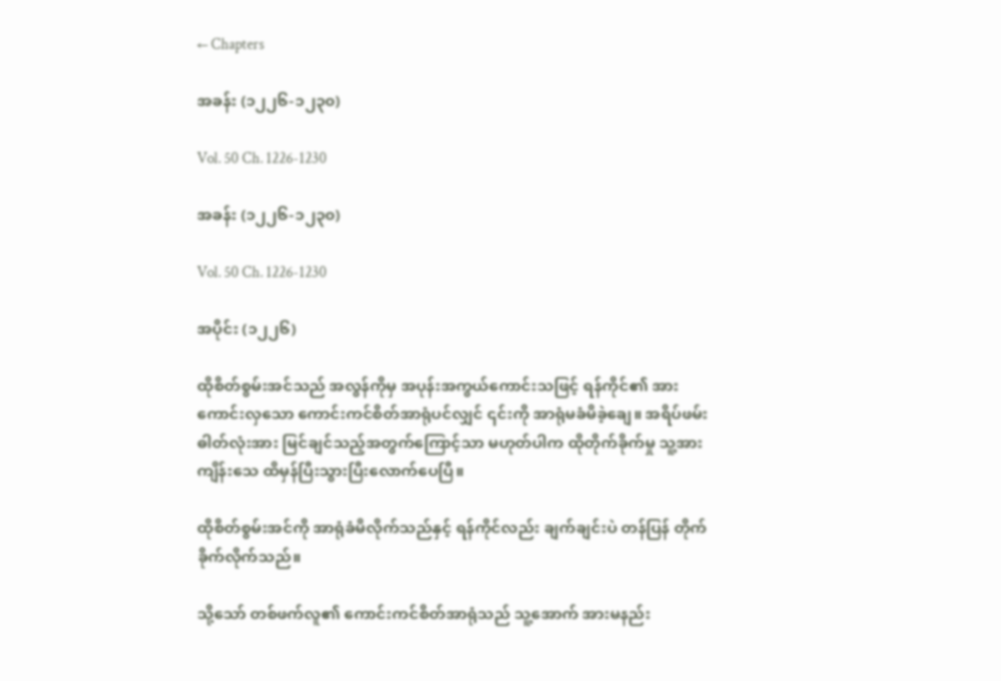← Chapters

အခန်း (၁၂၂၆-၁၂၃၀)

Vol. 50 Ch. 1226-1230

အခန်း (၁၂၂၆-၁၂၃၀)

Vol. 50 Ch. 1226-1230

အပိုင်း (၁၂၂၆)

ထိုစိတ်စွမ်းအင်သည် အလွန်ကိုမှ အပုန်းအကွယ်ကောင်းသဖြင့် ရန်ကိုင်၏ အားကောင်းလှသော ကောင်းကင်စိတ်အာရုံပင်လျှင် ၎င်းကို အာရုံမခံမိခဲ့ချေ။ အရိပ်ဖမ်းဓါတ်လုံးအား မြင်ချင်သည့်အတွက်ကြောင့်သာ မဟုတ်ပါက ထိုတိုက်ခိုက်မှု သူ့အား ကျိန်းသေ ထိမှန်ပြီးသွားပြီးလောက်ပေပြီ။

ထိုစိတ်စွမ်းအင်ကို အာရုံခံမိလိုက်သည်နှင့် ရန်ကိုင်လည်း ချက်ချင်းပဲ တန်ပြန် တိုက်ခိုက်လိုက်သည်။

သို့သော် တစ်ဖက်လူ၏ ကောင်းကင်စိတ်အာရုံသည် သူ့အောက် အားမနည်း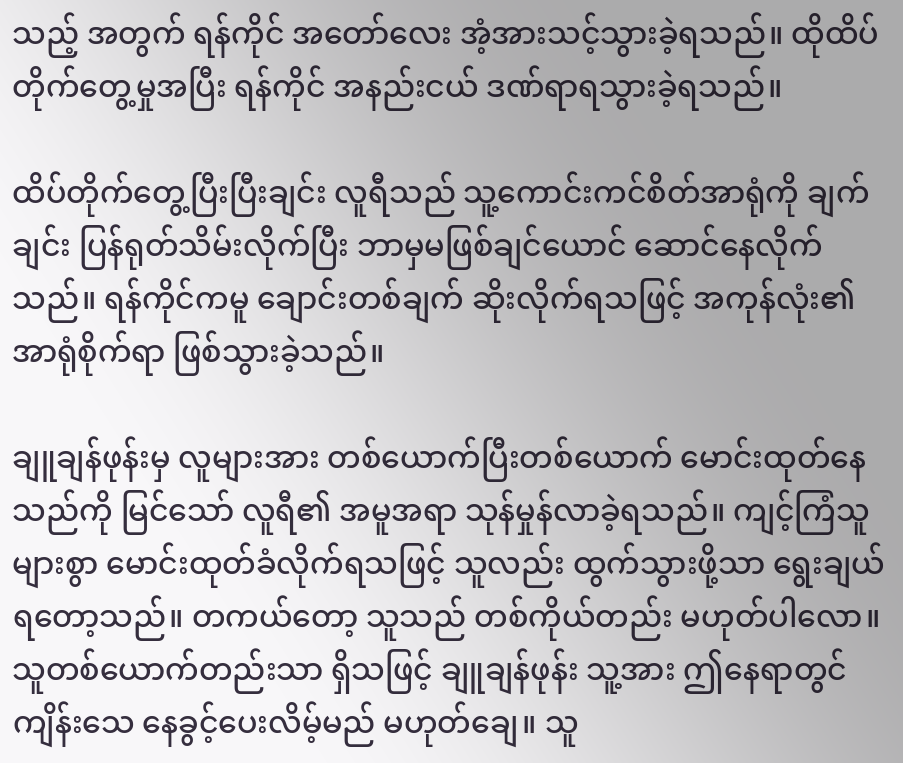သည့် အတွက် ရန်ကိုင် အတော်လေး အံ့အားသင့်သွားခဲ့ရသည်။ ထိုထိပ်တိုက်တွေ့မှုအပြီး ရန်ကိုင် အနည်းငယ် ဒဏ်ရာရသွားခဲ့ရသည်။

ထိပ်တိုက်တွေ့ပြီးပြီးချင်း လူရီသည် သူ့ကောင်းကင်စိတ်အာရုံကို ချက်ချင်း ပြန်ရုတ်သိမ်းလိုက်ပြီး ဘာမှမဖြစ်ချင်ယောင် ဆောင်နေလိုက်သည်။ ရန်ကိုင်ကမူ ချောင်းတစ်ချက် ဆိုးလိုက်ရသဖြင့် အကုန်လုံး၏ အာရုံစိုက်ရာ ဖြစ်သွားခဲ့သည်။

ချူချန်ဖုန်းမှ လူများအား တစ်ယောက်ပြီးတစ်ယောက် မောင်းထုတ်နေသည်ကို မြင်သော် လူရီ၏ အမူအရာ သုန်မှုန်လာခဲ့ရသည်။ ကျင့်ကြံသူများစွာ မောင်းထုတ်ခံလိုက်ရသဖြင့် သူလည်း ထွက်သွားဖို့သာ ရွေးချယ်ရတော့သည်။ တကယ်တော့ သူသည် တစ်ကိုယ်တည်း မဟုတ်ပါလော။ သူတစ်ယောက်တည်းသာ ရှိသဖြင့် ချူချန်ဖုန်း သူ့အား ဤနေရာတွင် ကျိန်းသေ နေခွင့်ပေးလိမ့်မည် မဟုတ်ချေ။ သူ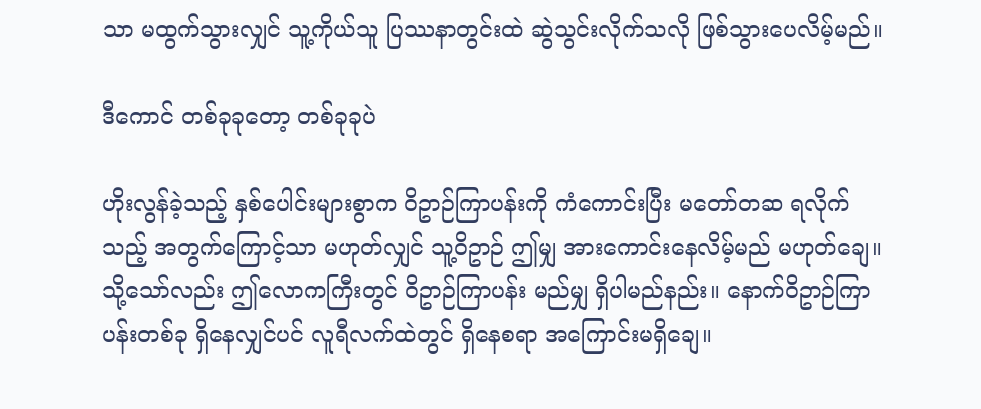သာ မထွက်သွားလျှင် သူ့ကိုယ်သူ ပြဿနာတွင်းထဲ ဆွဲသွင်းလိုက်သလို ဖြစ်သွားပေလိမ့်မည်။

ဒီကောင် တစ်ခုခုတော့ တစ်ခုခုပဲ

ဟိုးလွန်ခဲ့သည့် နှစ်ပေါင်းများစွာက ဝိဥာဉ်ကြာပန်းကို ကံကောင်းပြီး မတော်တဆ ရလိုက်သည့် အတွက်ကြောင့်သာ မဟုတ်လျှင် သူ့ဝိဥာဉ် ဤမျှ အားကောင်းနေလိမ့်မည် မဟုတ်ချေ။ သို့သော်လည်း ဤလောကကြီးတွင် ဝိဥာဉ်ကြာပန်း မည်မျှ ရှိပါမည်နည်း။ နောက်ဝိဥာဉ်ကြာပန်းတစ်ခု ရှိနေလျှင်ပင် လူရီလက်ထဲတွင် ရှိနေစရာ အကြောင်းမရှိချေ။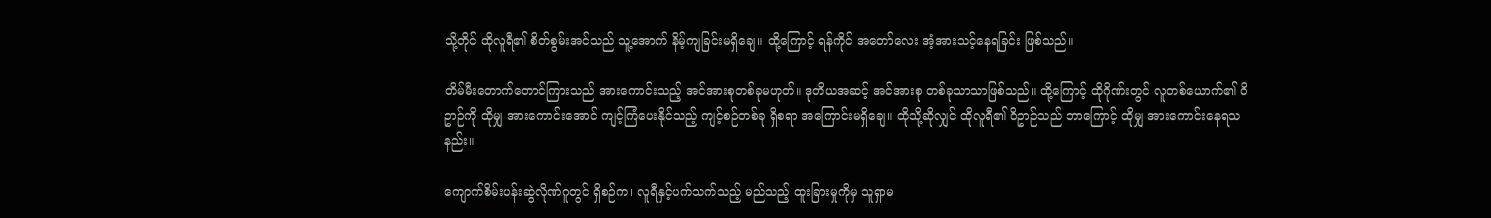သို့တိုင် ထိုလူရီ၏ စိတ်စွမ်းအင်သည် သူ့အောက် နိမ့်ကျခြင်းမရှိချေ။ ထို့ကြောင့် ရန်ကိုင် အတော်လေး အံ့အားသင့်နေရခြင်း ဖြစ်သည်။

တိမ်မီးတောက်တောင်ကြားသည် အားကောင်းသည့် အင်အားစုတစ်ခုမဟုတ်။ ဒုတိယအဆင့် အင်အားစု တစ်ခုသာသာဖြစ်သည်။ ထို့ကြောင့် ထိုဂိုဏ်းတွင် လူတစ်ယောက်၏ ဝိဥာဉ်ကို ထိုမျှ အားကောင်းအောင် ကျင့်ကြံပေးနိုင်သည့် ကျင့်စဉ်တစ်ခု ရှိစရာ အကြောင်းမရှိချေ။ ထိုသို့ဆိုလျှင် ထိုလူရီ၏ ဝိဥာဉ်သည် ဘာကြောင့် ထိုမျှ အားကောင်းနေရသနည်း။

ကျောက်စိမ်းပန်းဆွဲလိုဏ်ဂူတွင် ရှိစဉ်က၊ လူရီနှင့်ပက်သက်သည့် မည်သည့် ထူးခြားမှုကိုမှ သူရှာမ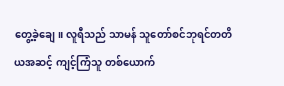တွေ့ခဲ့ချေ။ လူရီသည် သာမန် သူတော်စင်ဘုရင်တတိယအဆင့် ကျင့်ကြံသူ တစ်ယောက်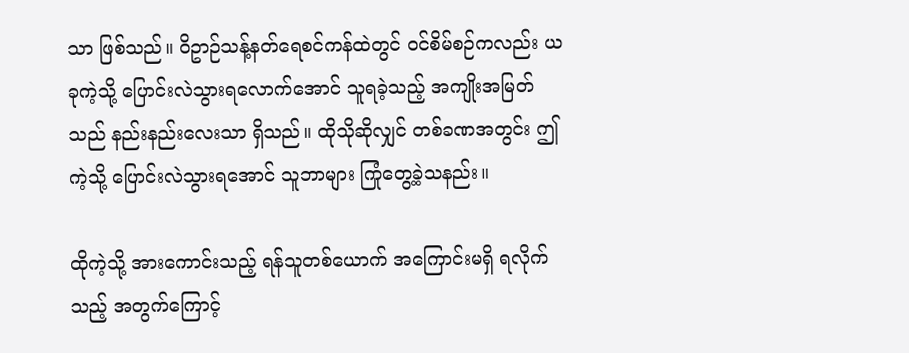သာ ဖြစ်သည်။ ဝိဥာဉ်သန့်နတ်ရေစင်ကန်ထဲတွင် ဝင်စိမ်စဉ်ကလည်း ယခုကဲ့သို့ ပြောင်းလဲသွားရလောက်အောင် သူရခဲ့သည့် အကျိုးအမြတ်သည် နည်းနည်းလေးသာ ရှိသည်။ ထိုသိုဆိုလျှင် တစ်ခဏအတွင်း ဤကဲ့သို့ ပြောင်းလဲသွားရအောင် သူဘာများ ကြုံတွေ့ခဲ့သနည်း။

ထိုကဲ့သို့ အားကောင်းသည့် ရန်သူတစ်ယောက် အကြောင်းမရှိ ရလိုက်သည့် အတွက်ကြောင့်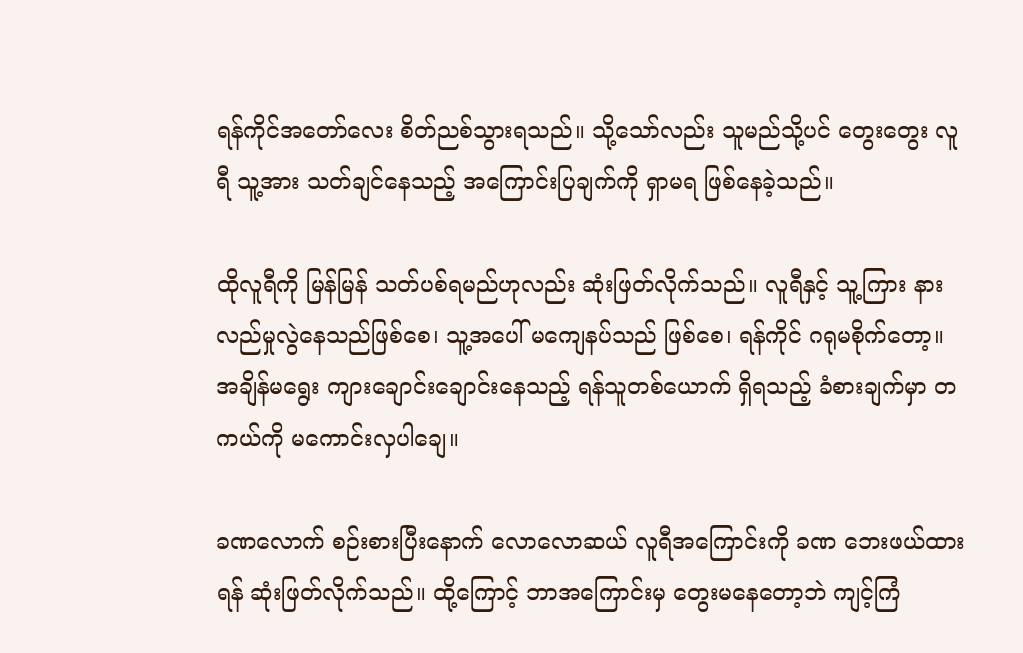ရန်ကိုင်အတော်လေး စိတ်ညစ်သွားရသည်။ သို့သော်လည်း သူမည်သို့ပင် တွေးတွေး လူရီ သူ့အား သတ်ချင်နေသည့် အကြောင်းပြချက်ကို ရှာမရ ဖြစ်နေခဲ့သည်။

ထိုလူရီကို မြန်မြန် သတ်ပစ်ရမည်ဟုလည်း ဆုံးဖြတ်လိုက်သည်။ လူရီနှင့် သူ့ကြား နားလည်မှုလွဲနေသည်ဖြစ်စေ၊ သူ့အပေါ် မကျေနပ်သည် ဖြစ်စေ၊ ရန်ကိုင် ဂရုမစိုက်တော့။ အချိန်မရွေး ကျားချောင်းချောင်းနေသည့် ရန်သူတစ်ယောက် ရှိရသည့် ခံစားချက်မှာ တကယ်ကို မကောင်းလှပါချေ။

ခဏလောက် စဉ်းစားပြီးနောက် လောလောဆယ် လူရီအကြောင်းကို ခဏ ဘေးဖယ်ထားရန် ဆုံးဖြတ်လိုက်သည်။ ထို့ကြောင့် ဘာအကြောင်းမှ တွေးမနေတော့ဘဲ ကျင့်ကြံ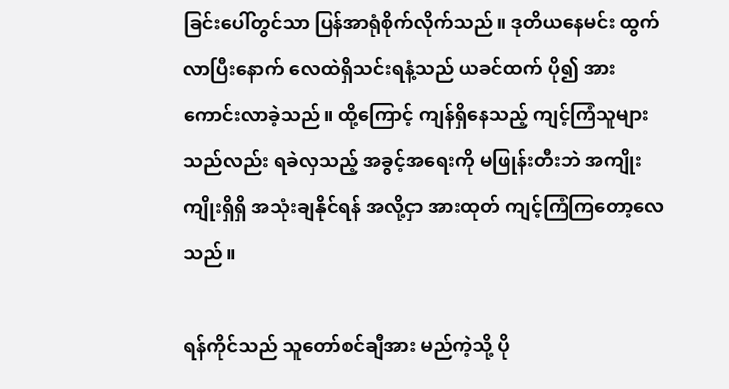ခြင်းပေါ်တွင်သာ ပြန်အာရုံစိုက်လိုက်သည်။ ဒုတိယနေမင်း ထွက်လာပြီးနောက် လေထဲရှိသင်းရနံ့သည် ယခင်ထက် ပို၍ အားကောင်းလာခဲ့သည်။ ထို့ကြောင့် ကျန်ရှိနေသည့် ကျင့်ကြံသူများသည်လည်း ရခဲလှသည့် အခွင့်အရေးကို မဖြုန်းတီးဘဲ အကျိုးကျိုးရှိရှိ အသုံးချနိုင်ရန် အလို့ငှာ အားထုတ် ကျင့်ကြံကြတော့လေသည်။

ရန်ကိုင်သည် သူတော်စင်ချီအား မည်ကဲ့သို့ ပို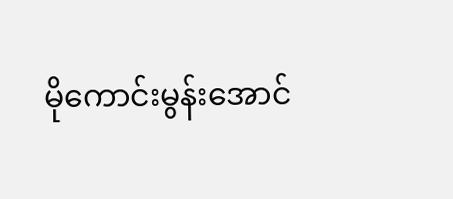မိုကောင်းမွန်းအောင်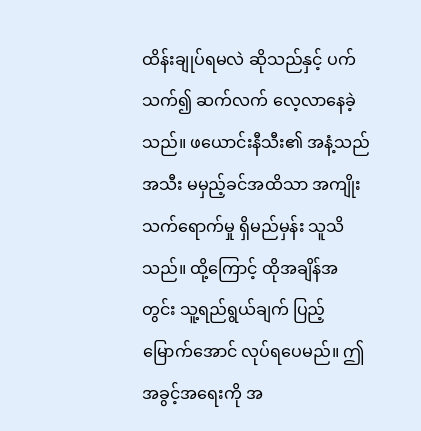ထိန်းချုပ်ရမလဲ ဆိုသည်နှင့် ပက်သက်၍ ဆက်လက် လေ့လာနေခဲ့သည်။ ဖယောင်းနီသီး၏ အနံ့သည် အသီး မမှည့်ခင်အထိသာ အကျိုးသက်ရောက်မှု ရှိမည်မှန်း သူသိသည်။ ထို့ကြောင့် ထိုအချိန်အတွင်း သူ့ရည်ရွယ်ချက် ပြည့်မြောက်အောင် လုပ်ရပေမည်။ ဤအခွင့်အရေးကို အ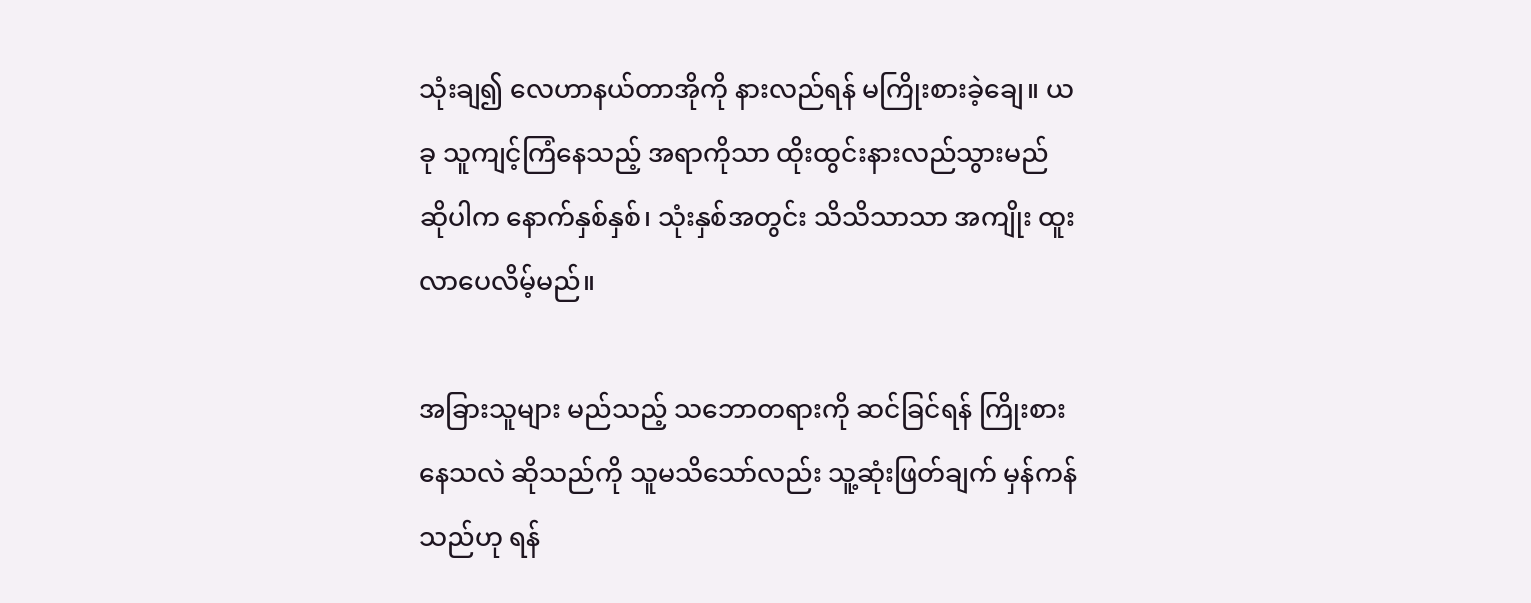သုံးချ၍ လေဟာနယ်တာအိုကို နားလည်ရန် မကြိုးစားခဲ့ချေ။ ယခု သူကျင့်ကြံနေသည့် အရာကိုသာ ထိုးထွင်းနားလည်သွားမည် ဆိုပါက နောက်နှစ်နှစ်၊ သုံးနှစ်အတွင်း သိသိသာသာ အကျိုး ထူးလာပေလိမ့်မည်။

အခြားသူများ မည်သည့် သဘောတရားကို ဆင်ခြင်ရန် ကြိုးစားနေသလဲ ဆိုသည်ကို သူမသိသော်လည်း သူ့ဆုံးဖြတ်ချက် မှန်ကန်သည်ဟု ရန်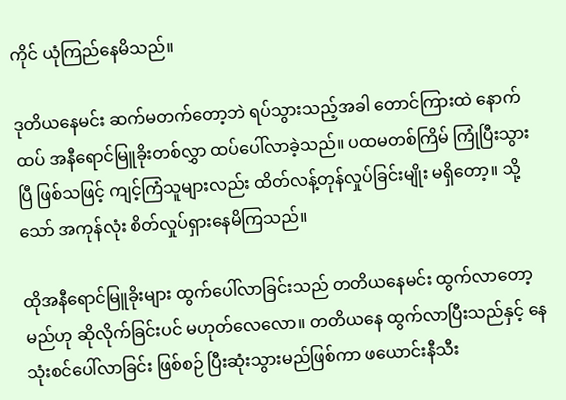ကိုင် ယုံကြည်နေမိသည်။

ဒုတိယနေမင်း ဆက်မတက်တော့ဘဲ ရပ်သွားသည့်အခါ တောင်ကြားထဲ နောက်ထပ် အနီရောင်မြူခိုးတစ်လွှာ ထပ်ပေါ်လာခဲ့သည်။ ပထမတစ်ကြိမ် ကြုံပြီးသွားပြီ ဖြစ်သဖြင့် ကျင့်ကြံသူများလည်း ထိတ်လန့်တုန်လှုပ်ခြင်းမျိုး မရှိတော့။ သို့သော် အကုန်လုံး စိတ်လှုပ်ရှားနေမိကြသည်။

ထိုအနီရောင်မြူခိုးများ ထွက်ပေါ်လာခြင်းသည် တတိယနေမင်း ထွက်လာတော့မည်ဟု ဆိုလိုက်ခြင်းပင် မဟုတ်လေလော။ တတိယနေ ထွက်လာပြီးသည်နှင့် နေသုံးစင်ပေါ်လာခြင်း ဖြစ်စဉ် ပြီးဆုံးသွားမည်ဖြစ်ကာ ဖယောင်းနီသီး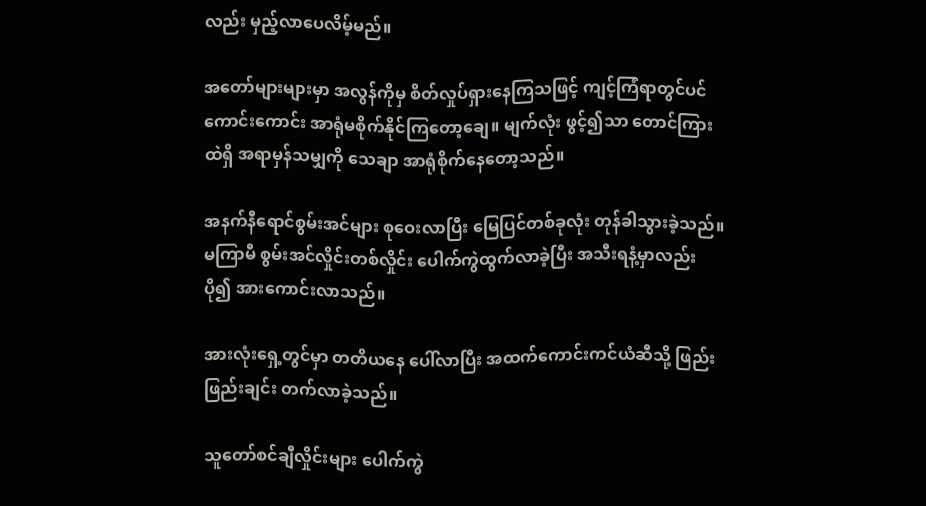လည်း မှည့်လာပေလိမ့်မည်။

အတော်များများမှာ အလွန်ကိုမှ စိတ်လှုပ်ရှားနေကြသဖြင့် ကျင့်ကြံရာတွင်ပင် ကောင်းကောင်း အာရုံမစိုက်နိုင်ကြတော့ချေ။ မျက်လုံး ဖွင့်၍သာ တောင်ကြားထဲရှိ အရာမှန်သမျှကို သေချာ အာရုံစိုက်နေတော့သည်။

အနက်နီရောင်စွမ်းအင်များ စုဝေးလာပြီး မြေပြင်တစ်ခုလုံး တုန်ခါသွားခဲ့သည်။ မကြာမီ စွမ်းအင်လှိုင်းတစ်လှိုင်း ပေါက်ကွဲထွက်လာခဲ့ပြီး အသီးရနံ့မှာလည်း ပို၍ အားကောင်းလာသည်။

အားလုံးရှေ့တွင်မှာ တတိယနေ ပေါ်လာပြီး အထက်ကောင်းကင်ယံဆီသို့ ဖြည်းဖြည်းချင်း တက်လာခဲ့သည်။

သူတော်စင်ချီလှိုင်းများ ပေါက်ကွဲ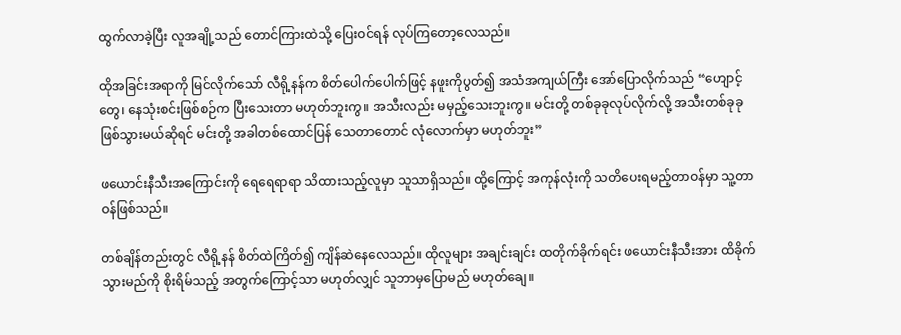ထွက်လာခဲ့ပြီး လူအချို့သည် တောင်ကြားထဲသို့ ပြေးဝင်ရန် လုပ်ကြတော့လေသည်။

ထိုအခြင်းအရာကို မြင်လိုက်သော် လီရို့နန်က စိတ်ပေါက်ပေါက်ဖြင့် နဖူးကိုပွတ်၍ အသံအကျယ်ကြီး အော်ပြောလိုက်သည် “ဟျောင့်တွေ၊ နေသုံးစင်းဖြစ်စဉ်က ပြီးသေးတာ မဟုတ်ဘူးကွ။ အသီးလည်း မမှည့်သေးဘူးကွ။ မင်းတို့ တစ်ခုခုလုပ်လိုက်လို့ အသီးတစ်ခုခု ဖြစ်သွားမယ်ဆိုရင် မင်းတို့ အခါတစ်ထောင်ပြန် သေတာတောင် လုံလောက်မှာ မဟုတ်ဘူး”

ဖယောင်းနီသီးအကြောင်းကို ရေရေရာရာ သိထားသည့်လူမှာ သူသာရှိသည်။ ထို့ကြောင့် အကုန်လုံးကို သတိပေးရမည့်တာဝန်မှာ သူ့တာဝန်ဖြစ်သည်။

တစ်ချိန်တည်းတွင် လီရို့နန် စိတ်ထဲကြိတ်၍ ကျိန်ဆဲနေလေသည်။ ထိုလူများ အချင်းချင်း ထတိုက်ခိုက်ရင်း ဖယောင်းနီသီးအား ထိခိုက်သွားမည်ကို စိုးရိမ်သည့် အတွက်ကြောင့်သာ မဟုတ်လျှင် သူဘာမှပြောမည် မဟုတ်ချေ။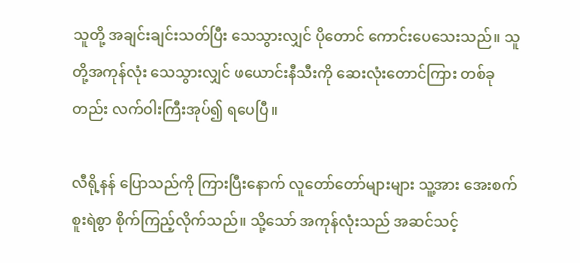သူတို့ အချင်းချင်းသတ်ပြီး သေသွားလျှင် ပိုတောင် ကောင်းပေသေးသည်။ သူတို့အကုန်လုံး သေသွားလျှင် ဖယောင်းနီသီးကို ဆေးလုံးတောင်ကြား တစ်ခုတည်း လက်ဝါးကြီးအုပ်၍ ရပေပြီ။

လီရို့နန် ပြောသည်ကို ကြားပြီးနောက် လူတော်တော်များများ သူ့အား အေးစက်စူးရဲစွာ စိုက်ကြည့်လိုက်သည်။ သို့သော် အကုန်လုံးသည် အဆင်သင့်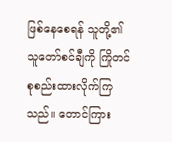ဖြစ်နေစေရန် သူတို့၏ သူတော်စင်ချီကို ကြိုတင် စုစည်းထားလိုက်ကြသည်။ တောင်ကြား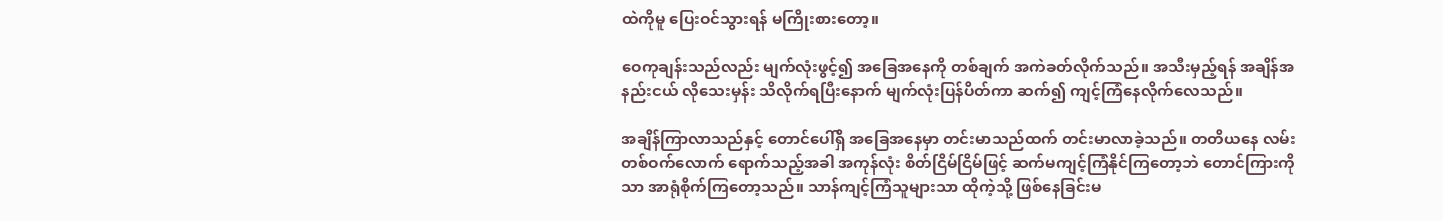ထဲကိုမူ ပြေးဝင်သွားရန် မကြိုးစားတော့။

ဝေကုချန်းသည်လည်း မျက်လုံးဖွင့်၍ အခြေအနေကို တစ်ချက် အကဲခတ်လိုက်သည်။ အသီးမှည့်ရန် အချိန်အနည်းငယ် လိုသေးမှန်း သိလိုက်ရပြီးနောက် မျက်လုံးပြန်ပိတ်ကာ ဆက်၍ ကျင့်ကြံနေလိုက်လေသည်။

အချိန်ကြာလာသည်နှင့် တောင်ပေါ်ရှိ အခြေအနေမှာ တင်းမာသည်ထက် တင်းမာလာခဲ့သည်။ တတိယနေ လမ်းတစ်ဝက်လောက် ရောက်သည့်အခါ အကုန်လုံး စိတ်ငြိမ်ငြိမ်ဖြင့် ဆက်မကျင့်ကြံနိုင်ကြတော့ဘဲ တောင်ကြားကိုသာ အာရုံစိုက်ကြတော့သည်။ သာန်ကျင့်ကြံသူများသာ ထိုကဲ့သို့ ဖြစ်နေခြင်းမ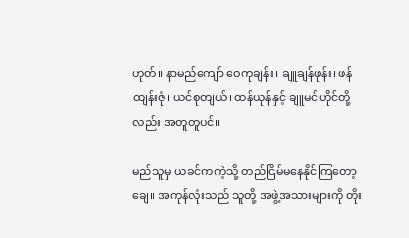ဟုတ်။ နာမည်ကျော် ဝေကုချန်း၊ ချူချန်ဖုန်း၊ ဖန်ထျန်းဇုံ၊ ယင်စုတျယ်၊ ထန်ယုန်နှင့် ချူမင်ဟိုင်တို့လည်း အတူတူပင်။

မည်သူမှ ယခင်ကကဲ့သို့ တည်ငြိမ်မနေနိုင်ကြတော့ချေ။ အကုန်လုံးသည် သူတို့ အဖွဲ့အသားများကို တိုး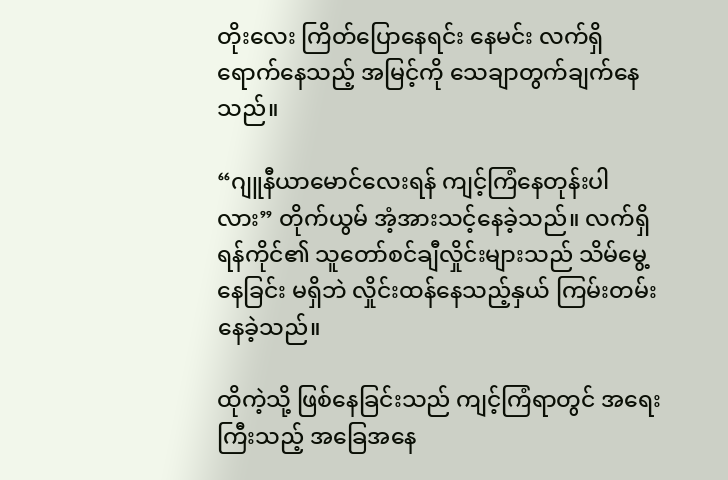တိုးလေး ကြိတ်ပြောနေရင်း နေမင်း လက်ရှိရောက်နေသည့် အမြင့်ကို သေချာတွက်ချက်နေသည်။

“ဂျူနီယာမောင်လေးရန် ကျင့်ကြံနေတုန်းပါလား” တိုက်ယွမ် အံ့အားသင့်နေခဲ့သည်။ လက်ရှိ ရန်ကိုင်၏ သူတော်စင်ချီလှိုင်းများသည် သိမ်မွေ့နေခြင်း မရှိဘဲ လှိုင်းထန်နေသည့်နှယ် ကြမ်းတမ်းနေခဲ့သည်။

ထိုကဲ့သို့ ဖြစ်နေခြင်းသည် ကျင့်ကြံရာတွင် အရေးကြီးသည့် အခြေအနေ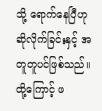သို့ ရောက်နေပြီဟု ဆိုလိုက်ခြင်းနှင့် အတူတူပင်ဖြစ်သည်။ ထို့ကြောင့် ဖ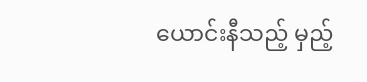ယောင်းနီသည့် မှည့်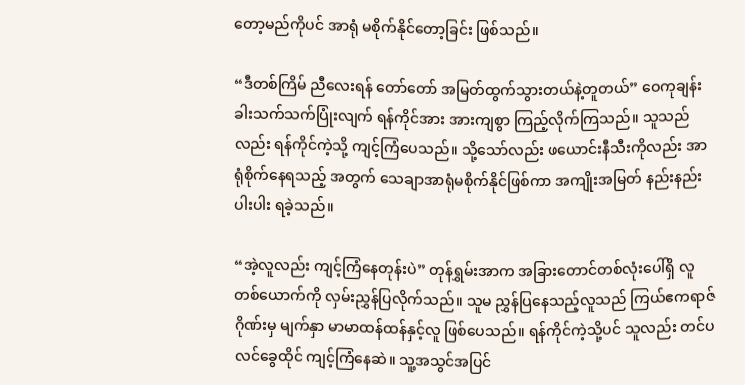တော့မည်ကိုပင် အာရုံ မစိုက်နိုင်တော့ခြင်း ဖြစ်သည်။

“ဒီတစ်ကြိမ် ညီလေးရန် တော်တော် အမြတ်ထွက်သွားတယ်နဲ့တူတယ်” ဝေကုချန်း ခါးသက်သက်ပြုံးလျက် ရန်ကိုင်အား အားကျစွာ ကြည့်လိုက်ကြသည်။ သူသည်လည်း ရန်ကိုင်ကဲ့သို့ ကျင့်ကြံပေသည်။ သို့သော်လည်း ဖယောင်းနီသီးကိုလည်း အာရုံစိုက်နေရသည့် အတွက် သေချာအာရုံမစိုက်နိုင်ဖြစ်ကာ အကျိုးအမြတ် နည်းနည်းပါးပါး ရခဲ့သည်။

“အဲ့လူလည်း ကျင့်ကြံနေတုန်းပဲ” တုန်ရွှမ်းအာက အခြားတောင်တစ်လုံးပေါ်ရှိ လူတစ်ယောက်ကို လှမ်းညွှန်ပြလိုက်သည်။ သူမ ညွှန်ပြနေသည့်လူသည် ကြယ်ဧကရာဇ်ဂိုဏ်းမှ မျက်နှာ မာမာထန်ထန်နှင့်လူ ဖြစ်ပေသည်။ ရန်ကိုင်ကဲ့သို့ပင် သူလည်း တင်ပလင်ခွေထိုင် ကျင့်ကြံနေဆဲ။ သူ့အသွင်အပြင်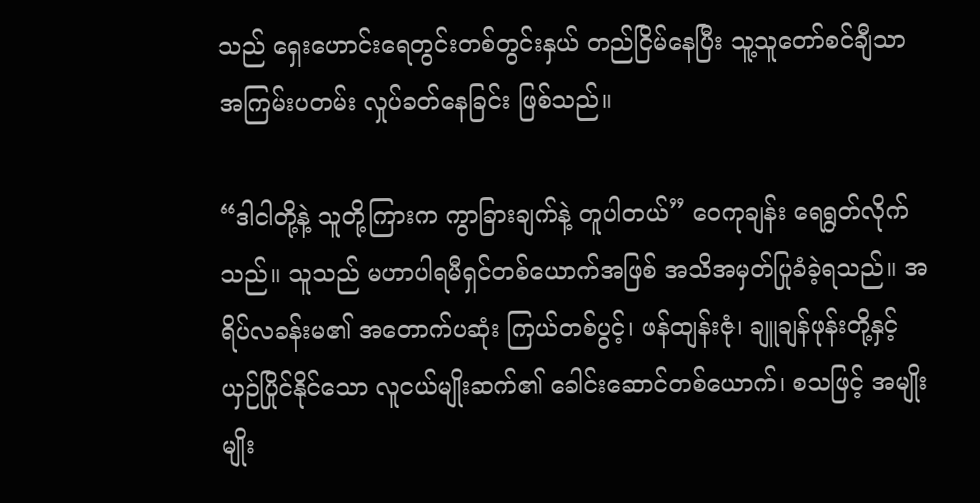သည် ရှေးဟောင်းရေတွင်းတစ်တွင်းနှယ် တည်ငြိမ်နေပြီး သူ့သူတော်စင်ချီသာ အကြမ်းပတမ်း လှုပ်ခတ်နေခြင်း ဖြစ်သည်။

“ဒါငါတို့နဲ့ သူတို့ကြားက ကွာခြားချက်နဲ့ တူပါတယ်” ဝေကုချန်း ရေရွတ်လိုက်သည်။ သူသည် မဟာပါရမီရှင်တစ်ယောက်အဖြစ် အသိအမှတ်ပြုခံခဲ့ရသည်။ အရိပ်လခန်းမ၏ အတောက်ပဆုံး ကြယ်တစ်ပွင့်၊ ဖန်ထျန်းဇုံ၊ ချူချန်ဖုန်းတို့နှင့် ယှဉ်ပြိုင်နိုင်သော လူငယ်မျိုးဆက်၏ ခေါင်းဆောင်တစ်ယောက်၊ စသဖြင့် အမျိုးမျိုး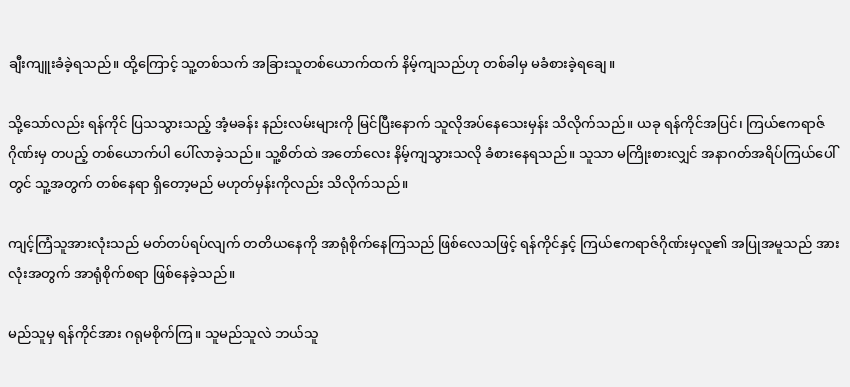ချီးကျူးခံခဲ့ရသည်။ ထို့ကြောင့် သူ့တစ်သက် အခြားသူတစ်ယောက်ထက် နိမ့်ကျသည်ဟု တစ်ခါမှ မခံစားခဲ့ရချေ။

သို့သော်လည်း ရန်ကိုင် ပြသသွားသည့် အံ့မခန်း နည်းလမ်းများကို မြင်ပြီးနောက် သူလိုအပ်နေသေးမှန်း သိလိုက်သည်။ ယခု ရန်ကိုင်အပြင်၊ ကြယ်ဧကရာဇ်ဂိုဏ်းမှ တပည့် တစ်ယောက်ပါ ပေါ်လာခဲ့သည်။ သူ့စိတ်ထဲ အတော်လေး နိမ့်ကျသွားသလို ခံစားနေရသည်။ သူသာ မကြိုးစားလျှင် အနာဂတ်အရိပ်ကြယ်ပေါ်တွင် သူ့အတွက် တစ်နေရာ ရှိတော့မည် မဟုတ်မှန်းကိုလည်း သိလိုက်သည်။

ကျင့်ကြံသူအားလုံးသည် မတ်တပ်ရပ်လျက် တတိယနေကို အာရုံစိုက်နေကြသည် ဖြစ်လေသဖြင့် ရန်ကိုင်နှင့် ကြယ်ဧကရာဇ်ဂိုဏ်းမှလူ၏ အပြုအမူသည် အားလုံးအတွက် အာရုံစိုက်စရာ ဖြစ်နေခဲ့သည်။

မည်သူမှ ရန်ကိုင်အား ဂရုမစိုက်ကြ။ သူမည်သူလဲ ဘယ်သူ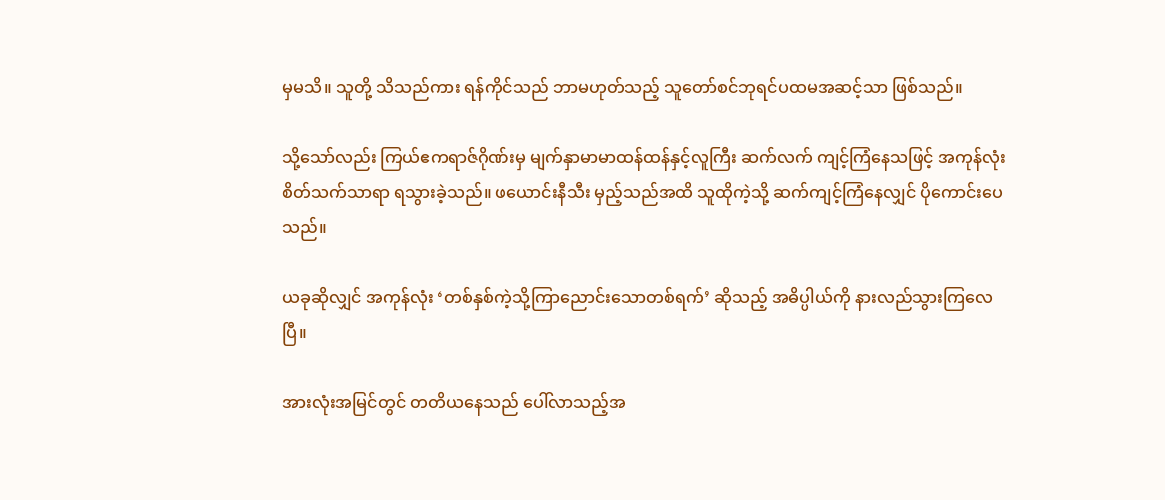မှမသိ။ သူတို့ သိသည်ကား ရန်ကိုင်သည် ဘာမဟုတ်သည့် သူတော်စင်ဘုရင်ပထမအဆင့်သာ ဖြစ်သည်။

သို့သော်လည်း ကြယ်ဧကရာဇ်ဂိုဏ်းမှ မျက်နှာမာမာထန်ထန်နှင့်လူကြီး ဆက်လက် ကျင့်ကြံနေသဖြင့် အကုန်လုံး စိတ်သက်သာရာ ရသွားခဲ့သည်။ ဖယောင်းနီသီး မှည့်သည်အထိ သူထိုကဲ့သို့ ဆက်ကျင့်ကြံနေလျှင် ပိုကောင်းပေသည်။

ယခုဆိုလျှင် အကုန်လုံး ‘တစ်နှစ်ကဲ့သို့ကြာညောင်းသောတစ်ရက်’ ဆိုသည့် အဓိပ္ပါယ်ကို နားလည်သွားကြလေပြီ။

အားလုံးအမြင်တွင် တတိယနေသည် ပေါ်လာသည့်အ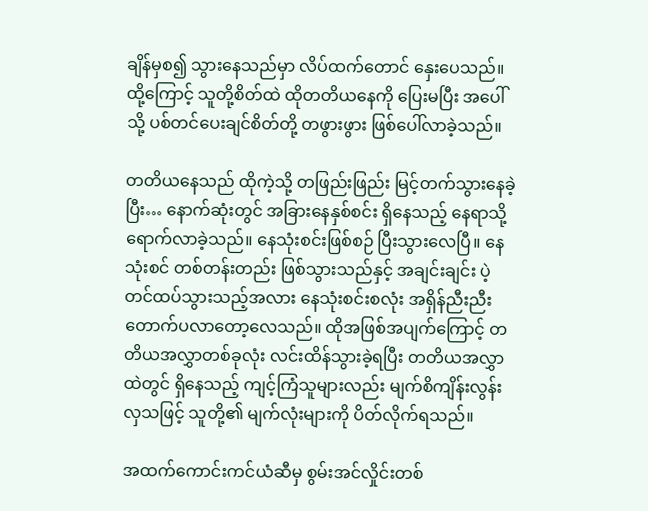ချိန်မှစ၍ သွားနေသည်မှာ လိပ်ထက်တောင် နှေးပေသည်။ ထို့ကြောင့် သူတို့စိတ်ထဲ ထိုတတိယနေကို ပြေးမပြီး အပေါ်သို့ ပစ်တင်ပေးချင်စိတ်တို့ တဖွားဖွား ဖြစ်ပေါ်လာခဲ့သည်။

တတိယနေသည် ထိုကဲ့သို့ တဖြည်းဖြည်း မြင့်တက်သွားနေခဲ့ပြီး… နောက်ဆုံးတွင် အခြားနေနှစ်စင်း ရှိနေသည့် နေရာသို့ ရောက်လာခဲ့သည်။ နေသုံးစင်းဖြစ်စဉ် ပြီးသွားလေပြီ။ နေသုံးစင် တစ်တန်းတည်း ဖြစ်သွားသည်နှင့် အချင်းချင်း ပဲ့တင်ထပ်သွားသည့်အလား နေသုံးစင်းစလုံး အရှိန်ညီးညီး တောက်ပလာတော့လေသည်။ ထိုအဖြစ်အပျက်ကြောင့် တတိယအလွှာတစ်ခုလုံး လင်းထိန်သွားခဲ့ရပြီး တတိယအလွှာထဲတွင် ရှိနေသည့် ကျင့်ကြံသူများလည်း မျက်စိကျိန်းလွန်းလှသဖြင့် သူတို့၏ မျက်လုံးများကို ပိတ်လိုက်ရသည်။

အထက်ကောင်းကင်ယံဆီမှ စွမ်းအင်လှိုင်းတစ်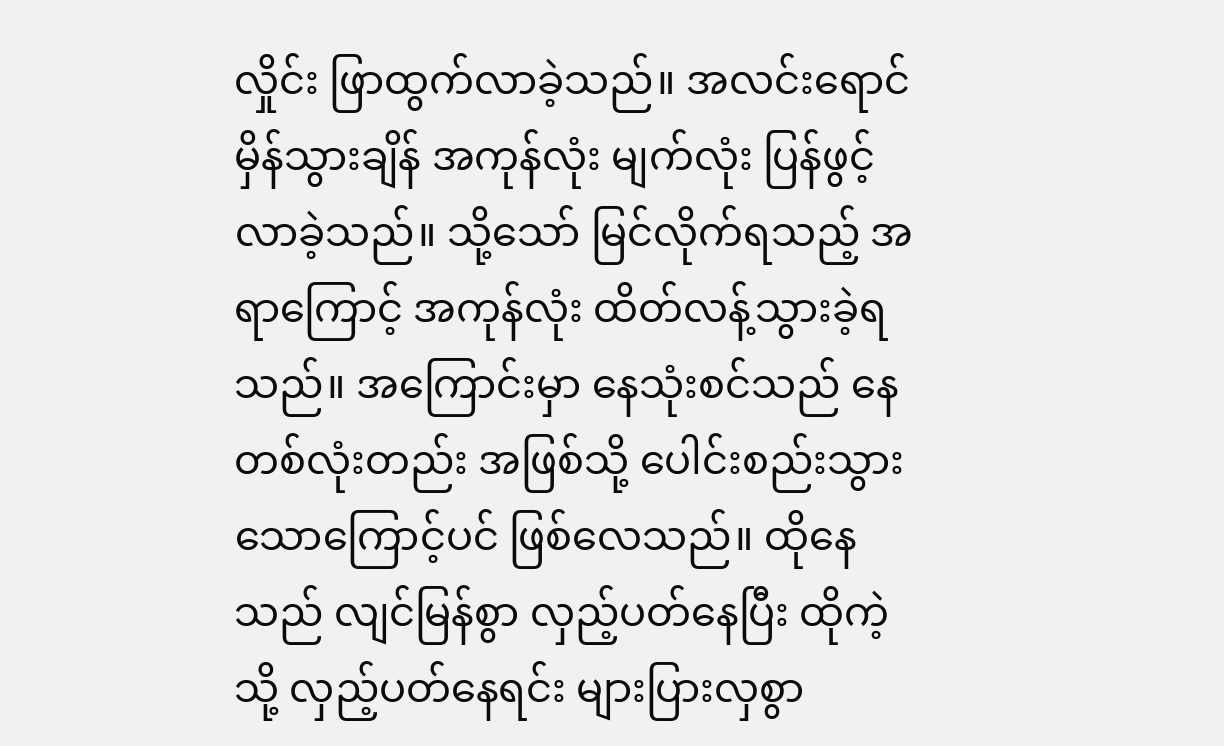လှိုင်း ဖြာထွက်လာခဲ့သည်။ အလင်းရောင် မှိန်သွားချိန် အကုန်လုံး မျက်လုံး ပြန်ဖွင့်လာခဲ့သည်။ သို့သော် မြင်လိုက်ရသည့် အရာကြောင့် အကုန်လုံး ထိတ်လန့်သွားခဲ့ရသည်။ အကြောင်းမှာ နေသုံးစင်သည် နေတစ်လုံးတည်း အဖြစ်သို့ ပေါင်းစည်းသွားသောကြောင့်ပင် ဖြစ်လေသည်။ ထိုနေသည် လျင်မြန်စွာ လှည့်ပတ်နေပြီး ထိုကဲ့သို့ လှည့်ပတ်နေရင်း များပြားလှစွာ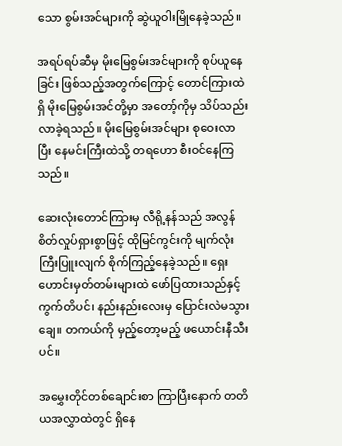သော စွမ်းအင်များကို ဆွဲယူဝါးမြိုနေခဲ့သည်။

အရပ်ရပ်ဆီမှ မိုးမြေစွမ်းအင်များကို စုပ်ယူနေခြင်း ဖြစ်သည့်အတွက်ကြောင့် တောင်ကြားထဲရှိ မိုးမြေစွမ်းအင်တို့မှာ အတော့်ကိုမှ သိပ်သည်းလာခဲ့ရသည်။ မိုးမြေစွမ်းအင်များ စုဝေးလာပြီး နေမင်းကြီးထဲသို့ တရဟော စီးဝင်နေကြသည်။

ဆေးလုံးတောင်ကြားမှ လီရို့နန်သည် အလွန် စိတ်လှုပ်ရှားစွာဖြင့် ထိုမြင်ကွင်းကို မျက်လုံးကြီးပြူးလျက် စိုက်ကြည့်နေခဲ့သည်။ ရှေးဟောင်းမှတ်တမ်းများထဲ ဖော်ပြထားသည်နှင့် ကွက်တိပင်၊ နည်းနည်းလေးမှ ပြောင်းလဲမသွားချေ။ တကယ်ကို မှည့်တော့မည့် ဖယောင်းနီသီးပင်။

အမွှေးတိုင်တစ်ချောင်းစာ ကြာပြီးနောက် တတိယအလွှာထဲတွင် ရှိနေ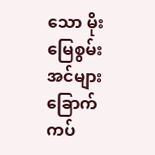သော မိုးမြေစွမ်းအင်များ ခြောက်ကပ်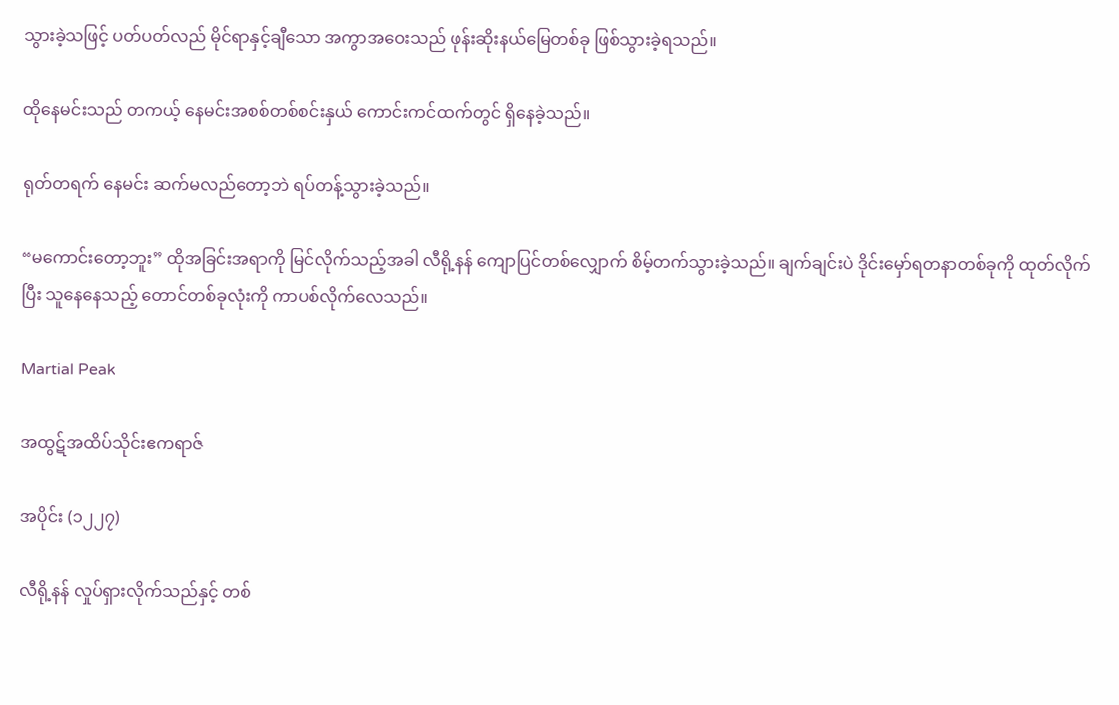သွားခဲ့သဖြင့် ပတ်ပတ်လည် မိုင်ရာနှင့်ချီသော အကွာအဝေးသည် ဖုန်းဆိုးနယ်မြေတစ်ခု ဖြစ်သွားခဲ့ရသည်။

ထိုနေမင်းသည် တကယ့် နေမင်းအစစ်တစ်စင်းနှယ် ကောင်းကင်ထက်တွင် ရှိနေခဲ့သည်။

ရုတ်တရက် နေမင်း ဆက်မလည်တော့ဘဲ ရပ်တန့်သွားခဲ့သည်။

“မကောင်းတော့ဘူး” ထိုအခြင်းအရာကို မြင်လိုက်သည့်အခါ လီရို့နန် ကျောပြင်တစ်လျှောက် စိမ့်တက်သွားခဲ့သည်။ ချက်ချင်းပဲ ဒိုင်းမှော်ရတနာတစ်ခုကို ထုတ်လိုက်ပြီး သူနေနေသည့် တောင်တစ်ခုလုံးကို ကာပစ်လိုက်လေသည်။

Martial Peak

အထွဋ်အထိပ်သိုင်းဧကရာဇ်

အပိုင်း (၁၂၂၇)

လီရို့နန် လှုပ်ရှားလိုက်သည်နှင့် တစ်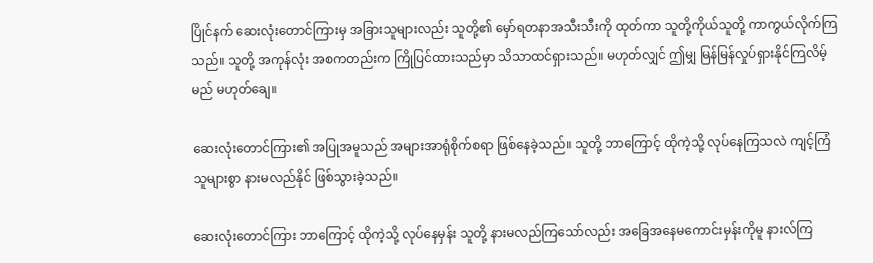ပြိုင်နက် ဆေးလုံးတောင်ကြားမှ အခြားသူများလည်း သူတို့၏ မှော်ရတနာအသီးသီးကို ထုတ်ကာ သူတို့ကိုယ်သူတို့ ကာကွယ်လိုက်ကြသည်။ သူတို့ အကုန်လုံး အစကတည်းက ကြိုပြင်ထားသည်မှာ သိသာထင်ရှားသည်။ မဟုတ်လျှင် ဤမျှ မြန်မြန်လှုပ်ရှားနိုင်ကြလိမ့်မည် မဟုတ်ချေ။

ဆေးလုံးတောင်ကြား၏ အပြုအမူသည် အများအာရုံစိုက်စရာ ဖြစ်နေခဲ့သည်။ သူတို့ ဘာကြောင့် ထိုကဲ့သို့ လုပ်နေကြသလဲ ကျင့်ကြံသူများစွာ နားမလည်နိုင် ဖြစ်သွားခဲ့သည်။

ဆေးလုံးတောင်ကြား ဘာကြောင့် ထိုကဲ့သို့ လုပ်နေမှန်း သူတို့ နားမလည်ကြသော်လည်း အခြေအနေမကောင်းမှန်းကိုမူ နားလ်ကြ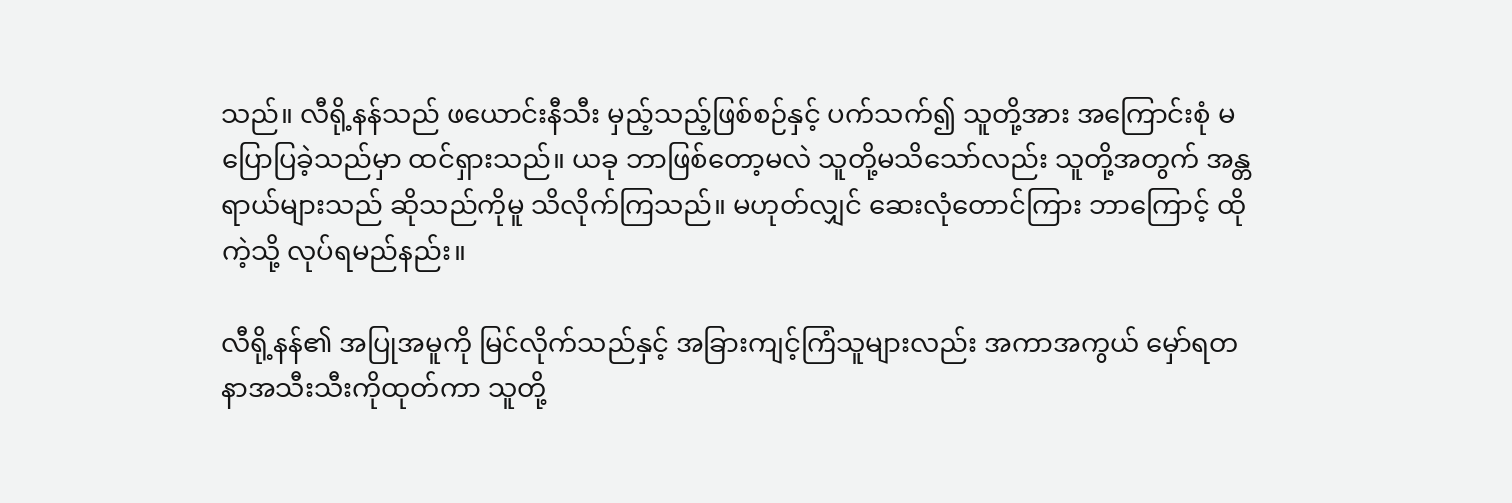သည်။ လီရို့နန်သည် ဖယောင်းနီသီး မှည့်သည့်ဖြစ်စဉ်နှင့် ပက်သက်၍ သူတို့အား အကြောင်းစုံ မပြောပြခဲ့သည်မှာ ထင်ရှားသည်။ ယခု ဘာဖြစ်တော့မလဲ သူတို့မသိသော်လည်း သူတို့အတွက် အန္တရာယ်များသည် ဆိုသည်ကိုမူ သိလိုက်ကြသည်။ မဟုတ်လျှင် ဆေးလုံတောင်ကြား ဘာကြောင့် ထိုကဲ့သို့ လုပ်ရမည်နည်း။

လီရို့နန်၏ အပြုအမူကို မြင်လိုက်သည်နှင့် အခြားကျင့်ကြံသူများလည်း အကာအကွယ် မှော်ရတနာအသီးသီးကိုထုတ်ကာ သူတို့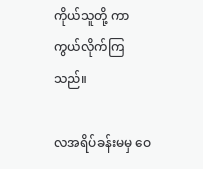ကိုယ်သူတို့ ကာကွယ်လိုက်ကြသည်။

လအရိပ်ခန်းမမှ ဝေ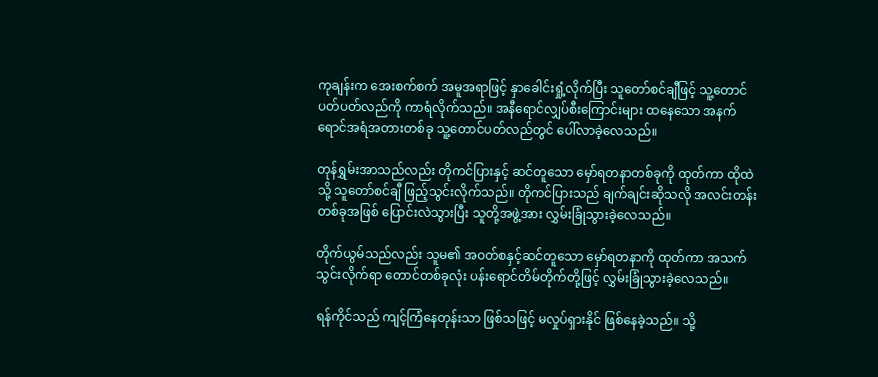ကုချန်းက အေးစက်စက် အမူအရာဖြင့် နှာခေါင်းရှုံ့လိုက်ပြီး သူတော်စင်ချီဖြင့် သူ့တောင်ပတ်ပတ်လည်ကို ကာရံလိုက်သည်။ အနီရောင်လျှပ်စီးကြောင်းများ ထနေသော အနက်ရောင်အရံအတားတစ်ခု သူ့တောင်ပတ်လည်တွင် ပေါ်လာခဲ့လေသည်။

တုန်ရွှမ်းအာသည်လည်း တိုကင်ပြားနှင့် ဆင်တူသော မှော်ရတနာတစ်ခုကို ထုတ်ကာ ထိုထဲသို့ သူတော်စင်ချီ ဖြည့်သွင်းလိုက်သည်။ တိုကင်ပြားသည် ချက်ချင်းဆိုသလို အလင်းတန်း တစ်ခုအဖြစ် ပြောင်းလဲသွားပြီး သူတို့အဖွဲ့အား လွှမ်းခြုံသွားခဲ့လေသည်။

တိုက်ယွမ်သည်လည်း သူမ၏ အဝတ်စနှင့်ဆင်တူသော မှော်ရတနာကို ထုတ်ကာ အသက်သွင်းလိုက်ရာ တောင်တစ်ခုလုံး ပန်းရောင်တိမ်တိုက်တို့ဖြင့် လွှမ်းခြုံသွားခဲ့လေသည်။

ရန်ကိုင်သည် ကျင့်ကြံနေတုန်းသာ ဖြစ်သဖြင့် မလှုပ်ရှားနိုင် ဖြစ်နေခဲ့သည်။ သို့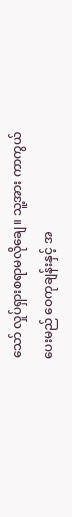သော် လှုပ်ရှားစရာမလိုချေ။ သူ့အား ကာကွယ်ပေးမည် ဝေကုချန်းနှင့် အ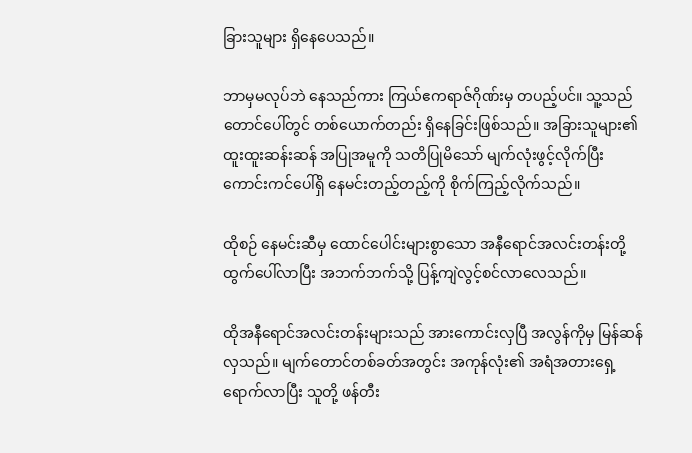ခြားသူများ ရှိနေပေသည်။

ဘာမှမလုပ်ဘဲ နေသည်ကား ကြယ်ဧကရာဇ်ဂိုဏ်းမှ တပည့်ပင်။ သူ့သည် တောင်ပေါ်တွင် တစ်ယောက်တည်း ရှိနေခြင်းဖြစ်သည်။ အခြားသူများ၏ ထူးထူးဆန်းဆန် အပြုအမူကို သတိပြုမိသော် မျက်လုံးဖွင့်လိုက်ပြီး ကောင်းကင်ပေါ်ရှိ နေမင်းတည့်တည့်ကို စိုက်ကြည့်လိုက်သည်။

ထိုစဉ် နေမင်းဆီမှ ထောင်ပေါင်းများစွာသော အနီရောင်အလင်းတန်းတို့ ထွက်ပေါ်လာပြီး အဘက်ဘက်သို့ ပြန့်ကျဲလွင့်စင်လာလေသည်။

ထိုအနီရောင်အလင်းတန်းများသည် အားကောင်းလှပြီ အလွန်ကိုမှ မြန်ဆန်လှသည်။ မျက်တောင်တစ်ခတ်အတွင်း အကုန်လုံး၏ အရံအတားရှေ့ ရောက်လာပြီး သူတို့ ဖန်တီး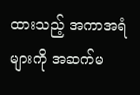ထားသည့် အကာအရံများကို အဆက်မ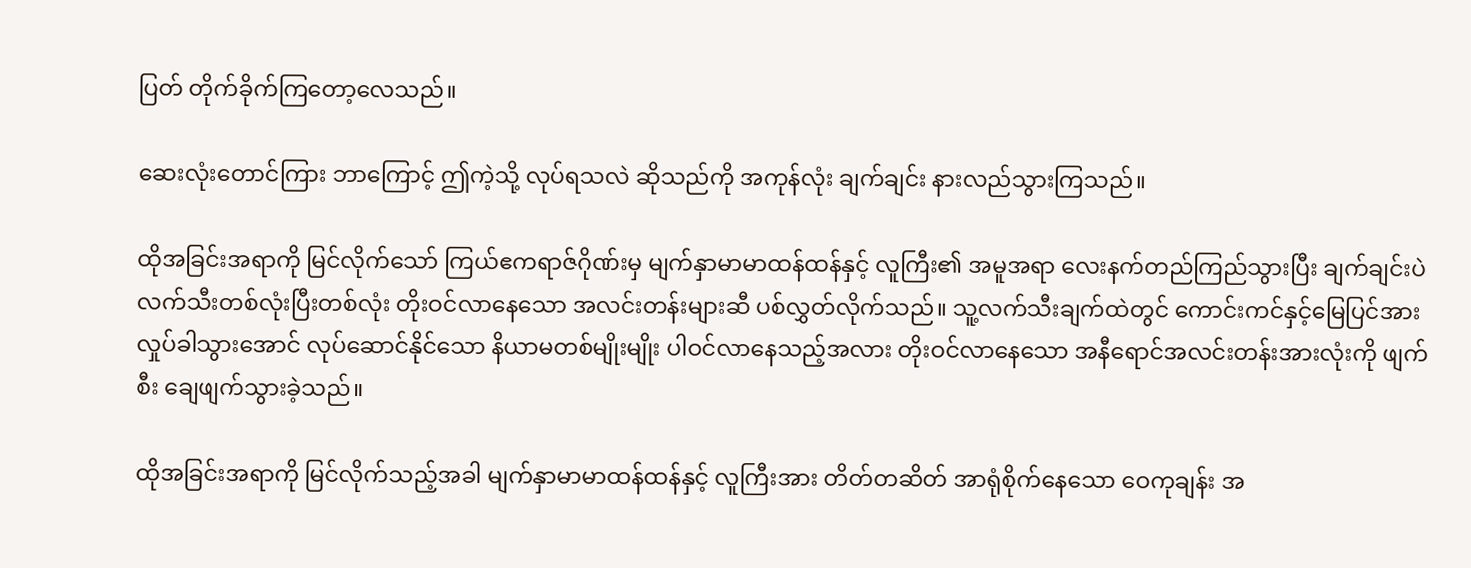ပြတ် တိုက်ခိုက်ကြတော့လေသည်။

ဆေးလုံးတောင်ကြား ဘာကြောင့် ဤကဲ့သို့ လုပ်ရသလဲ ဆိုသည်ကို အကုန်လုံး ချက်ချင်း နားလည်သွားကြသည်။

ထိုအခြင်းအရာကို မြင်လိုက်သော် ကြယ်ဧကရာဇ်ဂိုဏ်းမှ မျက်နှာမာမာထန်ထန်နှင့် လူကြီး၏ အမူအရာ လေးနက်တည်ကြည်သွားပြီး ချက်ချင်းပဲ လက်သီးတစ်လုံးပြီးတစ်လုံး တိုးဝင်လာနေသော အလင်းတန်းများဆီ ပစ်လွှတ်လိုက်သည်။ သူ့လက်သီးချက်ထဲတွင် ကောင်းကင်နှင့်မြေပြင်အား လှုပ်ခါသွားအောင် လုပ်ဆောင်နိုင်သော နိယာမတစ်မျိုးမျိုး ပါဝင်လာနေသည့်အလား တိုးဝင်လာနေသော အနီရောင်အလင်းတန်းအားလုံးကို ဖျက်စီး ချေဖျက်သွားခဲ့သည်။

ထိုအခြင်းအရာကို မြင်လိုက်သည့်အခါ မျက်နှာမာမာထန်ထန်နှင့် လူကြီးအား တိတ်တဆိတ် အာရုံစိုက်နေသော ဝေကုချန်း အ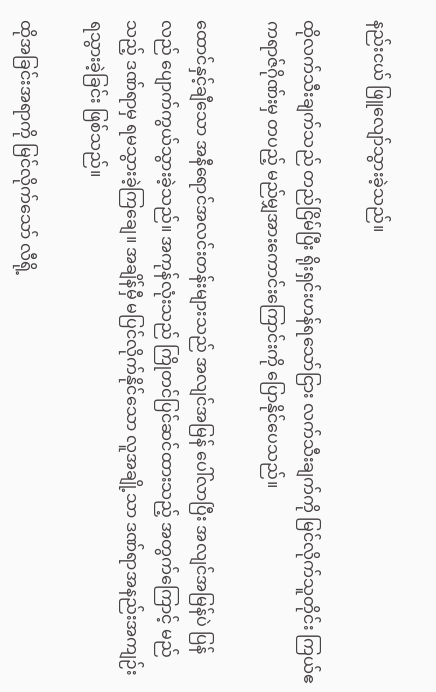နည်းငယ် ဖြူလျော်သွားခဲ့သည်။

ထိုလက်သီးချက်သည် တည်ငြိမ်ပြီး ရိုးရှင်းဟန်ရသော်ငြား လက်သီးချက်ကို မြင်လိုက်သူတိုင်း ကြယ်ဧကရာဇ်ဂိုဏ်းမှ တပည့် မည်မျှအားကောင်းကြောင်းကို ပြောနိုင်ပေသည်။

ထောင်နှင့်ချီသော အနီရောင်အလင်းတန်းများသည် အလျင်အမြန် ပေါ်လာပြီး အလျင်အမြန်ပဲ ပြန်လည် ပျောက်ကွယ်သွားခဲ့သည်။ အကုန်လုံးသည် ကြိုတင်ပြင်ဆင်ထားသည့် အတွက်ကြောင့် မည်သည့် ဒဏ်ရာမှ ရမသွားခဲ့ကြချေ။ အချိန်မှီ မပြင်လိုက်နိုင်သော လူအချို့သာ ဒဏ်ရာအနည်းအကျဉ်း ရသွားခဲ့ခြင်း ဖြစ်သည်။

ထိုအခြင်းအရာကို မြင်လိုက်သော် လီရို့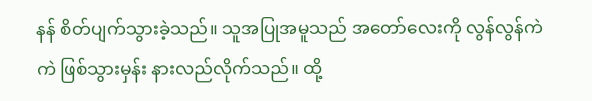နန် စိတ်ပျက်သွားခဲ့သည်။ သူအပြုအမူသည် အတော်လေးကို လွန်လွန်ကဲကဲ ဖြစ်သွားမှန်း နားလည်လိုက်သည်။ ထို့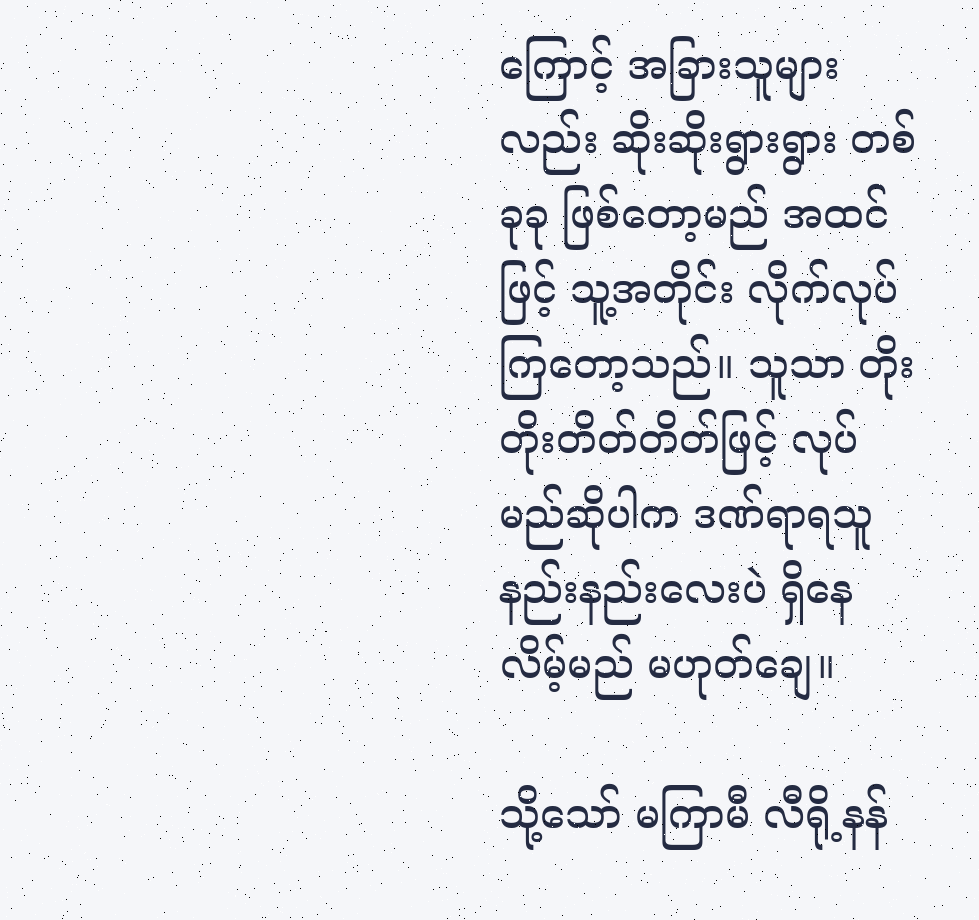ကြောင့် အခြားသူများလည်း ဆိုးဆိုးရွားရွား တစ်ခုခု ဖြစ်တော့မည် အထင်ဖြင့် သူ့အတိုင်း လိုက်လုပ်ကြတော့သည်။ သူသာ တိုးတိုးတိတ်တိတ်ဖြင့် လုပ်မည်ဆိုပါက ဒဏ်ရာရသူ နည်းနည်းလေးပဲ ရှိနေလိမ့်မည် မဟုတ်ချေ။

သို့သော် မကြာမီ လီရို့နန်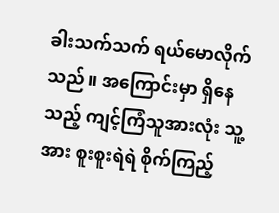ခါးသက်သက် ရယ်မောလိုက်သည်။ အကြောင်းမှာ ရှိနေသည့် ကျင့်ကြံသူအားလုံး သူ့အား စူးစူးရဲရဲ စိုက်ကြည့်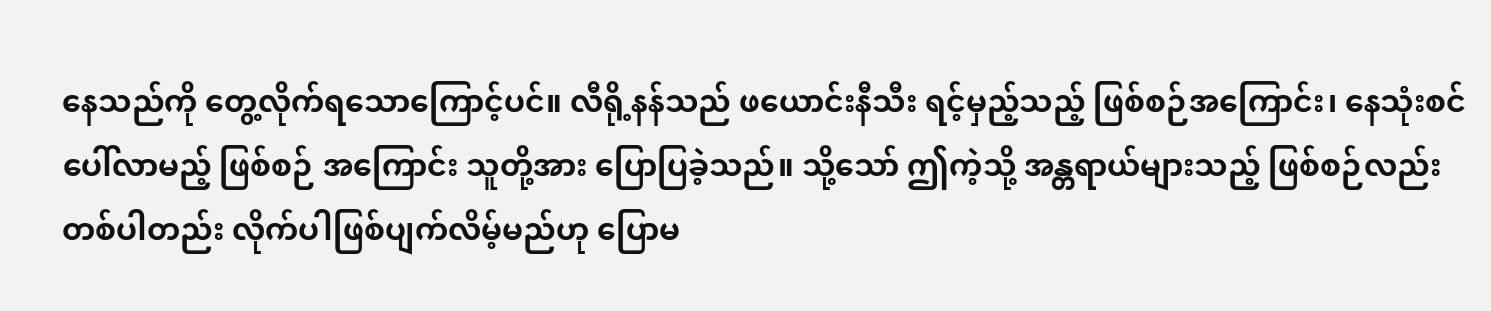နေသည်ကို တွေ့လိုက်ရသောကြောင့်ပင်။ လီရို့နန်သည် ဖယောင်းနီသီး ရင့်မှည့်သည့် ဖြစ်စဉ်အကြောင်း၊ နေသုံးစင်ပေါ်လာမည့် ဖြစ်စဉ် အကြောင်း သူတို့အား ပြောပြခဲ့သည်။ သို့သော် ဤကဲ့သို့ အန္တရာယ်များသည့် ဖြစ်စဉ်လည်း တစ်ပါတည်း လိုက်ပါဖြစ်ပျက်လိမ့်မည်ဟု ပြောမ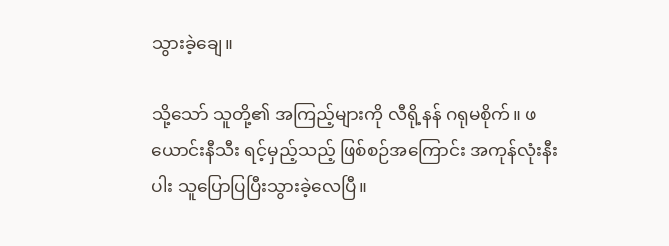သွားခဲ့ချေ။

သို့သော် သူတို့၏ အကြည့်များကို လီရို့နန် ဂရုမစိုက်။ ဖယောင်းနီသီး ရင့်မှည့်သည့် ဖြစ်စဉ်အကြောင်း အကုန်လုံးနီးပါး သူပြောပြပြီးသွားခဲ့လေပြီ။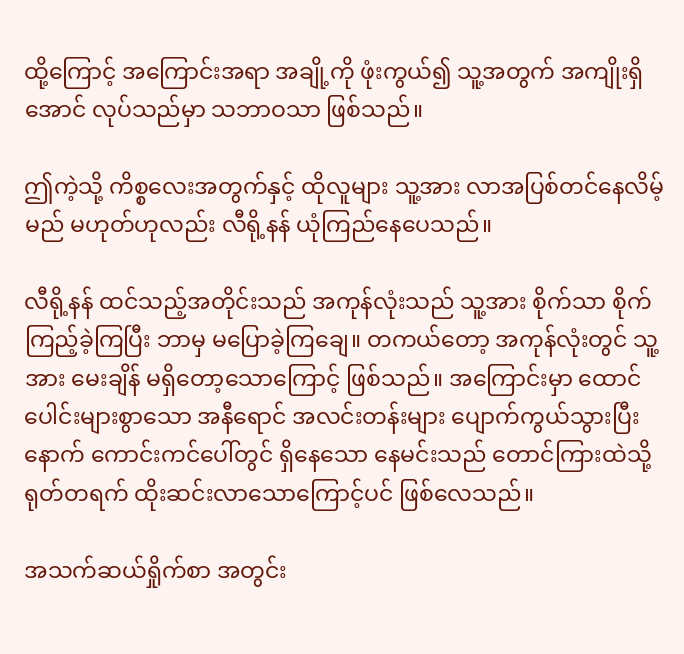ထို့ကြောင့် အကြောင်းအရာ အချို့ကို ဖုံးကွယ်၍ သူ့အတွက် အကျိုးရှိအောင် လုပ်သည်မှာ သဘာဝသာ ဖြစ်သည်။

ဤကဲ့သို့ ကိစ္စလေးအတွက်နှင့် ထိုလူများ သူ့အား လာအပြစ်တင်နေလိမ့်မည် မဟုတ်ဟုလည်း လီရို့နန် ယုံကြည်နေပေသည်။

လီရို့နန် ထင်သည့်အတိုင်းသည် အကုန်လုံးသည် သူ့အား စိုက်သာ စိုက်ကြည့်ခဲ့ကြပြီး ဘာမှ မပြောခဲ့ကြချေ။ တကယ်တော့ အကုန်လုံးတွင် သူ့အား မေးချိန် မရှိတော့သောကြောင့် ဖြစ်သည်။ အကြောင်းမှာ ထောင်ပေါင်းများစွာသော အနီရောင် အလင်းတန်းများ ပျောက်ကွယ်သွားပြီးနောက် ကောင်းကင်ပေါ်တွင် ရှိနေသော နေမင်းသည် တောင်ကြားထဲသို့ ရုတ်တရက် ထိုးဆင်းလာသောကြောင့်ပင် ဖြစ်လေသည်။

အသက်ဆယ်ရှိုက်စာ အတွင်း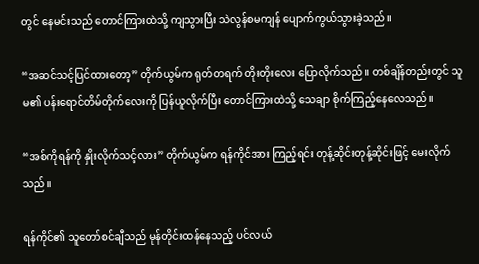တွင် နေမင်းသည် တောင်ကြားထဲသို့ ကျသွားပြီး သဲလွန်စမကျန် ပျောက်ကွယ်သွားခဲ့သည်။

“အဆင်သင့်ပြင်ထားတော့” တိုက်ယွမ်က ရုတ်တရက် တိုးတိုးလေး ပြောလိုက်သည်။ တစ်ချိန်တည်းတွင် သူမ၏ ပန်းရောင်တိမ်တိုက်လေးကို ပြန်ယူလိုက်ပြီး တောင်ကြားထဲသို့ သေချာ စိုက်ကြည့်နေလေသည်။

“အစ်ကိုရန်ကို နှိုးလိုက်သင့်လား” တိုက်ယွမ်က ရန်ကိုင်အား ကြည့်ရင်း တုန့်ဆိုင်းတုန့်ဆိုင်းဖြင့် မေးလိုက်သည်။

ရန်ကိုင်၏ သူတော်စင်ချီသည် မုန်တိုင်းထန်နေသည့် ပင်လယ်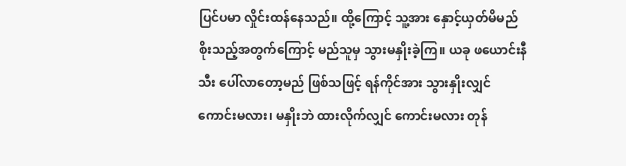ပြင်ပမာ လှိုင်းထန်နေသည်။ ထို့ကြောင့် သူ့အား နှောင့်ယှတ်မိမည် စိုးသည့်အတွက်ကြောင့် မည်သူမှ သွားမနှိုးခဲ့ကြ။ ယခု ဖယောင်းနီသီး ပေါ်လာတော့မည် ဖြစ်သဖြင့် ရန်ကိုင်အား သွားနှိုးလျှင် ကောင်းမလား၊ မနှိုးဘဲ ထားလိုက်လျှင် ကောင်းမလား တုန်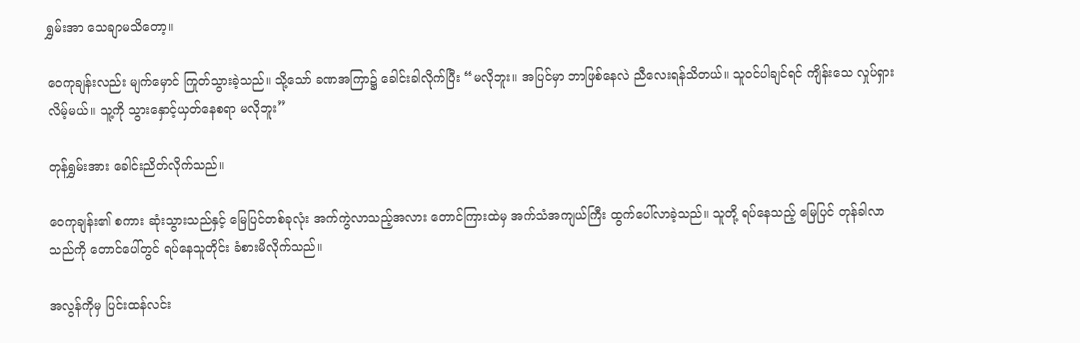ရွှမ်းအာ သေချာမသိတော့။

ဝေကုချန်းလည်း မျက်မှောင် ကြုတ်သွားခဲ့သည်။ သို့သော် ခဏအကြာ၌ ခေါင်းခါလိုက်ပြီး “မလိုဘူး။ အပြင်မှာ ဘာဖြစ်နေလဲ ညီလေးရန်သိတယ်။ သူဝင်ပါချင်ရင် ကျိန်းသေ လှုပ်ရှားလိမ့်မယ်။ သူ့ကို သွားနှောင့်ယှတ်နေစရာ မလိုဘူး”

တုန်ရွှမ်းအား ခေါင်းညိတ်လိုက်သည်။

ဝေကုချန်း၏ စကား ဆုံးသွားသည်နှင့် မြေပြင်တစ်ခုလုံး အက်ကွဲလာသည့်အလား တောင်ကြားထဲမှ အက်သံအကျယ်ကြီး ထွက်ပေါ်လာခဲ့သည်။ သူတို့ ရပ်နေသည့် မြေပြင် တုန်ခါလာသည်ကို တောင်ပေါ်တွင် ရပ်နေသူတိုင်း ခံစားမိလိုက်သည်။

အလွန်ကိုမှ ပြင်းထန်လင်း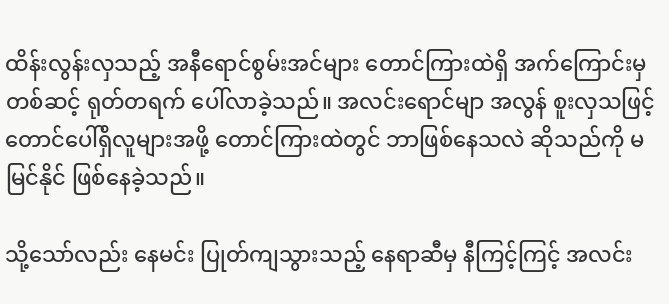ထိန်းလွန်းလှသည့် အနီရောင်စွမ်းအင်များ တောင်ကြားထဲရှိ အက်ကြောင်းမှတစ်ဆင့် ရုတ်တရက် ပေါ်လာခဲ့သည်။ အလင်းရောင်မျာ အလွန် စူးလှသဖြင့် တောင်ပေါ်ရှိလူများအဖို့ တောင်ကြားထဲတွင် ဘာဖြစ်နေသလဲ ဆိုသည်ကို မမြင်နိုင် ဖြစ်နေခဲ့သည်။

သို့သော်လည်း နေမင်း ပြုတ်ကျသွားသည့် နေရာဆီမှ နီကြင့်ကြင့် အလင်း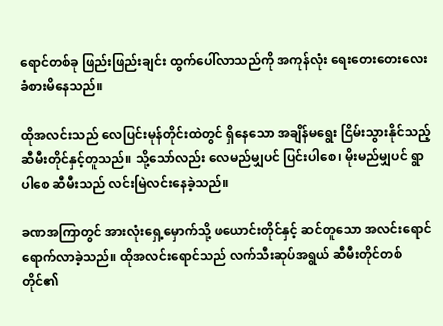ရောင်တစ်ခု ဖြည်းဖြည်းချင်း ထွက်ပေါ်လာသည်ကို အကုန်လုံး ရေးတေးတေးလေး ခံစားမိနေသည်။

ထိုအလင်းသည် လေပြင်းမုန်တိုင်းထဲတွင် ရှိနေသော အချိန်မရွေး ငြိမ်းသွားနိုင်သည့် ဆီမီးတိုင်နှင့်တူသည်။ သို့သော်လည်း လေမည်မျှပင် ပြင်းပါစေ၊ မိုးမည်မျှပင် ရွာပါစေ ဆီမီးသည် လင်းမြဲလင်းနေခဲ့သည်။

ခဏအကြာတွင် အားလုံးရှေ့မှောက်သို့ ဖယောင်းတိုင်နှင့် ဆင်တူသော အလင်းရောင် ရောက်လာခဲ့သည်။ ထိုအလင်းရောင်သည် လက်သီးဆုပ်အရွယ် ဆီမီးတိုင်တစ်တိုင်၏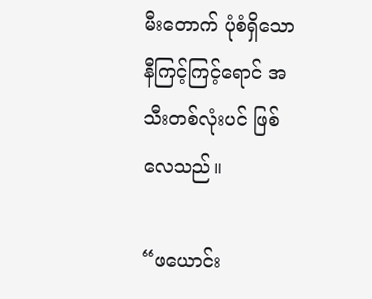မီးတောက် ပုံစံရှိသော နီကြင့်ကြင့်ရောင် အသီးတစ်လုံးပင် ဖြစ်လေသည်။

“ဖယောင်း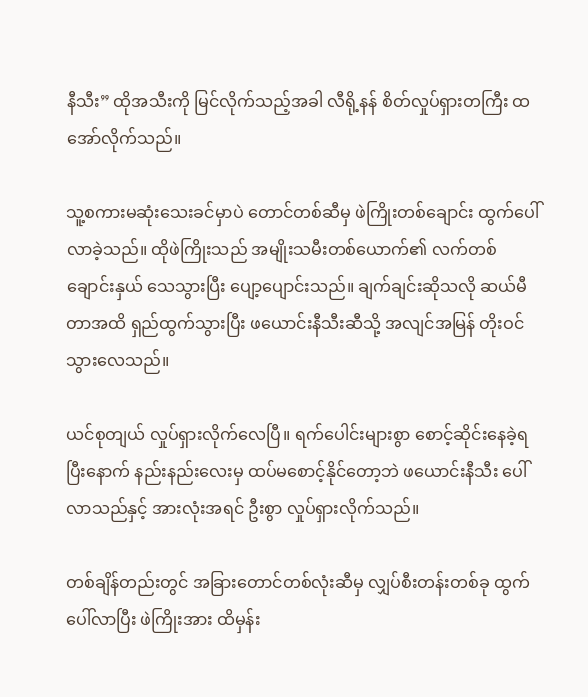နီသီး” ထိုအသီးကို မြင်လိုက်သည့်အခါ လီရို့နန် စိတ်လှုပ်ရှားတကြီး ထအော်လိုက်သည်။

သူ့စကားမဆုံးသေးခင်မှာပဲ တောင်တစ်ဆီမှ ဖဲကြိုးတစ်ချောင်း ထွက်ပေါ်လာခဲ့သည်။ ထိုဖဲကြိုးသည် အမျိုးသမီးတစ်ယောက်၏ လက်တစ်ချောင်းနှယ် သေသွားပြီး ပျော့ပျောင်းသည်။ ချက်ချင်းဆိုသလို ဆယ်မီတာအထိ ရှည်ထွက်သွားပြီး ဖယောင်းနီသီးဆီသို့ အလျင်အမြန် တိုးဝင်သွားလေသည်။

ယင်စုတျယ် လှုပ်ရှားလိုက်လေပြီ။ ရက်ပေါင်းများစွာ စောင့်ဆိုင်းနေခဲ့ရပြီးနောက် နည်းနည်းလေးမှ ထပ်မစောင့်နိုင်တော့ဘဲ ဖယောင်းနီသီး ပေါ်လာသည်နှင့် အားလုံးအရင် ဦးစွာ လှုပ်ရှားလိုက်သည်။

တစ်ချိန်တည်းတွင် အခြားတောင်တစ်လုံးဆီမှ လျှပ်စီးတန်းတစ်ခု ထွက်ပေါ်လာပြီး ဖဲကြိုးအား ထိမှန်း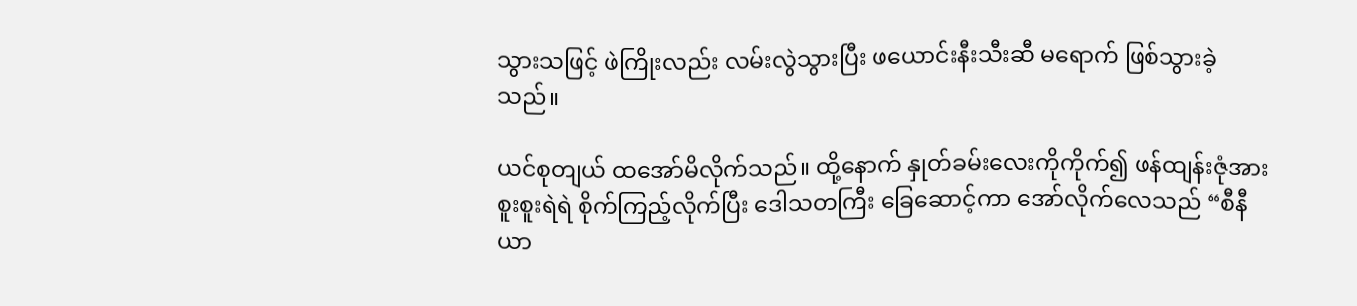သွားသဖြင့် ဖဲကြိုးလည်း လမ်းလွဲသွားပြီး ဖယောင်းနီးသီးဆီ မရောက် ဖြစ်သွားခဲ့သည်။

ယင်စုတျယ် ထအော်မိလိုက်သည်။ ထို့နောက် နှုတ်ခမ်းလေးကိုကိုက်၍ ဖန်ထျန်းဇုံအား စူးစူးရဲရဲ စိုက်ကြည့်လိုက်ပြီး ဒေါသတကြီး ခြေဆောင့်ကာ အော်လိုက်လေသည် “စီနီယာ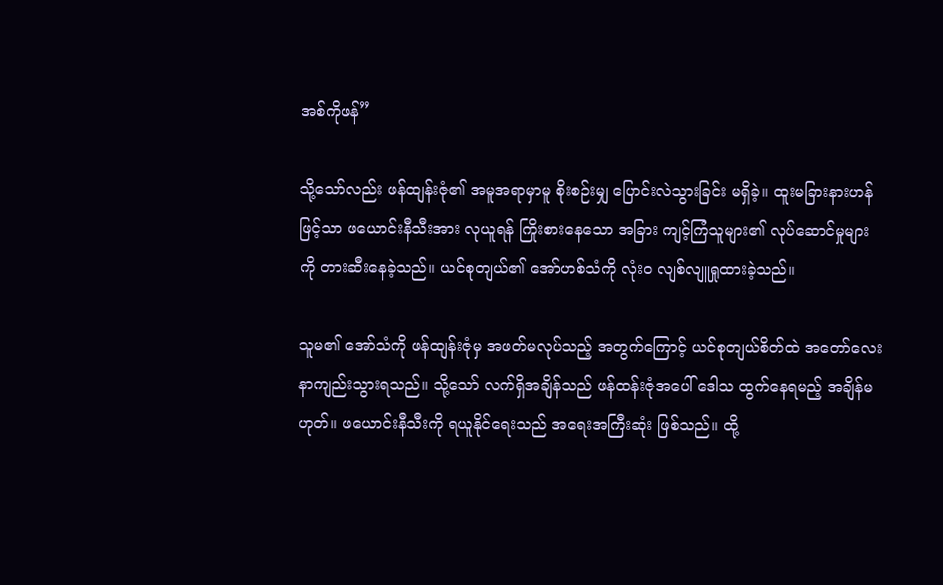အစ်ကိုဖန်”

သို့သော်လည်း ဖန်ထျန်းဇုံ၏ အမူအရာမှာမူ စိုးစဉ်းမျှ ပြောင်းလဲသွားခြင်း မရှိခဲ့။ ထူးမခြားနားဟန်ဖြင့်သာ ဖယောင်းနီသီးအား လုယူရန် ကြိုးစားနေသော အခြား ကျင့်ကြံသူများ၏ လုပ်ဆောင်မှုများကို တားဆီးနေခဲ့သည်။ ယင်စုတျယ်၏ အော်ဟစ်သံကို လုံးဝ လျစ်လျူရှုထားခဲ့သည်။

သူမ၏ အော်သံကို ဖန်ထျန်းဇုံမှ အဖတ်မလုပ်သည့် အတွက်ကြောင့် ယင်စုတျယ်စိတ်ထဲ အတော်လေး နာကျည်းသွားရသည်။ သို့သော် လက်ရှိအချိန်သည် ဖန်ထန်းဇုံအပေါ် ဒေါသ ထွက်နေရမည့် အချိန်မဟုတ်။ ဖယောင်းနီသီးကို ရယူနိုင်ရေးသည် အရေးအကြီးဆုံး ဖြစ်သည်။ ထို့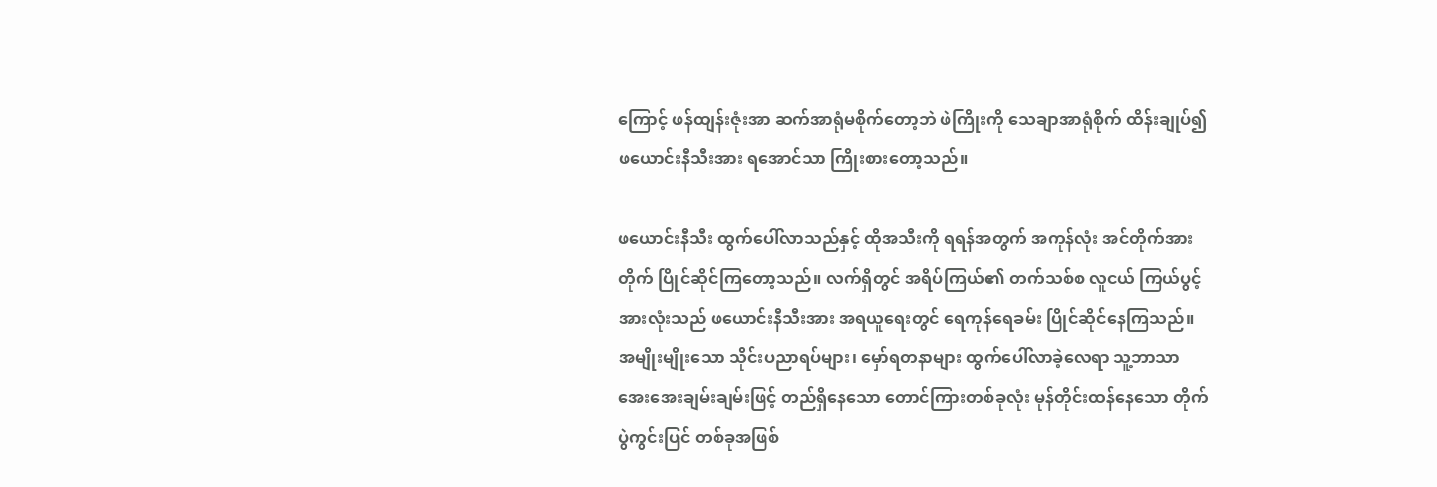ကြောင့် ဖန်ထျန်းဇုံးအာ ဆက်အာရုံမစိုက်တော့ဘဲ ဖဲကြိုးကို သေချာအာရုံစိုက် ထိန်းချုပ်၍ ဖယောင်းနီသီးအား ရအောင်သာ ကြိုးစားတော့သည်။

ဖယောင်းနီသီး ထွက်ပေါ်လာသည်နှင့် ထိုအသီးကို ရရန်အတွက် အကုန်လုံး အင်တိုက်အားတိုက် ပြိုင်ဆိုင်ကြတော့သည်။ လက်ရှိတွင် အရိပ်ကြယ်၏ တက်သစ်စ လူငယ် ကြယ်ပွင့်အားလုံးသည် ဖယောင်းနီသီးအား အရယူရေးတွင် ရေကုန်ရေခမ်း ပြိုင်ဆိုင်နေကြသည်။ အမျိုးမျိုးသော သိုင်းပညာရပ်များ၊ မှော်ရတနာများ ထွက်ပေါ်လာခဲ့လေရာ သူ့ဘာသာ အေးအေးချမ်းချမ်းဖြင့် တည်ရှိနေသော တောင်ကြားတစ်ခုလုံး မုန်တိုင်းထန်နေသော တိုက်ပွဲကွင်းပြင် တစ်ခုအဖြစ်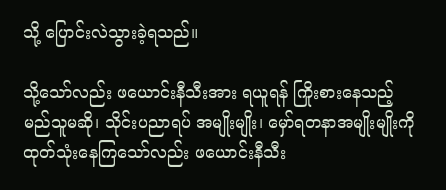သို့ ပြောင်းလဲသွားခဲ့ရသည်။

သို့သော်လည်း ဖယောင်းနီသီးအား ရယူရန် ကြိုးစားနေသည့် မည်သူမဆို၊ သိုင်းပညာရပ် အမျိုးမျိုး၊ မှော်ရတနာအမျိုးမျိုးကို ထုတ်သုံးနေကြသော်လည်း ဖယောင်းနီသီး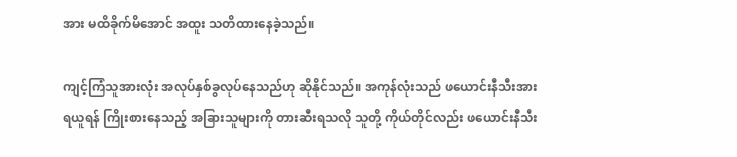အား မထိခိုက်မိအောင် အထူး သတိထားနေခဲ့သည်။

ကျင့်ကြံသူအားလုံး အလုပ်နှစ်ခွလုပ်နေသည်ဟု ဆိုနိုင်သည်။ အကုန်လုံးသည် ဖယောင်းနီသီးအား ရယူရန် ကြိုးစားနေသည့် အခြားသူများကို တားဆီးရသလို သူတို့ ကိုယ်တိုင်လည်း ဖယောင်းနီသီး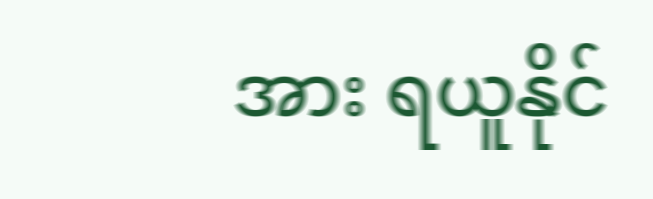အား ရယူနိုင်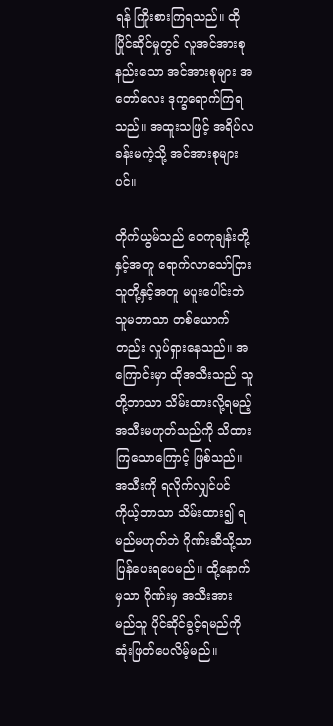ရန် ကြိုးစားကြရသည်။ ထိုပြိုင်ဆိုင်မှုတွင် လူအင်အားစုနည်းသော အင်အားစုများ အတော်လေး ဒုက္ခရောက်ကြရသည်။ အထူးသဖြင့် အရိပ်လခန်းမကဲ့သို့ အင်အားစုများပင်။

တိုက်ယွမ်သည် ဝေကုချန်းတို့နှင့်အတူ ရောက်လာသော်ငြား သူတို့နှင့်အတူ မပူးပေါင်းဘဲ သူမဘာသာ တစ်ယောက်တည်း လှုပ်ရှားနေသည်။ အကြောင်းမှာ ထိုအသီးသည် သူတို့ဘာသာ သိမ်းထားလို့ရမည့် အသီးမဟုတ်သည်ကို သိထားကြသောကြောင့် ဖြစ်သည်။ အသီးကို ရလိုက်လျှင်ပင် ကိုယ့်ဘာသာ သိမ်းထား၍ ရမည်မဟုတ်ဘဲ ဂိုဏ်းဆီသို့သာ ပြန်ပေးရပေမည်။ ထို့နောက်မှသာ ဂိုဏ်းမှ အသီးအား မည်သူ ပိုင်ဆိုင်ခွင့်ရမည်ကို ဆုံးဖြတ်ပေလိမ့်မည်။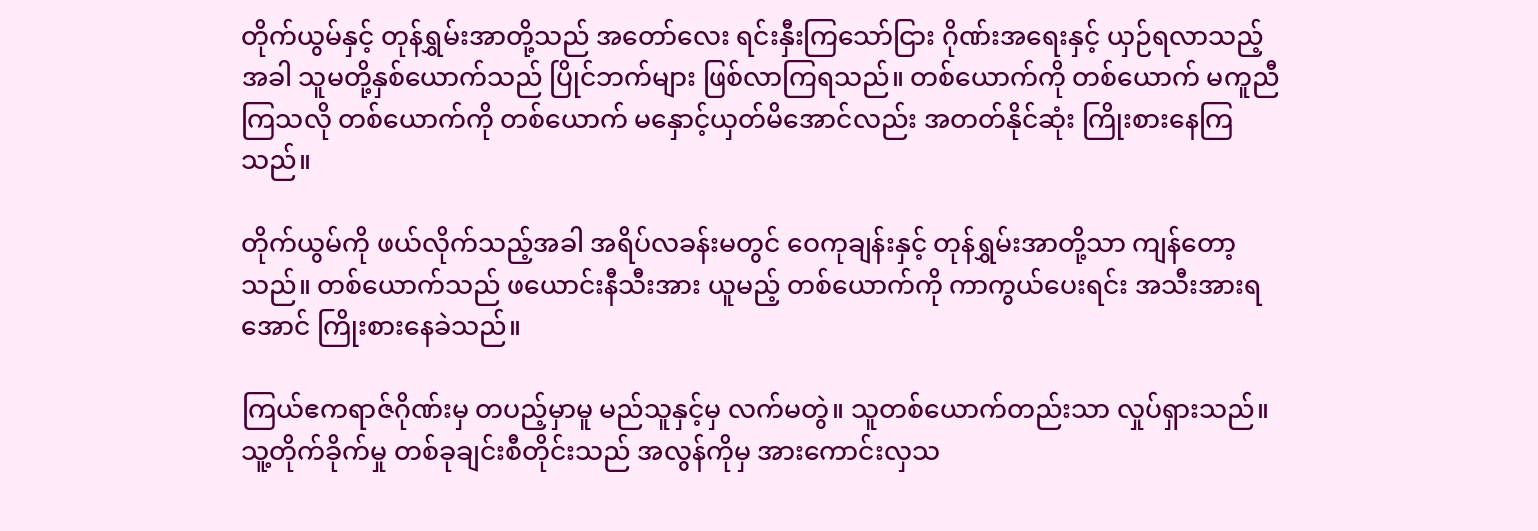တိုက်ယွမ်နှင့် တုန်ရွှမ်းအာတို့သည် အတော်လေး ရင်းနှီးကြသော်ငြား ဂိုဏ်းအရေးနှင့် ယှဉ်ရလာသည့်အခါ သူမတို့နှစ်ယောက်သည် ပြိုင်ဘက်များ ဖြစ်လာကြရသည်။ တစ်ယောက်ကို တစ်ယောက် မကူညီကြသလို တစ်ယောက်ကို တစ်ယောက် မနှောင့်ယှတ်မိအောင်လည်း အတတ်နိုင်ဆုံး ကြိုးစားနေကြသည်။

တိုက်ယွမ်ကို ဖယ်လိုက်သည့်အခါ အရိပ်လခန်းမတွင် ဝေကုချန်းနှင့် တုန်ရွှမ်းအာတို့သာ ကျန်တော့သည်။ တစ်ယောက်သည် ဖယောင်းနီသီးအား ယူမည့် တစ်ယောက်ကို ကာကွယ်ပေးရင်း အသီးအားရအောင် ကြိုးစားနေခဲသည်။

ကြယ်ဧကရာဇ်ဂိုဏ်းမှ တပည့်မှာမူ မည်သူနှင့်မှ လက်မတွဲ။ သူတစ်ယောက်တည်းသာ လှုပ်ရှားသည်။ သူ့တိုက်ခိုက်မှု တစ်ခုချင်းစီတိုင်းသည် အလွန်ကိုမှ အားကောင်းလှသ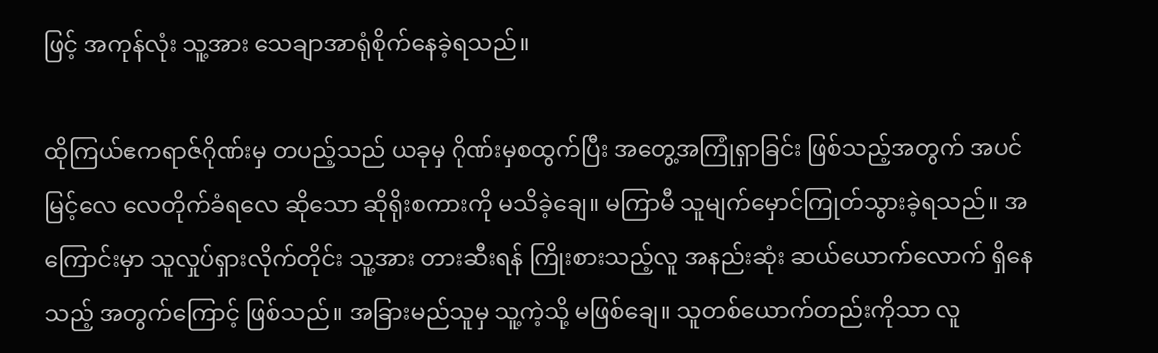ဖြင့် အကုန်လုံး သူ့အား သေချာအာရုံစိုက်နေခဲ့ရသည်။

ထိုကြယ်ဧကရာဇ်ဂိုဏ်းမှ တပည့်သည် ယခုမှ ဂိုဏ်းမှစထွက်ပြီး အတွေ့အကြုံရှာခြင်း ဖြစ်သည့်အတွက် အပင်မြင့်လေ လေတိုက်ခံရလေ ဆိုသော ဆိုရိုးစကားကို မသိခဲ့ချေ။ မကြာမီ သူမျက်မှောင်ကြုတ်သွားခဲ့ရသည်။ အကြောင်းမှာ သူလှုပ်ရှားလိုက်တိုင်း သူ့အား တားဆီးရန် ကြိုးစားသည့်လူ အနည်းဆုံး ဆယ်ယောက်လောက် ရှိနေသည့် အတွက်ကြောင့် ဖြစ်သည်။ အခြားမည်သူမှ သူ့ကဲ့သို့ မဖြစ်ချေ။ သူတစ်ယောက်တည်းကိုသာ လူ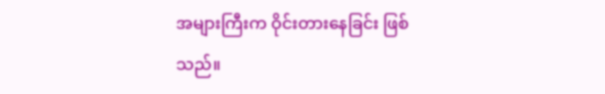အများကြီးက ဝိုင်းတားနေခြင်း ဖြစ်သည်။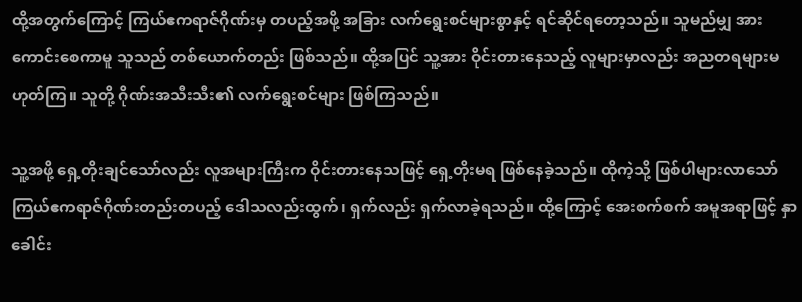ထို့အတွက်ကြောင့် ကြယ်ဧကရာဇ်ဂိုဏ်းမှ တပည့်အဖို့ အခြား လက်ရွေးစင်များစွာနှင့် ရင်ဆိုင်ရတော့သည်။ သူမည်မျှ အားကောင်းစေကာမူ သူသည် တစ်ယောက်တည်း ဖြစ်သည်။ ထို့အပြင် သူ့အား ဝိုင်းတားနေသည့် လူများမှာလည်း အညတရများမဟုတ်ကြ။ သူတို့ ဂိုဏ်းအသီးသီး၏ လက်ရွေးစင်များ ဖြစ်ကြသည်။

သူ့အဖို့ ရှေ့တိုးချင်သော်လည်း လူအများကြီးက ဝိုင်းတားနေသဖြင့် ရှေ့တိုးမရ ဖြစ်နေခဲ့သည်။ ထိုကဲ့သို့ ဖြစ်ပါများလာသော် ကြယ်ဧကရာဇ်ဂိုဏ်းတည်းတပည့် ဒေါသလည်းထွက်၊ ရှက်လည်း ရှက်လာခဲ့ရသည်။ ထို့ကြောင့် အေးစက်စက် အမူအရာဖြင့် နှာခေါင်း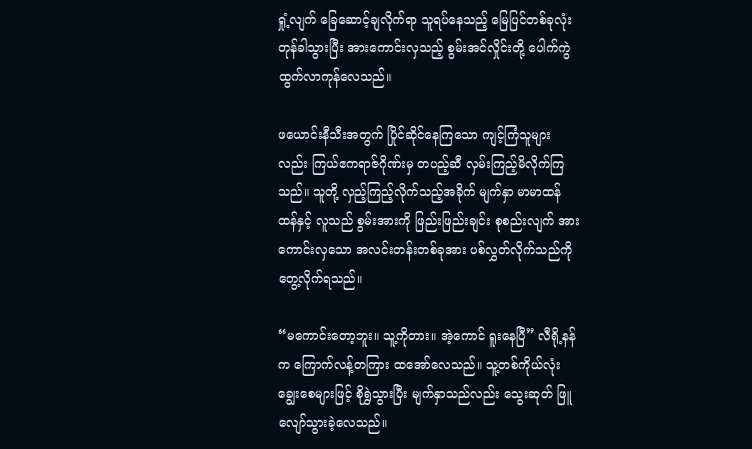ရှုံ့လျက် ခြေဆောင့်ချလိုက်ရာ သူရပ်နေသည့် မြေပြင်တစ်ခုလုံး တုန်ခါသွားပြီး အားကောင်းလှသည့် စွမ်းအင်လှိုင်းတို့ ပေါက်ကွဲထွက်လာကုန်လေသည်။

ဖယောင်းနီသီးအတွက် ပြိုင်ဆိုင်နေကြသော ကျင့်ကြံသူများလည်း ကြယ်ဧကရာဇ်ဂိုဏ်းမှ တပည့်ဆီ လှမ်းကြည့်မိလိုက်ကြသည်။ သူတို့ လှည့်ကြည့်လိုက်သည့်အခိုက် မျက်နှာ မာမာထန်ထန်နှင့် လူသည် စွမ်းအားကို ဖြည်းဖြည်းချင်း စုစည်းလျက် အားကောင်းလှသော အလင်းတန်းတစ်ခုအား ပစ်လွှတ်လိုက်သည်ကို တွေ့လိုက်ရသည်။

“မကောင်းတော့ဘူး။ သူ့ကိုတား။ အဲ့ကောင် ရူးနေပြီ” လီရို့နန်က ကြောက်လန့်တကြား ထအော်လေသည်။ သူ့တစ်ကိုယ်လုံး ချွေးစေများဖြင့် စိုရွှဲသွားပြီး မျက်နှာသည်လည်း သွေးဆုတ် ဖြူလျော်သွားခဲ့လေသည်။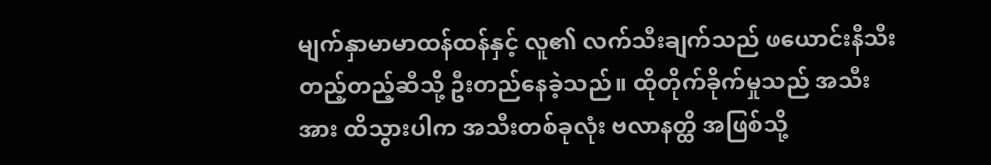မျက်နှာမာမာထန်ထန်နှင့် လူ၏ လက်သီးချက်သည် ဖယောင်းနီသီး တည့်တည့်ဆီသို့ ဦးတည်နေခဲ့သည်။ ထိုတိုက်ခိုက်မှုသည် အသီးအား ထိသွားပါက အသီးတစ်ခုလုံး ဗလာနတ္ထိ အဖြစ်သို့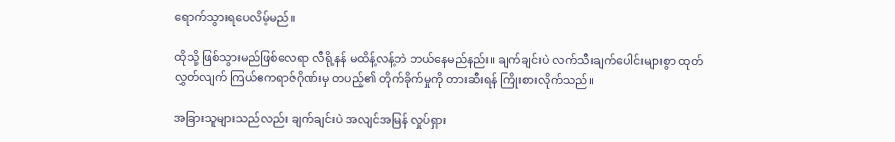ရောက်သွားရပေလိမ့်မည်။

ထိုသို့ ဖြစ်သွားမည်ဖြစ်လေရာ လီရို့နန် မထိန့်လန့်ဘဲ ဘယ်နေမည်နည်း။ ချက်ချင်းပဲ လက်သီးချက်ပေါင်းများစွာ ထုတ်လွှတ်လျက် ကြယ်ဧကရာဇ်ဂိုဏ်းမှ တပည့်၏ တိုက်ခိုက်မှုကို တားဆီးရန် ကြိုးစားလိုက်သည်။

အခြားသူများသည်လည်း ချက်ချင်းပဲ အလျင်အမြန် လှုပ်ရှား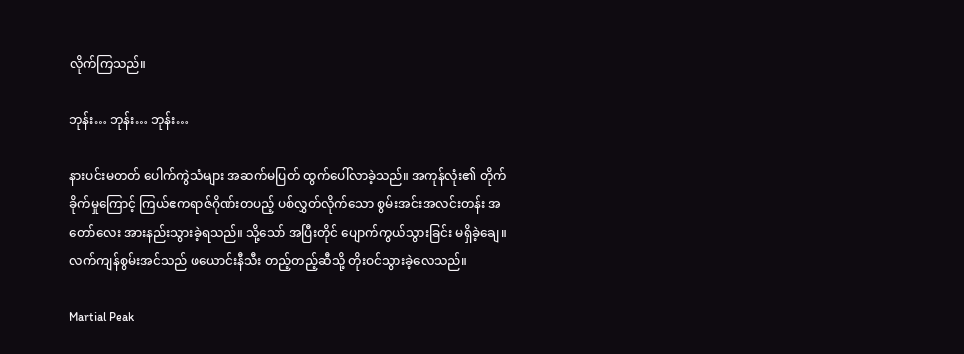လိုက်ကြသည်။

ဘုန်း… ဘုန်း… ဘုန်း…

နားပင်းမတတ် ပေါက်ကွဲသံများ အဆက်မပြတ် ထွက်ပေါ်လာခဲ့သည်။ အကုန်လုံး၏ တိုက်ခိုက်မှုကြောင့် ကြယ်ဧကရာဇ်ဂိုဏ်းတပည့် ပစ်လွှတ်လိုက်သော စွမ်းအင်းအလင်းတန်း အတော်လေး အားနည်းသွားခဲ့ရသည်။ သို့သော် အပြီးတိုင် ပျောက်ကွယ်သွားခြင်း မရှိခဲ့ချေ။ လက်ကျန်စွမ်းအင်သည် ဖယောင်းနီသီး တည့်တည့်ဆီသို့ တိုးဝင်သွားခဲ့လေသည်။

Martial Peak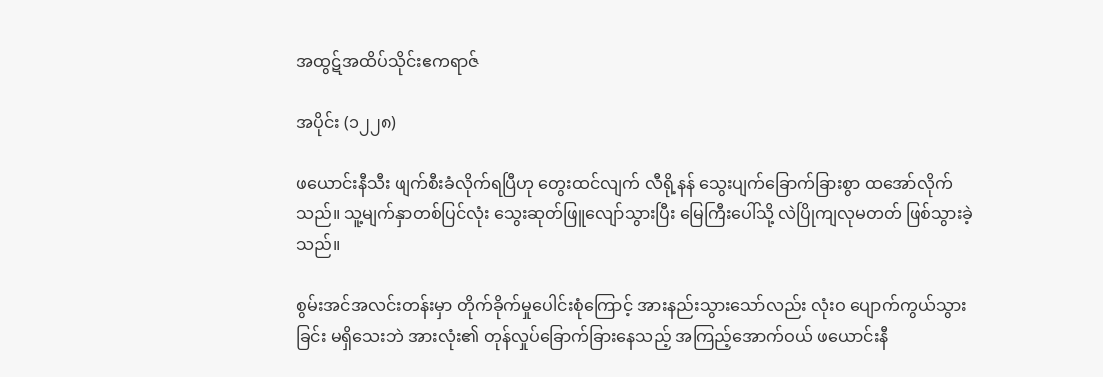အထွဋ်အထိပ်သိုင်းဧကရာဇ်

အပိုင်း (၁၂၂၈)

ဖယောင်းနီသီး ဖျက်စီးခံလိုက်ရပြီဟု တွေးထင်လျက် လီရို့နန် သွေးပျက်ခြောက်ခြားစွာ ထအော်လိုက်သည်။ သူ့မျက်နှာတစ်ပြင်လုံး သွေးဆုတ်ဖြူလျော်သွားပြီး မြေကြီးပေါ်သို့ လဲပြိုကျလုမတတ် ဖြစ်သွားခဲ့သည်။

စွမ်းအင်အလင်းတန်းမှာ တိုက်ခိုက်မှုပေါင်းစုံကြောင့် အားနည်းသွားသော်လည်း လုံးဝ ပျောက်ကွယ်သွားခြင်း မရှိသေးဘဲ အားလုံး၏ တုန်လှုပ်ခြောက်ခြားနေသည့် အကြည့်အောက်ဝယ် ဖယောင်းနီ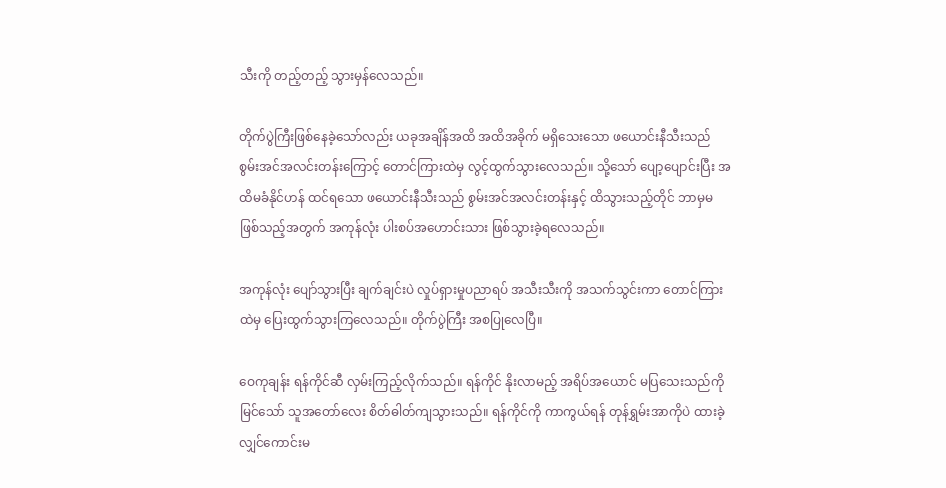သီးကို တည့်တည့် သွားမှန်လေသည်။

တိုက်ပွဲကြီးဖြစ်နေခဲ့သော်လည်း ယခုအချိန်အထိ အထိအခိုက် မရှိသေးသော ဖယောင်းနီသီးသည် စွမ်းအင်အလင်းတန်းကြောင့် တောင်ကြားထဲမှ လွင့်ထွက်သွားလေသည်။ သို့သော် ပျော့ပျောင်းပြီး အထိမခံနိုင်ဟန် ထင်ရသော ဖယောင်းနီသီးသည် စွမ်းအင်အလင်းတန်းနှင့် ထိသွားသည့်တိုင် ဘာမှမဖြစ်သည့်အတွက် အကုန်လုံး ပါးစပ်အဟောင်းသား ဖြစ်သွားခဲ့ရလေသည်။

အကုန်လုံး ပျော်သွားပြီး ချက်ချင်းပဲ လှုပ်ရှားမှုပညာရပ် အသီးသီးကို အသက်သွင်းကာ တောင်ကြားထဲမှ ပြေးထွက်သွားကြလေသည်။ တိုက်ပွဲကြီး အစပြုလေပြီ။

ဝေကုချန်း ရန်ကိုင်ဆီ လှမ်းကြည့်လိုက်သည်။ ရန်ကိုင် နိုးလာမည့် အရိပ်အယောင် မပြသေးသည်ကို မြင်သော် သူအတော်လေး စိတ်ဓါတ်ကျသွားသည်။ ရန်ကိုင်ကို ကာကွယ်ရန် တုန်ရွှမ်းအာကိုပဲ ထားခဲ့လျှင်ကောင်းမ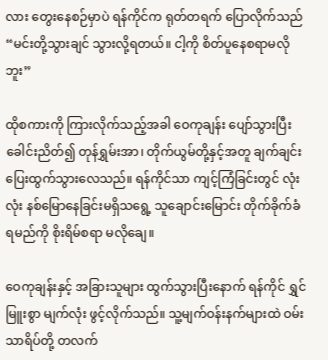လား တွေးနေစဉ်မှာပဲ ရန်ကိုင်က ရုတ်တရက် ပြောလိုက်သည် “မင်းတို့သွားချင် သွားလို့ရတယ်။ ငါ့ကို စိတ်ပူနေစရာမလိုဘူး”

ထိုစကားကို ကြားလိုက်သည့်အခါ ဝေကုချန်း ပျော်သွားပြီး ခေါင်းညိတ်၍ တုန်ရွှမ်းအာ၊ တိုက်ယွမ်တို့နှင့်အတူ ချက်ချင်း ပြေးထွက်သွားလေသည်။ ရန်ကိုင်သာ ကျင့်ကြံခြင်းတွင် လုံးလုံး နစ်မြောနေခြင်းမရှိသရွေ့ သူချောင်းမြောင်း တိုက်ခိုက်ခံရမည်ကို စိုးရိမ်စရာ မလိုချေ။

ဝေကုချန်းနှင့် အခြားသူများ ထွက်သွားပြီးနောက် ရန်ကိုင် ရွှင်မြူးစွာ မျက်လုံး ဖွင့်လိုက်သည်။ သူ့မျက်ဝန်းနက်များထဲ ဝမ်းသာရိပ်တို့ တလက်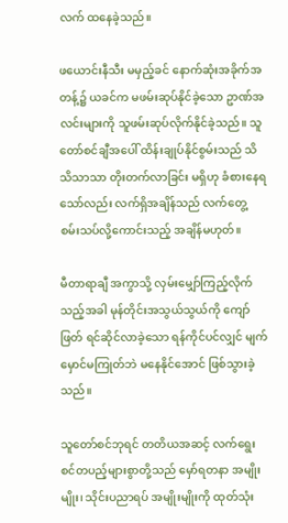လက် ထနေခဲ့သည်။

ဖယောင်းနီသီး မမှည့်ခင် နောက်ဆုံးအခိုက်အတန့်၌ ယခင်က မဖမ်းဆုပ်နိုင်ခဲ့သော ဥာဏ်အလင်းများကို သူဖမ်းဆုပ်လိုက်နိုင်ခဲ့သည်။ သူတော်စင်ချီအပေါ် ထိန်းချုပ်နိုင်စွမ်းသည် သိသိသာသာ တိုးတက်လာခြင်း မရှိဟု ခံစားနေရသော်လည်း လက်ရှိအချိန်သည် လက်တွေ့ စမ်းသပ်လို့ကောင်းသည့် အချိန်မဟုတ်။

မီတာရာချီ အကွာသို့ လှမ်းမျှော်ကြည့်လိုက်သည့်အခါ မုန်တိုင်းအသွယ်သွယ်ကို ကျော်ဖြတ် ရင်ဆိုင်လာခဲ့သော ရန်ကိုင်ပင်လျှင် မျက်မှောင်မကြုတ်ဘဲ မနေနိုင်အောင် ဖြစ်သွားခဲ့သည်။

သူတော်စင်ဘုရင် တတိယအဆင့် လက်ရွေးစင်တပည့်များစွာတို့သည် မှော်ရတနာ အမျိုးမျိုး၊ သိုင်းပညာရပ် အမျိုးမျိုးကို ထုတ်သုံး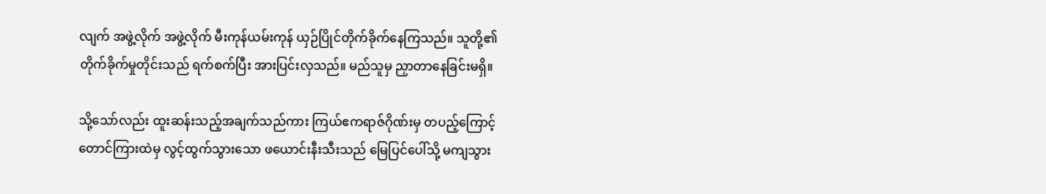လျက် အဖွဲ့လိုက် အဖွဲ့လိုက် မီးကုန်ယမ်းကုန် ယှဉ်ပြိုင်တိုက်ခိုက်နေကြသည်။ သူတို့၏ တိုက်ခိုက်မှုတိုင်းသည် ရက်စက်ပြီး အားပြင်းလှသည်။ မည်သူမှ ညှာတာနေခြင်းမရှိ။

သို့သော်လည်း ထူးဆန်းသည့်အချက်သည်ကား ကြယ်ဧကရာဇ်ဂိုဏ်းမှ တပည့်ကြောင့် တောင်ကြားထဲမှ လွင့်ထွက်သွားသော ဖယောင်းနီးသီးသည် မြေပြင်ပေါ်သို့ မကျသွား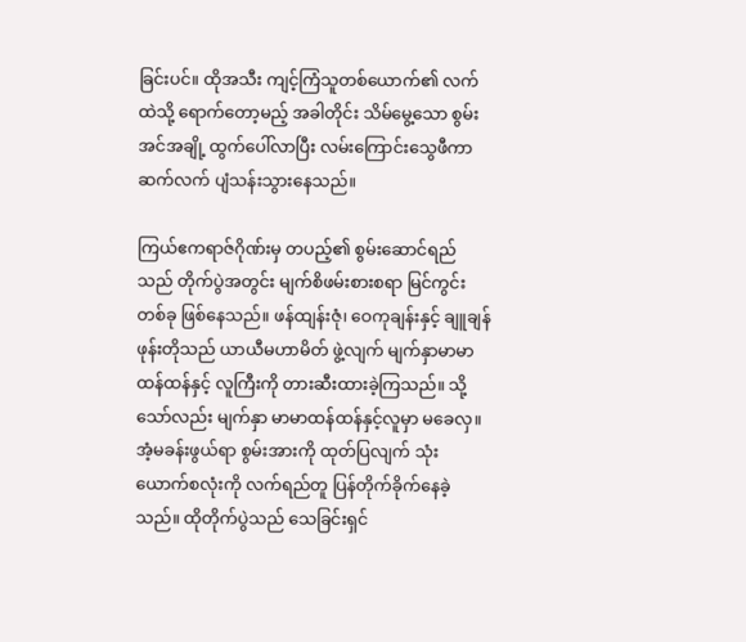ခြင်းပင်။ ထိုအသီး ကျင့်ကြံသူတစ်ယောက်၏ လက်ထဲသို့ ရောက်တော့မည့် အခါတိုင်း သိမ်မွေ့သော စွမ်းအင်အချို့ ထွက်ပေါ်လာပြီး လမ်းကြောင်းသွေဖီကာ ဆက်လက် ပျံသန်းသွားနေသည်။

ကြယ်ဧကရာဇ်ဂိုဏ်းမှ တပည့်၏ စွမ်းဆောင်ရည်သည် တိုက်ပွဲအတွင်း မျက်စိဖမ်းစားစရာ မြင်ကွင်းတစ်ခု ဖြစ်နေသည်။ ဖန်ထျန်းဇုံ၊ ဝေကုချန်းနှင့် ချူချန်ဖုန်းတိုသည် ယာယီမဟာမိတ် ဖွဲ့လျက် မျက်နှာမာမာထန်ထန်နှင့် လူကြီးကို တားဆီးထားခဲ့ကြသည်။ သို့သော်လည်း မျက်နှာ မာမာထန်ထန်နှင့်လူမှာ မခေလှ။ အံ့မခန်းဖွယ်ရာ စွမ်းအားကို ထုတ်ပြလျက် သုံးယောက်စလုံးကို လက်ရည်တူ ပြန်တိုက်ခိုက်နေခဲ့သည်။ ထိုတိုက်ပွဲသည် သေခြင်းရှင်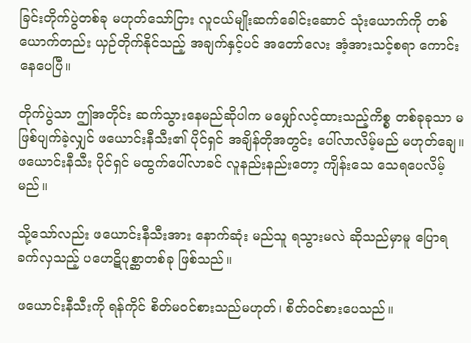ခြင်းတိုက်ပွဲတစ်ခု မဟုတ်သော်ငြား လူငယ်မျိုးဆက်ခေါင်းဆောင် သုံးယောက်ကို တစ်ယောက်တည်း ယှဉ်တိုက်နိုင်သည့် အချက်နှင့်ပင် အတော်လေး အံ့အားသင့်စရာ ကောင်းနေပေပြီ။

တိုက်ပွဲသာ ဤအတိုင်း ဆက်သွားနေမည်ဆိုပါက မမျှော်လင့်ထားသည့်ကိစ္စ တစ်ခုခုသာ မဖြစ်ပျက်ခဲ့လျှင် ဖယောင်းနီသီး၏ ပိုင်ရှင် အချိန်တိုအတွင်း ပေါ်လာလိမ့်မည် မဟုတ်ချေ။ ဖယောင်းနီသီး ပိုင်ရှင် မထွက်ပေါ်လာခင် လူနည်းနည်းတော့ ကျိန်းသေ သေရပေလိမ့်မည်။

သို့သော်လည်း ဖယောင်းနီသီးအား နောက်ဆုံး မည်သူ ရသွားမလဲ ဆိုသည်မှာမူ ပြောရခက်လှသည့် ပဟေဋိပုစ္ဆာတစ်ခု ဖြစ်သည်။

ဖယောင်းနီသီးကို ရန်ကိုင် စိတ်မဝင်စားသည်မဟုတ်၊ စိတ်ဝင်စားပေသည်။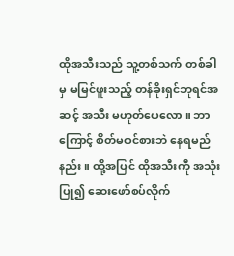ထိုအသီးသည် သူ့တစ်သက် တစ်ခါမှ မမြင်ဖူးသည့် တန်ခိုးရှင်ဘုရင်အဆင့် အသီး မဟုတ်ပေလော။ ဘာကြောင့် စိတ်မဝင်စားဘဲ နေရမည်နည်း။ ထို့အပြင် ထိုအသီးကီု အသုံးပြု၍ ဆေးဖော်စပ်လိုက်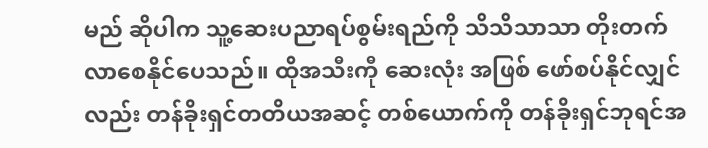မည် ဆိုပါက သူ့ဆေးပညာရပ်စွမ်းရည်ကို သိသိသာသာ တိုးတက်လာစေနိုင်ပေသည်။ ထိုအသီးကီု ဆေးလုံး အဖြစ် ဖော်စပ်နိုင်လျှင်လည်း တန်ခိုးရှင်တတိယအဆင့် တစ်ယောက်ကို တန်ခိုးရှင်ဘုရင်အ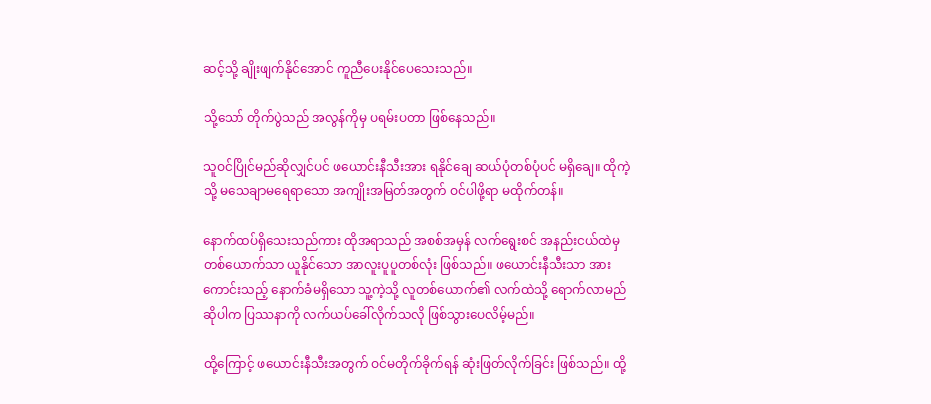ဆင့်သို့ ချိုးဖျက်နိုင်အောင် ကူညီပေးနိုင်ပေသေးသည်။

သို့သော် တိုက်ပွဲသည် အလွန်ကိုမှ ပရမ်းပတာ ဖြစ်နေသည်။

သူဝင်ပြိုင်မည်ဆိုလျှင်ပင် ဖယောင်းနီသီးအား ရနိုင်ချေ ဆယ်ပုံတစ်ပုံပင် မရှိချေ။ ထိုကဲ့သို့ မသေချာမရေရာသော အကျိုးအမြတ်အတွက် ဝင်ပါဖို့ရာ မထိုက်တန်။

နောက်ထပ်ရှိသေးသည်ကား ထိုအရာသည် အစစ်အမှန် လက်ရွေးစင် အနည်းငယ်ထဲမှ တစ်ယောက်သာ ယူနိုင်သော အာလူးပူပူတစ်လုံး ဖြစ်သည်။ ဖယောင်းနီသီးသာ အားကောင်းသည့် နောက်ခံမရှိသော သူ့ကဲ့သို့ လူတစ်ယောက်၏ လက်ထဲသို့ ရောက်လာမည် ဆိုပါက ပြဿနာကို လက်ယပ်ခေါ်လိုက်သလို ဖြစ်သွားပေလိမ့်မည်။

ထို့ကြောင့် ဖယောင်းနီသီးအတွက် ဝင်မတိုက်ခိုက်ရန် ဆုံးဖြတ်လိုက်ခြင်း ဖြစ်သည်။ ထို့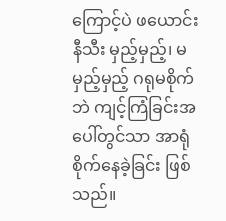ကြောင့်ပဲ ဖယောင်းနီသီး မှည့်မှည့်၊ မမှည့်မှည့် ဂရုမစိုက်ဘဲ ကျင့်ကြံခြင်းအပေါ်တွင်သာ အာရုံစိုက်နေခဲ့ခြင်း ဖြစ်သည်။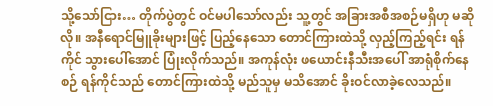သို့သော်ငြား… တိုက်ပွဲတွင် ဝင်မပါသော်လည်း သူ့တွင် အခြားအစီအစဉ်မရှိဟု မဆိုလို။ အနီရောင်မြူခိုးများဖြင့် ပြည့်နေသော တောင်ကြားထဲသို့ လှည့်ကြည့်ရင်း ရန်ကိုင် သွားပေါ်အောင် ပြုံးလိုက်သည်။ အကုန်လုံး ဖယောင်းနီသီးအပေါ် အာရုံစိုက်နေစဉ် ရန်ကိုင်သည် တောင်ကြားထဲသို့ မည်သူမှ မသိအောင် ခိုးဝင်လာခဲ့လေသည်။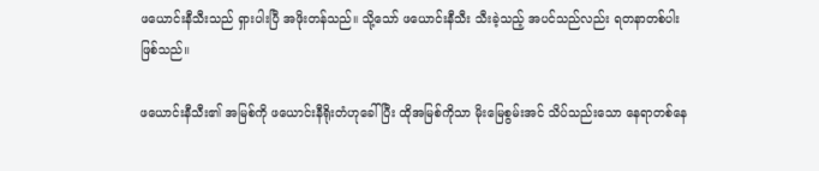ဖယောင်းနီသီးသည် ရှားပါးပြီ အဖိုးတန်သည်။ သို့သော် ဖယောင်းနီသီး သီးခဲ့သည့် အပင်သည်လည်း ရတနာတစ်ပါး ဖြစ်သည်။

ဖယောင်းနီသီး၏ အမြစ်ကို ဖယောင်းနီရိုးတံဟုခေါ်ပြီး ထိုအမြစ်ကိုသာ မိုးမြေစွမ်းအင် သိပ်သည်းသော နေရာတစ်နေ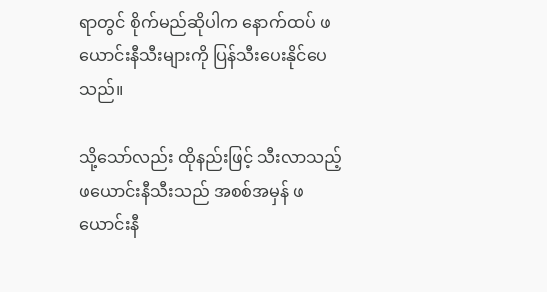ရာတွင် စိုက်မည်ဆိုပါက နောက်ထပ် ဖယောင်းနီသီးများကို ပြန်သီးပေးနိုင်ပေသည်။

သို့သော်လည်း ထိုနည်းဖြင့် သီးလာသည့် ဖယောင်းနီသီးသည် အစစ်အမှန် ဖယောင်းနီ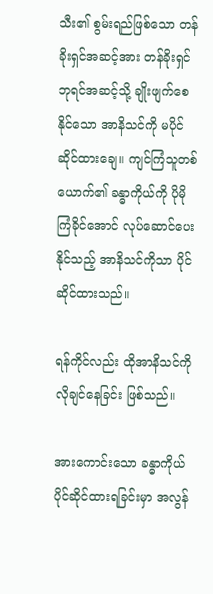သီး၏ စွမ်းရည်ဖြစ်သော တန်ခိုးရှင်အဆင့်အား တန်ခိုးရှင်ဘုရင်အဆင့်သို့ ချိုးဖျက်စေနိုင်သော အာနိသင်ကို မပိုင်ဆိုင်ထားချေ။ ကျင်ကြံသူတစ်ယောက်၏ ခန္ဓာကိုယ်ကို ပိုမိုကြံခိုင်အောင် လုပ်ဆောင်ပေးနိုင်သည့် အာနိသင်ကိုသာ ပိုင်ဆိုင်ထားသည်။

ရန်ကိုင်လည်း ထိုအာနိသင်ကို လိုချင်နေခြင်း ဖြစ်သည်။

အားကောင်းသော ခန္ဓာကိုယ် ပိုင်ဆိုင်ထားရခြင်းမှာ အလွန်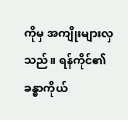ကိုမှ အကျိုးများလှသည်။ ရန်ကိုင်၏ ခန္ဓာကိုယ်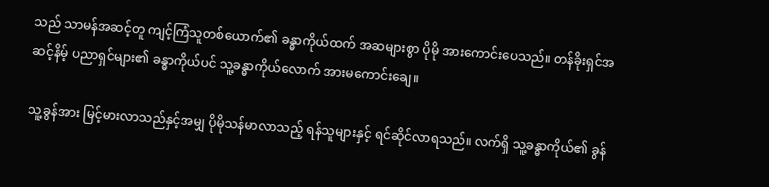သည် သာမန်အဆင့်တူ ကျင့်ကြံသူတစ်ယောက်၏ ခန္ဓာကိုယ်ထက် အဆများစွာ ပိုမို အားကောင်းပေသည်။ တန်ခိုးရှင်အဆင့်နိမ့် ပညာရှင်များ၏ ခန္ဓာကိုယ်ပင် သူ့ခန္ဓာကိုယ်လောက် အားမကောင်းချေ။

သူ့ခွန်အား မြင့်မားလာသည်နှင့်အမျှ ပိုမိုသန်မာလာသည့် ရန်သူများနှင့် ရင်ဆိုင်လာရသည်။ လက်ရှိ သူ့ခန္ဓာကိုယ်၏ ခွန်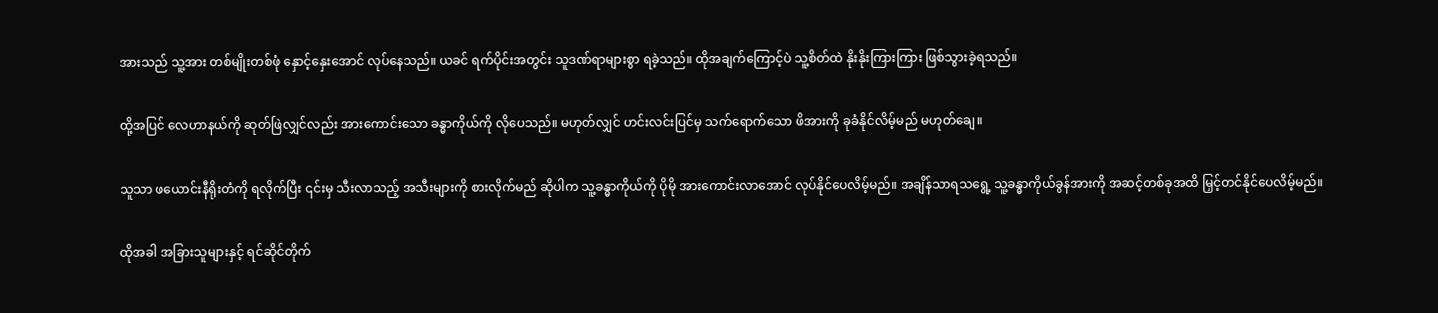အားသည် သူ့အား တစ်မျိုးတစ်ဖုံ နှောင့်နှေးအောင် လုပ်နေသည်။ ယခင် ရက်ပိုင်းအတွင်း သူဒဏ်ရာများစွာ ရခဲ့သည်။ ထိုအချက်ကြောင့်ပဲ သူ့စိတ်ထဲ နိုးနိုးကြားကြား ဖြစ်သွားခဲ့ရသည်။

ထို့အပြင် လေဟာနယ်ကို ဆုတ်ဖြဲလျှင်လည်း အားကောင်းသော ခန္ဓာကိုယ်ကို လိုပေသည်။ မဟုတ်လျှင် ဟင်းလင်းပြင်မှ သက်ရောက်သော ဖိအားကို ခုခံနိုင်လိမ့်မည် မဟုတ်ချေ။

သူသာ ဖယောင်းနီရိုးတံကို ရလိုက်ပြီး ၎င်းမှ သီးလာသည့် အသီးများကို စားလိုက်မည် ဆိုပါက သူ့ခန္ဓာကိုယ်ကို ပိုမို အားကောင်းလာအောင် လုပ်နိုင်ပေလိမ့်မည်။ အချိန်သာရသရွေ့ သူ့ခန္ဓာကိုယ်ခွန်အားကို အဆင့်တစ်ခုအထိ မြှင့်တင်နိုင်ပေလိမ့်မည်။

ထိုအခါ အခြားသူများနှင့် ရင်ဆိုင်တိုက်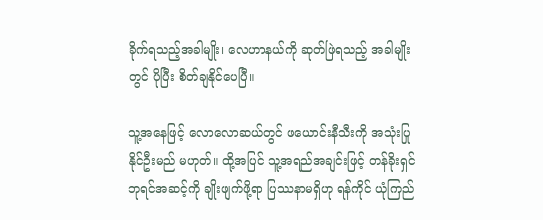ခိုက်ရသည့်အခါမျိုး၊ လေဟာနယ်ကို ဆုတ်ဖြဲရသည့် အခါမျိုးတွင် ပိုပြီး စိတ်ချနိုင်ပေပြီ။

သူ့အနေဖြင့် လောလောဆယ်တွင် ဖယောင်းနီသီးကို အသုံးပြုနိုင်ဦးမည် မဟုတ်။ ထို့အပြင် သူ့အရည်အချင်းဖြင့် တန်ခိုးရှင်ဘုရင်အဆင့်ကို ချိုးဖျက်ဖို့ရာ ပြဿနာမရှိဟု ရန်ကိုင် ယုံကြည်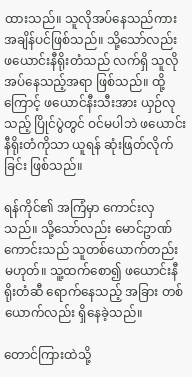ထားသည်။ သူလိုအပ်နေသည်ကား အချိန်ပင်ဖြစ်သည်။ သို့သော်လည်း ဖယောင်းနီရိုးတံသည် လက်ရှိ သူလိုအပ်နေသည့်အရာ ဖြစ်သည်။ ထို့ကြောင့် ဖယောင်နီးသီးအား ယှဉ်လုသည့် ပြိုင်ပွဲတွင် ဝင်မပါဘဲ ဖယောင်းနီရိုးတံကိုသာ ယူရန် ဆုံးဖြတ်လိုက်ခြင်း ဖြစ်သည်။

ရန်ကိုင်၏ အကြံမှာ ကောင်းလှသည်။ သို့သော်လည်း မောင်ဥာဏ်ကောင်းသည် သူတစ်ယောက်တည်း မဟုတ်။ သူ့ထက်စော၍ ဖယောင်းနီရိုးတံဆီ ရောက်နေသည့် အခြား တစ်ယောက်လည်း ရှိနေခဲ့သည်။

တောင်ကြားထဲသို့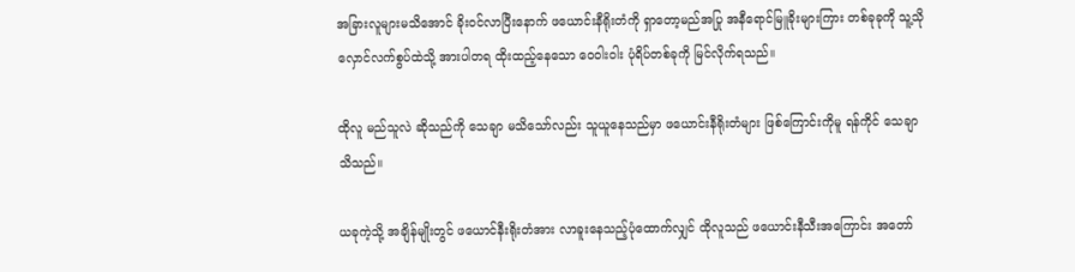အခြားလူများမသိအောင် ခိုးဝင်လာပြီးနောက် ဖယောင်းနီရိုးတံကို ရှာတော့မည်အပြု အနီရောင်မြူခိုးများကြား တစ်ခုခုကို သူ့သိုလှောင်လက်စွပ်ထဲသို့ အားပါတရ ထိုးထည့်နေသော ဝေဝါးဝါး ပုံရိပ်တစ်ခုကို မြင်လိုက်ရသည်။

ထိုလူ မည်သူလဲ ဆိုသည်ကို သေချာ မသိသော်လည်း သူယူနေသည်မှာ ဖယောင်းနီရိုးတံများ ဖြစ်ကြောင်းကိုမူ ရန်ကိုင် သေချာသိသည်။

ယခုကဲ့သို့ အချိန်မျိုးတွင် ဖယောင်နီးရိုးတံအား လာခူးနေသည့်ပုံထောက်လျှင် ထိုလူသည် ဖယောင်းနီသီးအကြောင်း အတော်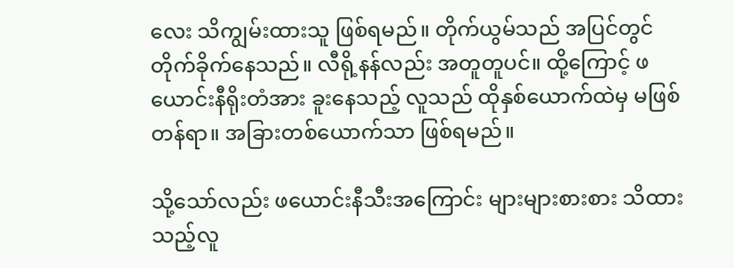လေး သိကျွမ်းထားသူ ဖြစ်ရမည်။ တိုက်ယွမ်သည် အပြင်တွင် တိုက်ခိုက်နေသည်။ လီရို့နန်လည်း အတူတူပင်။ ထို့ကြောင့် ဖယောင်းနီရိုးတံအား ခူးနေသည့် လူသည် ထိုနှစ်ယောက်ထဲမှ မဖြစ်တန်ရာ။ အခြားတစ်ယောက်သာ ဖြစ်ရမည်။

သို့သော်လည်း ဖယောင်းနီသီးအကြောင်း များများစားစား သိထားသည့်လူ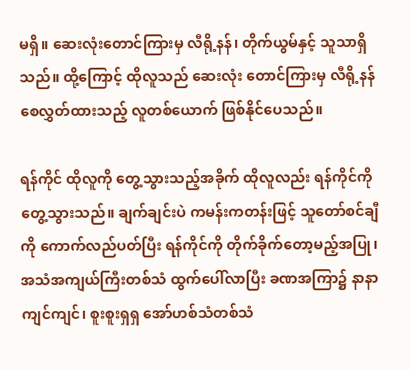မရှိ။ ဆေးလုံးတောင်ကြားမှ လီရို့နန်၊ တိုက်ယွမ်နှင့် သူသာရှိသည်။ ထို့ကြောင့် ထိုလူသည် ဆေးလုံး တောင်ကြားမှ လီရို့နန် စေလွှတ်ထားသည့် လူတစ်ယောက် ဖြစ်နိုင်ပေသည်။

ရန်ကိုင် ထိုလူကို တွေ့သွားသည့်အခိုက် ထိုလူလည်း ရန်ကိုင်ကို တွေ့သွားသည်။ ချက်ချင်းပဲ ကမန်းကတန်းဖြင့် သူတော်စင်ချီကို ကောက်လည်ပတ်ပြီး ရန်ကိုင်ကို တိုက်ခိုက်တော့မည့်အပြု၊ အသံအကျယ်ကြီးတစ်သံ ထွက်ပေါ်လာပြီး ခဏအကြာ၌ နာနာကျင်ကျင်၊ စူးစူးရှရှ အော်ဟစ်သံတစ်သံ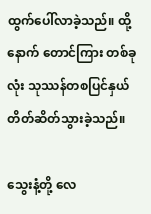ထွက်ပေါ်လာခဲ့သည်။ ထို့နောက် တောင်ကြား တစ်ခုလုံး သုဿန်တစပြင်နှယ် တိတ်ဆိတ်သွားခဲ့သည်။

သွေးနံ့တို့ လေ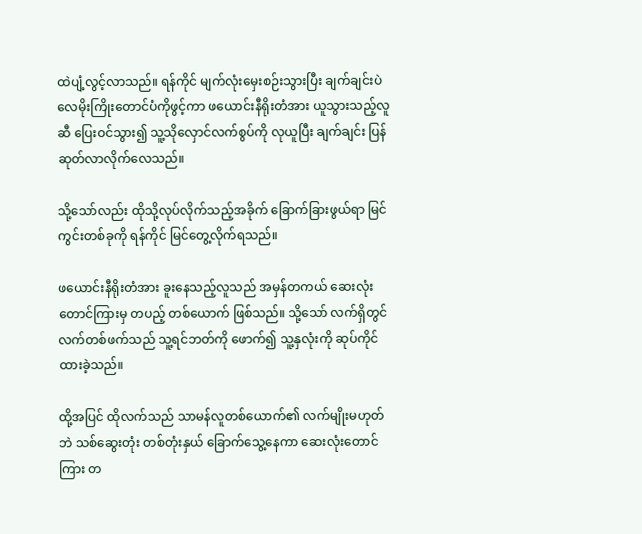ထဲပျံ့လွင့်လာသည်။ ရန်ကိုင် မျက်လုံးမှေးစဉ်းသွားပြီး ချက်ချင်းပဲ လေမိုးကြိုးတောင်ပံကိုဖွင့်ကာ ဖယောင်းနီရိုးတံအား ယူသွားသည့်လူဆီ ပြေးဝင်သွား၍ သူ့သိုလှောင်လက်စွပ်ကို လုယူပြီး ချက်ချင်း ပြန်ဆုတ်လာလိုက်လေသည်။

သို့သော်လည်း ထိုသို့လုပ်လိုက်သည့်အခိုက် ခြောက်ခြားဖွယ်ရာ မြင်ကွင်းတစ်ခုကို ရန်ကိုင် မြင်တွေ့လိုက်ရသည်။

ဖယောင်းနီရိုးတံအား ခူးနေသည့်လူသည် အမှန်တကယ် ဆေးလုံးတောင်ကြားမှ တပည့် တစ်ယောက် ဖြစ်သည်။ သို့သော် လက်ရှိတွင် လက်တစ်ဖက်သည် သူ့ရင်ဘတ်ကို ဖောက်၍ သူ့နှလုံးကို ဆုပ်ကိုင်ထားခဲ့သည်။

ထို့အပြင် ထိုလက်သည် သာမန်လူတစ်ယောက်၏ လက်မျိုးမဟုတ်ဘဲ သစ်ဆွေးတုံး တစ်တုံးနှယ် ခြောက်သွေ့နေကာ ဆေးလုံးတောင်ကြား တ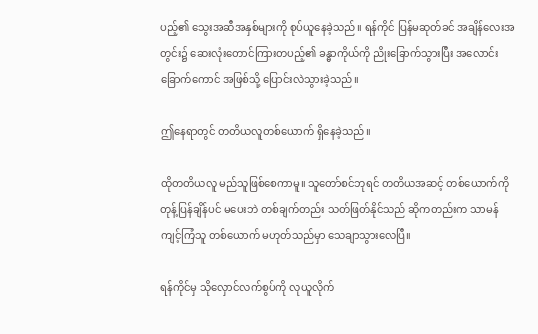ပည့်၏ သွေးအဆီအနှစ်များကို စုပ်ယူနေခဲ့သည်။ ရန်ကိုင် ပြန်မဆုတ်ခင် အချိန်လေးအတွင်း၌ ဆေးလုံးတောင်ကြားတပည့်၏ ခန္ဓာကိုယ်ကို ညိုးခြောက်သွားပြီး အလောင်းခြောက်ကောင် အဖြစ်သို့ ပြောင်းလဲသွားခဲ့သည်။

ဤနေရာတွင် တတိယလူတစ်ယောက် ရှိနေခဲ့သည်။

ထိုတတိယလူ မည်သူဖြစ်စေကာမူ။ သူတော်စင်ဘုရင် တတိယအဆင့် တစ်ယောက်ကို တုန့်ပြန်ချိန်ပင် မပေးဘဲ တစ်ချက်တည်း သတ်ဖြတ်နိုင်သည် ဆိုကတည်းက သာမန် ကျင့်ကြံသူ တစ်ယောက် မဟုတ်သည်မှာ သေချာသွားလေပြီ။

ရန်ကိုင်မှ သိုလှောင်လက်စွပ်ကို လုယူလိုက်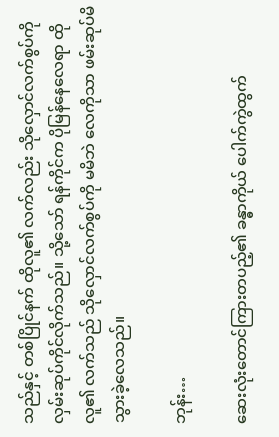သည်နှင့် တစ်ပြိုင်နက် ထိုလူ၏ လက်လည်း သိုလှောင်လက်စွပ်ကို လှမ်းဆုပ်ကိုင်လိုက်သည်။ သို့သော် ရန်ကိုင်က ပိုမြန်နေလေရာ ထိုလူ၏ လက်သည် သိုလှောင်လက်စွပ်ကို မမိဘဲ လေကိုသာ ဖမ်းဆုပ်မိသွားခဲ့လေသည်။

ဘုန်း…

ဆေးလုံးတောင်ကြားတပည့်၏ ခန္ဓာကိုယ် ပေါက်ကွဲထွက်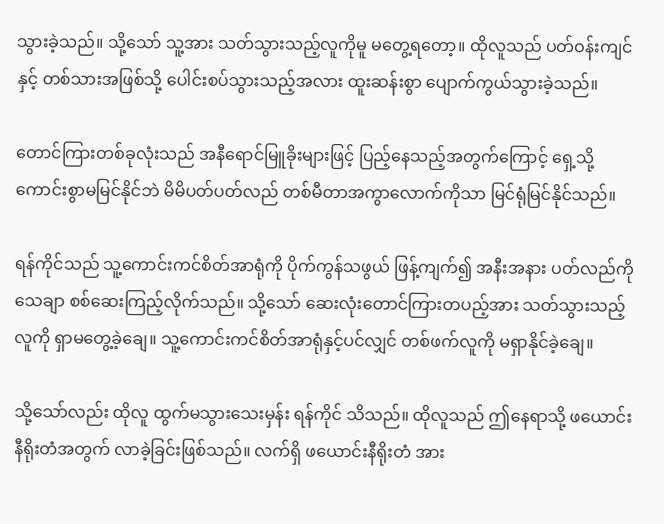သွားခဲ့သည်။ သို့သော် သူ့အား သတ်သွားသည့်လူကိုမူ မတွေ့ရတော့။ ထိုလူသည် ပတ်ဝန်းကျင်နှင့် တစ်သားအဖြစ်သို့ ပေါင်းစပ်သွားသည့်အလား ထူးဆန်းစွာ ပျောက်ကွယ်သွားခဲ့သည်။

တောင်ကြားတစ်ခုလုံးသည် အနီရောင်မြူခိုးများဖြင့် ပြည့်နေသည့်အတွက်ကြောင့် ရှေ့သို့ ကောင်းစွာမမြင်နိုင်ဘဲ မိမိပတ်ပတ်လည် တစ်မီတာအကွာလောက်ကိုသာ မြင်ရုံမြင်နိုင်သည်။

ရန်ကိုင်သည် သူ့ကောင်းကင်စိတ်အာရုံကို ပိုက်ကွန်သဖွယ် ဖြန့်ကျက်၍ အနီးအနား ပတ်လည်ကို သေချာ စစ်ဆေးကြည့်လိုက်သည်။ သို့သော် ဆေးလုံးတောင်ကြားတပည့်အား သတ်သွားသည့်လူကို ရှာမတွေ့ခဲ့ချေ။ သူ့ကောင်းကင်စိတ်အာရုံနှင့်ပင်လျှင် တစ်ဖက်လူကို မရှာနိုင်ခဲ့ချေ။

သို့သော်လည်း ထိုလူ ထွက်မသွားသေးမှန်း ရန်ကိုင် သိသည်။ ထိုလူသည် ဤနေရာသို့ ဖယောင်းနီရိုးတံအတွက် လာခဲ့ခြင်းဖြစ်သည်။ လက်ရှိ ဖယောင်းနီရိုးတံ အား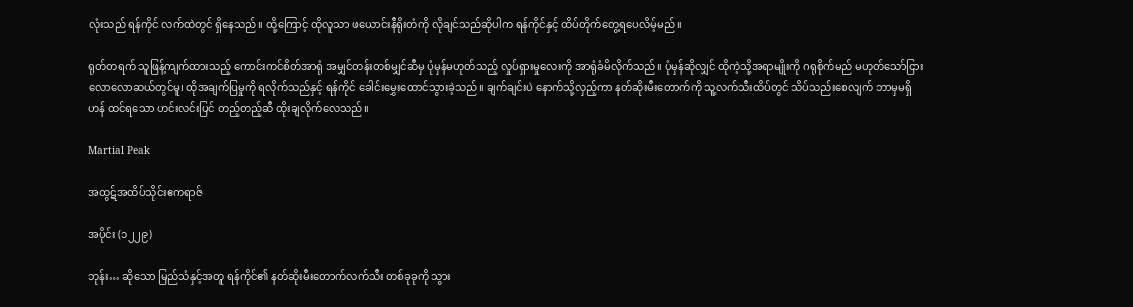လုံးသည် ရန်ကိုင် လက်ထဲတွင် ရှိနေသည်။ ထို့ကြောင့် ထိုလူသာ ဖယောင်းနီရိုးတံကို လိုချင်သည်ဆိုပါက ရန်ကိုင်နှင့် ထိပ်တိုက်တွေ့ရပေလိမ့်မည်။

ရုတ်တရက် သူဖြန့်ကျက်ထားသည့် ကောင်းကင်စိတ်အာရုံ အမျှင်တန်းတစ်မျှင်ဆီမှ ပုံမှန်မဟုတ်သည့် လှုပ်ရှားမှုလေးကို အာရုံခံမိလိုက်သည်။ ပုံမှန်ဆိုလျှင် ထိုကဲ့သို့အရာမျိုးကို ဂရုစိုက်မည် မဟုတ်သော်ငြား လောလောဆယ်တွင်မူ၊ ထိုအချက်ပြမှုကို ရလိုက်သည်နှင့် ရန်ကိုင် ခေါင်းမွှေးထောင်သွားခဲ့သည်။ ချက်ချင်းပဲ နောက်သို့လှည့်ကာ နတ်ဆိုးမီးတောက်ကို သူ့လက်သီးထိပ်တွင် သိပ်သည်းစေလျက် ဘာမှမရှိဟန် ထင်ရသော ဟင်းလင်းပြင် တည့်တည့်ဆီ ထိုးချလိုက်လေသည်။

Martial Peak

အထွဋ်အထိပ်သိုင်းဧကရာဇ်

အပိုင်း (၁၂၂၉)

ဘုန်း… ဆိုသော မြည်သံနှင့်အတူ ရန်ကိုင်၏ နတ်ဆိုးမီးတောက်လက်သီး တစ်ခုခုကို သွား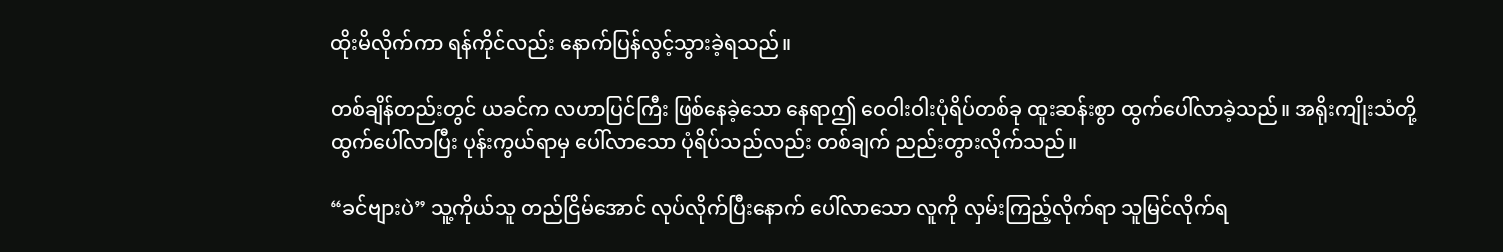ထိုးမိလိုက်ကာ ရန်ကိုင်လည်း နောက်ပြန်လွင့်သွားခဲ့ရသည်။

တစ်ချိန်တည်းတွင် ယခင်က လဟာပြင်ကြီး ဖြစ်နေခဲ့သော နေရာဤ ဝေဝါးဝါးပုံရိပ်တစ်ခု ထူးဆန်းစွာ ထွက်ပေါ်လာခဲ့သည်။ အရိုးကျိုးသံတို့ ထွက်ပေါ်လာပြီး ပုန်းကွယ်ရာမှ ပေါ်လာသော ပုံရိပ်သည်လည်း တစ်ချက် ညည်းတွားလိုက်သည်။

“ခင်ဗျားပဲ” သူ့ကိုယ်သူ တည်ငြိမ်အောင် လုပ်လိုက်ပြီးနောက် ပေါ်လာသော လူကို လှမ်းကြည့်လိုက်ရာ သူမြင်လိုက်ရ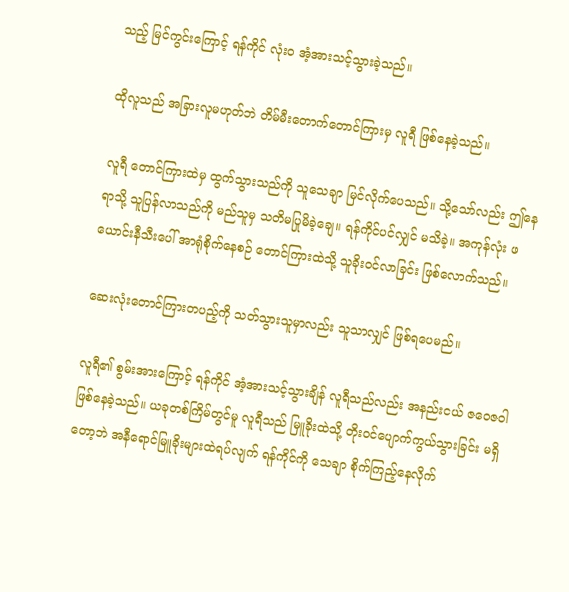သည့် မြင်ကွင်းကြောင့် ရန်ကိုင် လုံးဝ အံ့အားသင့်သွားခဲ့သည်။

ထိုလူသည် အခြားလူမဟုတ်ဘဲ တိမ်မီးတောက်တောင်ကြားမှ လူရီ ဖြစ်နေခဲ့သည်။

လူရီ တောင်ကြားထဲမှ ထွက်သွားသည်ကို သူသေချာ မြင်လိုက်ပေသည်။ သို့သော်လည်း ဤနေရာသို့ သူပြန်လာသည်ကို မည်သူမှ သတိမပြုမိခဲ့ချေ။ ရန်ကိုင်ပင်လျှင် မသိခဲ့။ အကုန်လုံး ဖယောင်းနီသီးပေါ် အာရုံစိုက်နေစဉ် တောင်ကြားထဲသို့ သူခိုးဝင်လာခြင်း ဖြစ်လောက်သည်။

ဆေးလုံးတောင်ကြားတပည့်ကို သတ်သွားသူမှာလည်း သူသာလျှင် ဖြစ်ရပေမည်။

လူရီ၏ စွမ်းအားကြောင့် ရန်ကိုင် အံ့အားသင့်သွားချိန် လူရီသည်လည်း အနည်းငယ် ဇဝေဇဝါ ဖြစ်နေခဲ့သည်။ ယခုတစ်ကြိမ်တွင်မူ လူရီသည် မြူခိုးထဲသို့ တိုးဝင်ပျောက်ကွယ်သွားခြင်း မရှိတော့ဘဲ အနီရောင်မြူခိုးများထဲရပ်လျက် ရန်ကိုင်ကို သေချာ စိုက်ကြည့်နေလိုက်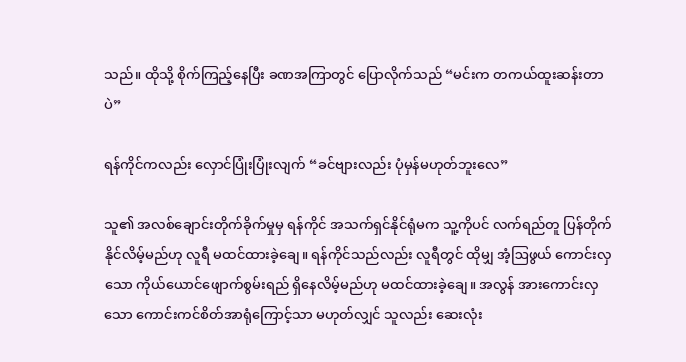သည်။ ထိုသို့ စိုက်ကြည့်နေပြီး ခဏအကြာတွင် ပြောလိုက်သည် “မင်းက တကယ်ထူးဆန်းတာပဲ”

ရန်ကိုင်ကလည်း လှောင်ပြုံးပြုံးလျက် “ခင်ဗျားလည်း ပုံမှန်မဟုတ်ဘူးလေ”

သူ၏ အလစ်ချောင်းတိုက်ခိုက်မှုမှ ရန်ကိုင် အသက်ရှင်နိုင်ရုံမက သူ့ကိုပင် လက်ရည်တူ ပြန်တိုက်နိုင်လိမ့်မည်ဟု လူရီ မထင်ထားခဲ့ချေ။ ရန်ကိုင်သည်လည်း လူရီတွင် ထိုမျှ အံ့ဩဖွယ် ကောင်းလှသော ကိုယ်ယောင်ဖျောက်စွမ်းရည် ရှိနေလိမ့်မည်ဟု မထင်ထားခဲ့ချေ။ အလွန် အားကောင်းလှသော ကောင်းကင်စိတ်အာရုံကြောင့်သာ မဟုတ်လျှင် သူလည်း ဆေးလုံး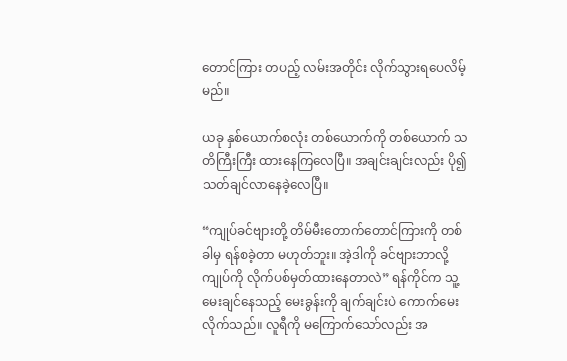တောင်ကြား တပည့် လမ်းအတိုင်း လိုက်သွားရပေလိမ့်မည်။

ယခု နှစ်ယောက်စလုံး တစ်ယောက်ကို တစ်ယောက် သတိကြီးကြီး ထားနေကြလေပြီ။ အချင်းချင်းလည်း ပို၍ သတ်ချင်လာနေခဲ့လေပြီ။

“ကျုပ်ခင်ဗျားတို့ တိမ်မီးတောက်တောင်ကြားကို တစ်ခါမှ ရန်စခဲ့တာ မဟုတ်ဘူး။ အဲ့ဒါကို ခင်ဗျားဘာလို့ ကျုပ်ကို လိုက်ပစ်မှတ်ထားနေတာလဲ” ရန်ကိုင်က သူ့မေးချင်နေသည့် မေးခွန်းကို ချက်ချင်းပဲ ကောက်မေးလိုက်သည်။ လူရီကို မကြောက်သော်လည်း အ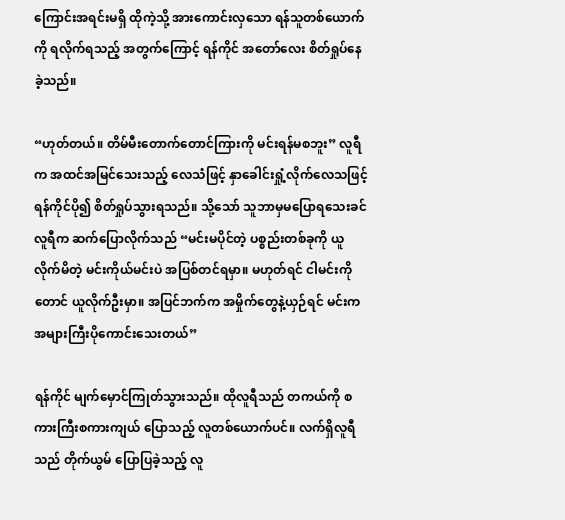ကြောင်းအရင်းမရှိ ထိုကဲ့သို့ အားကောင်းလှသော ရန်သူတစ်ယောက်ကို ရလိုက်ရသည့် အတွက်ကြောင့် ရန်ကိုင် အတော်လေး စိတ်ရှုပ်နေခဲ့သည်။

“ဟုတ်တယ်။ တိမ်မီးတောက်တောင်ကြားကို မင်းရန်မစဘူး” လူရီက အထင်အမြင်သေးသည့် လေသံဖြင့် နှာခေါင်းရှုံ့လိုက်လေသဖြင့် ရန်ကိုင်ပို၍ စိတ်ရှုပ်သွားရသည်။ သို့သော် သူဘာမှမပြောရသေးခင် လူရီက ဆက်ပြောလိုက်သည် “မင်းမပိုင်တဲ့ ပစ္စည်းတစ်ခုကို ယူလိုက်မိတဲ့ မင်းကိုယ်မင်းပဲ အပြစ်တင်ရမှာ။ မဟုတ်ရင် ငါမင်းကိုတောင် ယူလိုက်ဦးမှာ။ အပြင်ဘက်က အမှိုက်တွေနဲ့ယှဉ်ရင် မင်းက အများကြီးပိုကောင်းသေးတယ်”

ရန်ကိုင် မျက်မှောင်ကြုတ်သွားသည်။ ထိုလူရီသည် တကယ်ကို စကားကြီးစကားကျယ် ပြောသည့် လူတစ်ယောက်ပင်။ လက်ရှိလူရီသည် တိုက်ယွမ် ပြောပြခဲ့သည့် လူ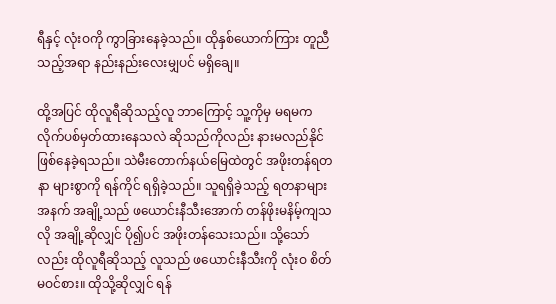ရီနှင့် လုံးဝကို ကွာခြားနေခဲ့သည်။ ထိုနှစ်ယောက်ကြား တူညီသည့်အရာ နည်းနည်းလေးမျှပင် မရှိချေ။

ထို့အပြင် ထိုလူရီဆိုသည့်လူ ဘာကြောင့် သူ့ကိုမှ မရမက လိုက်ပစ်မှတ်ထားနေသလဲ ဆိုသည်ကိုလည်း နားမလည်နိုင် ဖြစ်နေခဲ့ရသည်။ သဲမီးတောက်နယ်မြေထဲတွင် အဖိုးတန်ရတနာ များစွာကို ရန်ကိုင် ရရှိခဲ့သည်။ သူရရှိခဲ့သည့် ရတနာများအနက် အချို့သည် ဖယောင်းနီသီးအောက် တန်ဖိုးမနိမ့်ကျသလို အချို့ဆိုလျှင် ပို၍ပင် အဖိုးတန်သေးသည်။ သို့သော်လည်း ထိုလူရီဆိုသည့် လူသည် ဖယောင်းနီသီးကို လုံးဝ စိတ်မဝင်စား။ ထိုသို့ဆိုလျှင် ရန်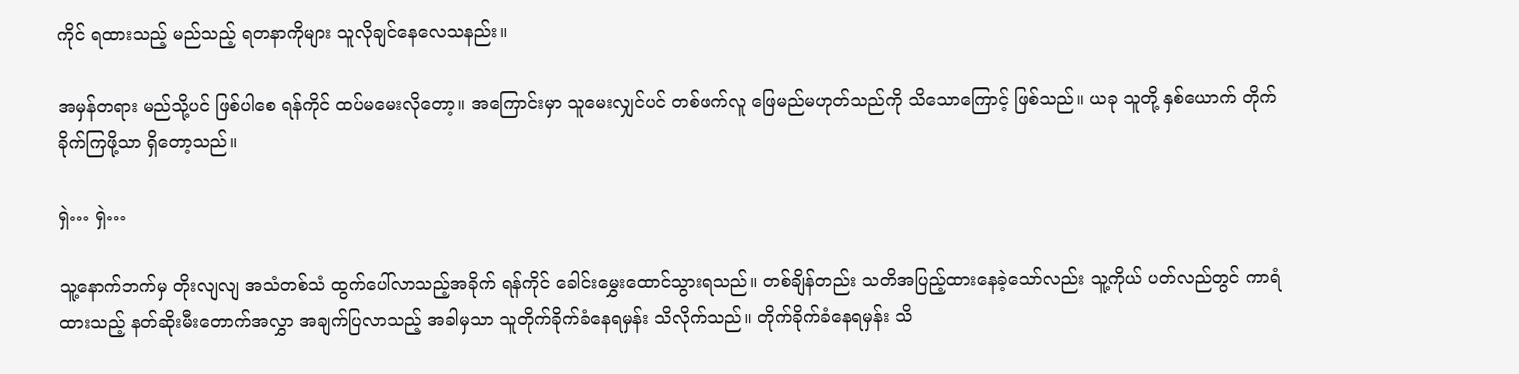ကိုင် ရထားသည့် မည်သည့် ရတနာကိုများ သူလိုချင်နေလေသနည်း။

အမှန်တရား မည်သို့ပင် ဖြစ်ပါစေ ရန်ကိုင် ထပ်မမေးလိုတော့။ အကြောင်းမှာ သူမေးလျှင်ပင် တစ်ဖက်လူ ဖြေမည်မဟုတ်သည်ကို သိသောကြောင့် ဖြစ်သည်။ ယခု သူတို့ နှစ်ယောက် တိုက်ခိုက်ကြဖို့သာ ရှိတော့သည်။

ရှဲ… ရှဲ…

သူ့နောက်ဘက်မှ တိုးလျလျ အသံတစ်သံ ထွက်ပေါ်လာသည့်အခိုက် ရန်ကိုင် ခေါင်းမွှေးထောင်သွားရသည်။ တစ်ချိန်တည်း သတိအပြည့်ထားနေခဲ့သော်လည်း သူ့ကိုယ် ပတ်လည်တွင် ကာရံထားသည့် နတ်ဆိုးမီးတောက်အလွှာ အချက်ပြလာသည့် အခါမှသာ သူတိုက်ခိုက်ခံနေရမှန်း သိလိုက်သည်။ တိုက်ခိုက်ခံနေရမှန်း သိ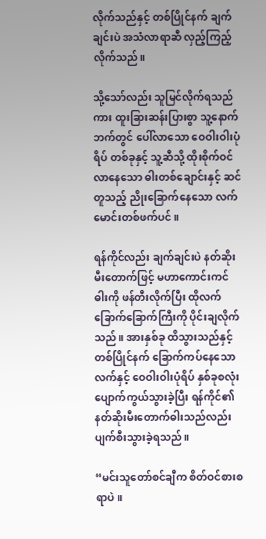လိုက်သည်နှင့် တစ်ပြိုင်နက် ချက်ချင်းပဲ အသံလာရာဆီ လှည့်ကြည့်လိုက်သည်။

သို့သော်လည်း သူမြင်လိုက်ရသည်ကား ထူးခြားဆန်းပြားစွာ သူ့နောက်ဘက်တွင် ပေါ်လာသော ဝေဝါးဝါးပုံရိပ် တစ်ခုနှင့် သူ့ဆီသို့ ထိုးစိုက်ဝင်လာနေသော ဓါးတစ်ချောင်းနှင့် ဆင်တူသည့် ညိုးခြောက်နေသော လက်မောင်းတစ်ဖက်ပင်။

ရန်ကိုင်လည်း ချက်ချင်းပဲ နတ်ဆိုးမီးတောက်ဖြင့် မဟာကောင်းကင်ဓါးကို ဖန်တီးလိုက်ပြီး ထိုလက်ခြောက်ခြောက်ကြီးကို ပိုင်းချလိုက်သည်။ အားနှစ်ခု ထိသွားသည်နှင့် တစ်ပြိုင်နက် ခြောက်ကပ်နေသောလက်နှင့် ဝေဝါးဝါးပုံရိပ် နှစ်ခုစလုံး ပျောက်ကွယ်သွားခဲ့ပြီး ရန်ကိုင်၏ နတ်ဆိုးမီးတောက်ဓါးသည်လည်း ပျက်စီးသွားခဲ့ရသည်။

“မင်းသူတော်စင်ချီက စိတ်ဝင်စားစရာပဲ။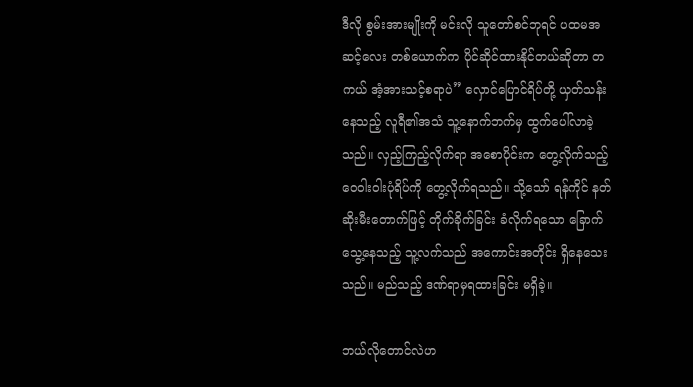ဒီလို စွမ်းအားမျိုးကို မင်းလို သူတော်စင်ဘုရင် ပထမအဆင့်လေး တစ်ယောက်က ပိုင်ဆိုင်ထားနိုင်တယ်ဆိုတာ တကယ် အံ့အားသင့်စရာပဲ” လှောင်ပြောင်ရိပ်တို့ ယှတ်သန်းနေသည့် လူရီ၏အသံ သူ့နောက်ဘက်မှ ထွက်ပေါ်လာခဲ့သည်။ လှည့်ကြည့်လိုက်ရာ အစောပိုင်းက တွေ့လိုက်သည့် ဝေဝါးဝါးပုံရိပ်ကို တွေ့လိုက်ရသည်။ သို့သော် ရန်ကိုင် နတ်ဆိုးမီးတောက်ဖြင့် တိုက်ခိုက်ခြင်း ခံလိုက်ရသော ခြောက်သွေ့နေသည့် သူ့လက်သည် အကောင်းအတိုင်း ရှိနေသေးသည်။ မည်သည့် ဒဏ်ရာမှရထားခြင်း မရှိခဲ့။

ဘယ်လိုတောင်လဲဟ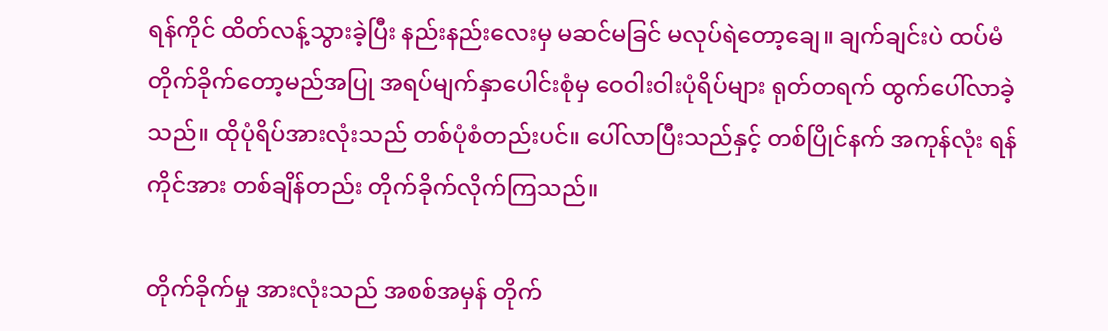ရန်ကိုင် ထိတ်လန့်သွားခဲ့ပြီး နည်းနည်းလေးမှ မဆင်မခြင် မလုပ်ရဲတော့ချေ။ ချက်ချင်းပဲ ထပ်မံတိုက်ခိုက်တော့မည်အပြု အရပ်မျက်နှာပေါင်းစုံမှ ဝေဝါးဝါးပုံရိပ်များ ရုတ်တရက် ထွက်ပေါ်လာခဲ့သည်။ ထိုပုံရိပ်အားလုံးသည် တစ်ပုံစံတည်းပင်။ ပေါ်လာပြီးသည်နှင့် တစ်ပြိုင်နက် အကုန်လုံး ရန်ကိုင်အား တစ်ချိန်တည်း တိုက်ခိုက်လိုက်ကြသည်။

တိုက်ခိုက်မှု အားလုံးသည် အစစ်အမှန် တိုက်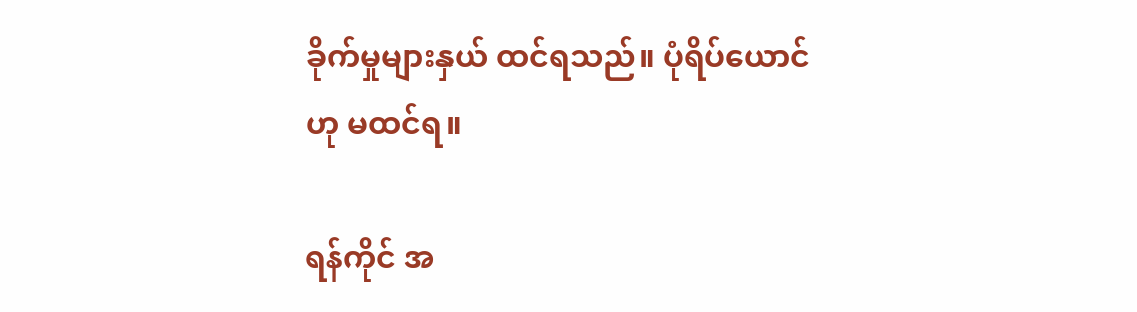ခိုက်မှုများနှယ် ထင်ရသည်။ ပုံရိပ်ယောင်ဟု မထင်ရ။

ရန်ကိုင် အ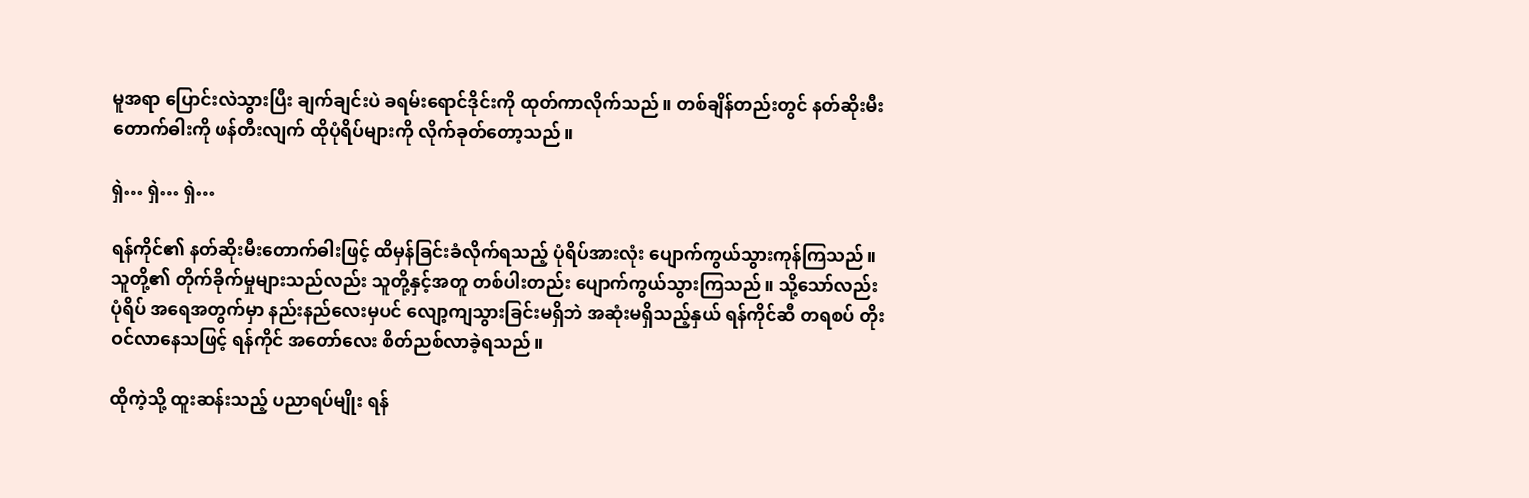မူအရာ ပြောင်းလဲသွားပြီး ချက်ချင်းပဲ ခရမ်းရောင်ဒိုင်းကို ထုတ်ကာလိုက်သည်။ တစ်ချိန်တည်းတွင် နတ်ဆိုးမီးတောက်ဓါးကို ဖန်တီးလျက် ထိုပုံရိပ်များကို လိုက်ခုတ်တော့သည်။

ရှဲ… ရှဲ… ရှဲ…

ရန်ကိုင်၏ နတ်ဆိုးမီးတောက်ဓါးဖြင့် ထိမှန်ခြင်းခံလိုက်ရသည့် ပုံရိပ်အားလုံး ပျောက်ကွယ်သွားကုန်ကြသည်။ သူတို့၏ တိုက်ခိုက်မှုများသည်လည်း သူတို့နှင့်အတူ တစ်ပါးတည်း ပျောက်ကွယ်သွားကြသည်။ သို့သော်လည်း ပုံရိပ် အရေအတွက်မှာ နည်းနည်လေးမှပင် လျော့ကျသွားခြင်းမရှိဘဲ အဆုံးမရှိသည့်နှယ် ရန်ကိုင်ဆီ တရစပ် တိုးဝင်လာနေသဖြင့် ရန်ကိုင် အတော်လေး စိတ်ညစ်လာခဲ့ရသည်။

ထိုကဲ့သို့ ထူးဆန်းသည့် ပညာရပ်မျိုး ရန်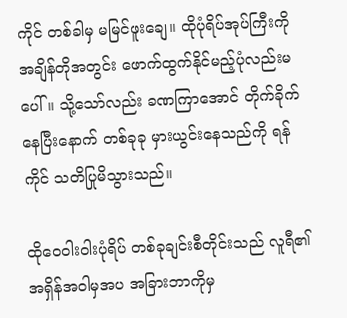ကိုင် တစ်ခါမှ မမြင်ဖူးချေ။ ထိုပုံရိပ်အုပ်ကြီးကို အချိန်တိုအတွင်း ဖောက်ထွက်နိုင်မည့်ပုံလည်းမပေါ်။ သို့သော်လည်း ခဏကြာအောင် တိုက်ခိုက်နေပြီးနောက် တစ်ခုခု မှားယွင်းနေသည်ကို ရန်ကိုင် သတိပြုမိသွားသည်။

ထိုဝေဝါးဝါးပုံရိပ် တစ်ခုချင်းစီတိုင်းသည် လူရီ၏ အရှိန်အဝါမှအပ အခြားဘာကိုမှ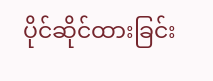ပိုင်ဆိုင်ထားခြင်း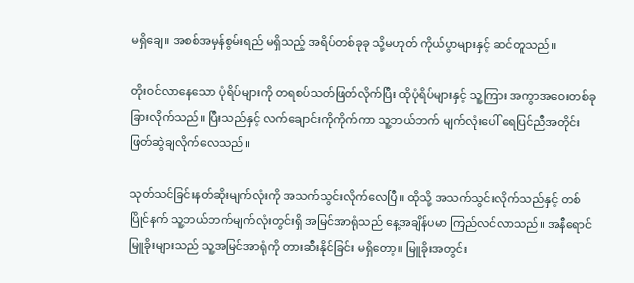မရှိချေ။ အစစ်အမှန်စွမ်းရည် မရှိသည့် အရိပ်တစ်ခုခု သို့မဟုတ် ကိုယ်ပွာများနှင့် ဆင်တူသည်။

တိုးဝင်လာနေသော ပုံရိပ်များကို တရစပ်သတ်ဖြတ်လိုက်ပြီး ထိုပုံရိပ်များနှင့် သူ့ကြား အကွာအဝေးတစ်ခု ခြားလိုက်သည်။ ပြီးသည်နှင့် လက်ချောင်းကိုကိုက်ကာ သူ့ဘယ်ဘက် မျက်လုံးပေါ် ရေပြင်ညီအတိုင်း ဖြတ်ဆွဲချလိုက်လေသည်။

သုတ်သင်ခြင်းနတ်ဆိုးမျက်လုံးကို အသက်သွင်းလိုက်လေပြီ။ ထိုသို့ အသက်သွင်းလိုက်သည်နှင့် တစ်ပြိုင်နက် သူ့ဘယ်ဘက်မျက်လုံးတွင်းရှိ အမြင်အာရုံသည် နေ့အချိန်ပမာ ကြည်လင်လာသည်။ အနီရောင်မြူခိုးများသည် သူ့အမြင်အာရုံကို တားဆီးနိုင်ခြင်း မရှိတော့။ မြူခိုးအတွင်း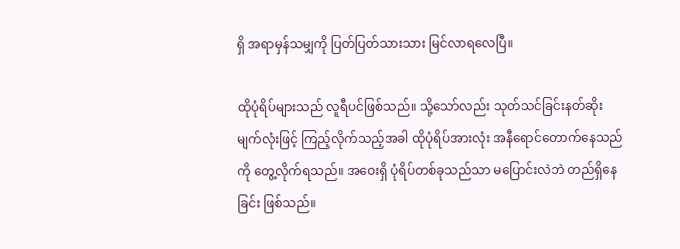ရှိ အရာမှန်သမျှကို ပြတ်ပြတ်သားသား မြင်လာရလေပြီ။

ထိုပုံရိပ်များသည် လူရီပင်ဖြစ်သည်။ သို့သော်လည်း သုတ်သင်ခြင်းနတ်ဆိုးမျက်လုံးဖြင့် ကြည့်လိုက်သည့်အခါ ထိုပုံရိပ်အားလုံး အနီရောင်တောက်နေသည်ကို တွေ့လိုက်ရသည်။ အဝေးရှိ ပုံရိပ်တစ်ခုသည်သာ မပြောင်းလဲဘဲ တည်ရှိနေခြင်း ဖြစ်သည်။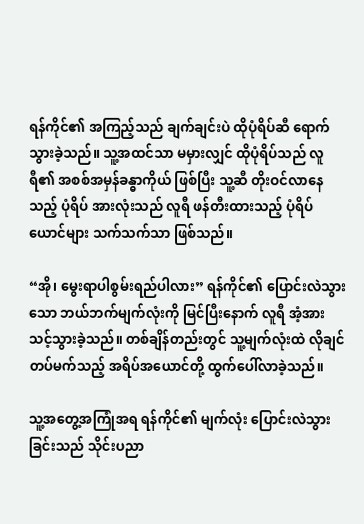ရန်ကိုင်၏ အကြည့်သည် ချက်ချင်းပဲ ထိုပုံရိပ်ဆီ ရောက်သွားခဲ့သည်။ သူ့အထင်သာ မမှားလျှင် ထိုပုံရိပ်သည် လူရီ၏ အစစ်အမှန်ခန္ဓာကိုယ် ဖြစ်ပြီး သူ့ဆီ တိုးဝင်လာနေသည့် ပုံရိပ် အားလုံးသည် လူရီ ဖန်တီးထားသည့် ပုံရိပ်ယောင်များ သက်သက်သာ ဖြစ်သည်။

“အို၊ မွေးရာပါစွမ်းရည်ပါလား” ရန်ကိုင်၏ ပြောင်းလဲသွားသော ဘယ်ဘက်မျက်လုံးကို မြင်ပြီးနောက် လူရီ အံ့အားသင့်သွားခဲ့သည်။ တစ်ချိန်တည်းတွင် သူ့မျက်လုံးထဲ လိုချင်တပ်မက်သည့် အရိပ်အယောင်တို့ ထွက်ပေါ်လာခဲ့သည်။

သူ့အတွေ့အကြုံအရ ရန်ကိုင်၏ မျက်လုံး ပြောင်းလဲသွားခြင်းသည် သိုင်းပညာ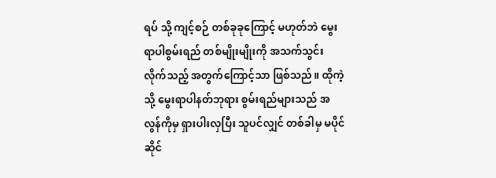ရပ် သို့ ကျင့်စဉ် တစ်ခုခုကြောင့် မဟုတ်ဘဲ မွေးရာပါစွမ်းရည် တစ်မျိုးမျိုးကို အသက်သွင်းလိုက်သည့် အတွက်ကြောင့်သာ ဖြစ်သည်။ ထိုကဲ့သို့ မွေးရာပါနတ်ဘုရား စွမ်းရည်များသည် အလွန်ကိုမှ ရှားပါးလှပြီး သူပင်လျှင် တစ်ခါမှ မပိုင်ဆိုင်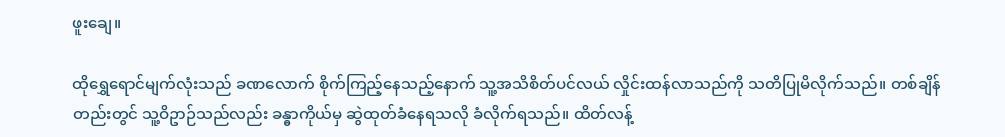ဖူးချေ။

ထိုရွှေရောင်မျက်လုံးသည် ခဏလောက် စိုက်ကြည့်နေသည့်နောက် သူ့အသိစိတ်ပင်လယ် လှိုင်းထန်လာသည်ကို သတိပြုမိလိုက်သည်။ တစ်ချိန်တည်းတွင် သူ့ဝိဥာဉ်သည်လည်း ခန္ဓာကိုယ်မှ ဆွဲထုတ်ခံနေရသလို ခံလိုက်ရသည်။ ထိတ်လန့်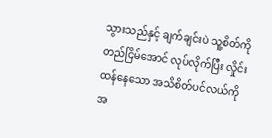သွားသည်နှင့် ချက်ချင်းပဲ သူ့စိတ်ကို တည်ငြိမ်အောင် လုပ်လိုက်ပြီး လှိုင်းထန်နေသော အသိစိတ်ပင်လယ်ကို အ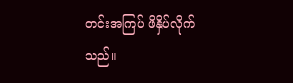တင်းအကြပ် ဖိနှိပ်လိုက်သည်။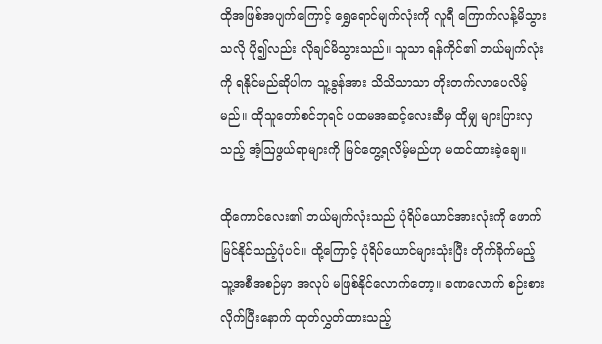ထိုအဖြစ်အပျက်ကြောင့် ရွှေရောင်မျက်လုံးကို လူရီ ကြောက်လန့်မိသွားသလို ပို၍လည်း လိုချင်မိသွားသည်။ သူသာ ရန်ကိုင်၏ ဘယ်မျက်လုံးကို ရနိုင်မည်ဆိုပါက သူ့ခွန်အား သိသိသာသာ တိုးတက်လာပေလိမ့်မည်။ ထိုသူတော်စင်ဘုရင် ပထမအဆင့်လေးဆီမှ ထိုမျှ များပြားလှသည့် အံ့ဩဖွယ်ရာများကို မြင်တွေ့ရလိမ့်မည်ဟု မထင်ထားခဲ့ချေ။

ထိုကောင်လေး၏ ဘယ်မျက်လုံးသည် ပုံရိပ်ယောင်အားလုံးကို ဖောက်မြင်နိုင်သည့်ပုံပင်။ ထို့ကြောင့် ပုံရိပ်ယောင်များသုံးပြီး တိုက်ခိုက်မည့် သူ့အစီအစဉ်မှာ အလုပ် မဖြစ်နိုင်လောက်တော့။ ခဏလောက် စဉ်းစားလိုက်ပြီးနောက် ထုတ်လွှတ်ထားသည့်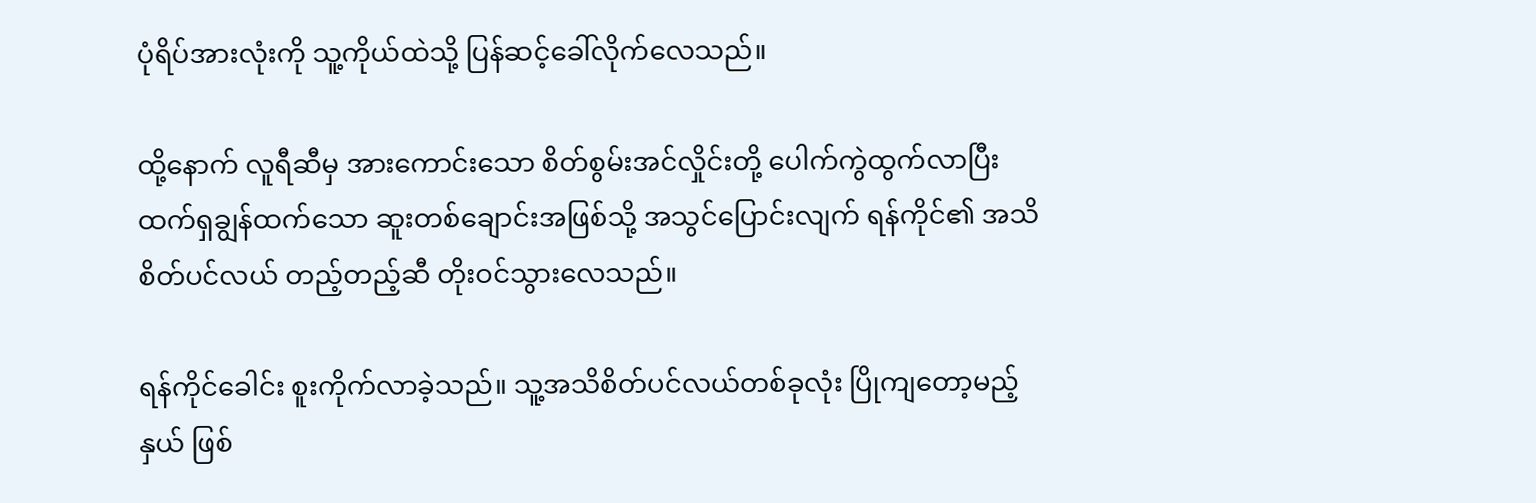ပုံရိပ်အားလုံးကို သူ့ကိုယ်ထဲသို့ ပြန်ဆင့်ခေါ်လိုက်လေသည်။

ထို့နောက် လူရီဆီမှ အားကောင်းသော စိတ်စွမ်းအင်လှိုင်းတို့ ပေါက်ကွဲထွက်လာပြီး ထက်ရှချွန်ထက်သော ဆူးတစ်ချောင်းအဖြစ်သို့ အသွင်ပြောင်းလျက် ရန်ကိုင်၏ အသိစိတ်ပင်လယ် တည့်တည့်ဆီ တိုးဝင်သွားလေသည်။

ရန်ကိုင်ခေါင်း စူးကိုက်လာခဲ့သည်။ သူ့အသိစိတ်ပင်လယ်တစ်ခုလုံး ပြိုကျတော့မည့်နှယ် ဖြစ်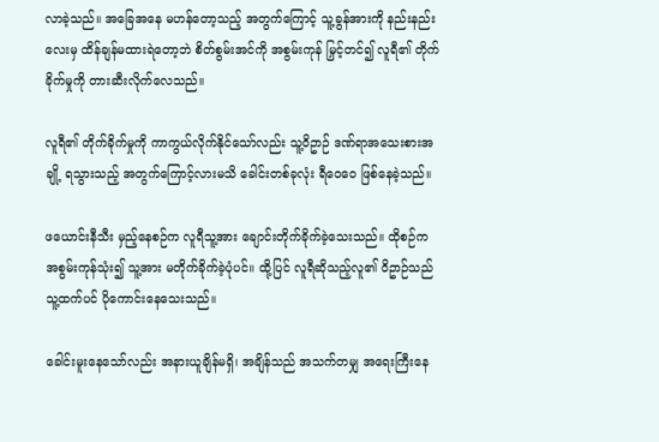လာခဲ့သည်။ အခြေအနေ မဟန်တော့သည့် အတွက်ကြောင့် သူ့ခွန်အားကို နည်းနည်းလေးမှ ထိန်ချန်မထားရဲတော့ဘဲ စိတ်စွမ်းအင်ကို အစွမ်းကုန် မြှင့်တင်၍ လူရီ၏ တိုက်ခိုက်မှုကို တားဆီးလိုက်လေသည်။

လူရီ၏ တိုက်ခိုက်မှုကို ကာကွယ်လိုက်နိုင်သော်လည်း သူ့ဝိဥာဉ် ဒဏ်ရာအသေးစားအချို့ ရသွားသည့် အတွက်ကြောင့်လားမသိ ခေါင်းတစ်ခုလုံး ရီဝေဝေ ဖြစ်နေခဲ့သည်။

ဖယောင်းနီသီး မှည့်နေစဉ်က လူရီသူ့အား ချောင်းတိုက်ခိုက်ခဲ့သေးသည်။ ထိုစဉ်က အစွမ်းကုန်သုံး၍ သူ့အား မတိုက်ခိုက်ခဲ့ပုံပင်။ ထို့ပြင် လူရီဆိုသည့်လူ၏ ဝိဥာဉ်သည် သူ့ထက်ပင် ပိုကောင်းနေသေးသည်။

ခေါင်းမူးနေသော်လည်း အနားယူချိန်မရှိ၊ အချိန်သည် အသက်တမျှ အရေးကြီးနေ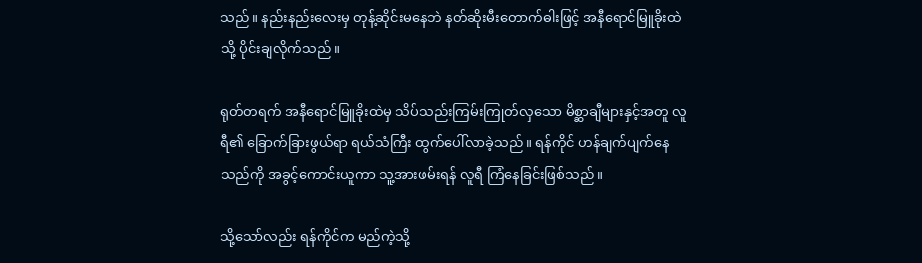သည်။ နည်းနည်းလေးမှ တုန့်ဆိုင်းမနေဘဲ နတ်ဆိုးမီးတောက်ဓါးဖြင့် အနီရောင်မြူခိုးထဲသို့ ပိုင်းချလိုက်သည်။

ရုတ်တရက် အနီရောင်မြူခိုးထဲမှ သိပ်သည်းကြမ်းကြုတ်လှသော မိစ္ဆာချီများနှင့်အတူ လူရီ၏ ခြောက်ခြားဖွယ်ရာ ရယ်သံကြီး ထွက်ပေါ်လာခဲ့သည်။ ရန်ကိုင် ဟန်ချက်ပျက်နေသည်ကို အခွင့်ကောင်းယူကာ သူ့အားဖမ်းရန် လူရီ ကြံနေခြင်းဖြစ်သည်။

သို့သော်လည်း ရန်ကိုင်က မည်ကဲ့သို့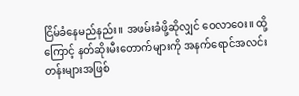ငြိမ်ခံနေမည်နည်း။ အဖမ်းခံဖို့ဆိုလျှင် ဝေလာဝေး။ ထို့ကြောင့် နတ်ဆိုးမီးတောက်များကို အနက်ရောင်အလင်းတန်းများအဖြစ်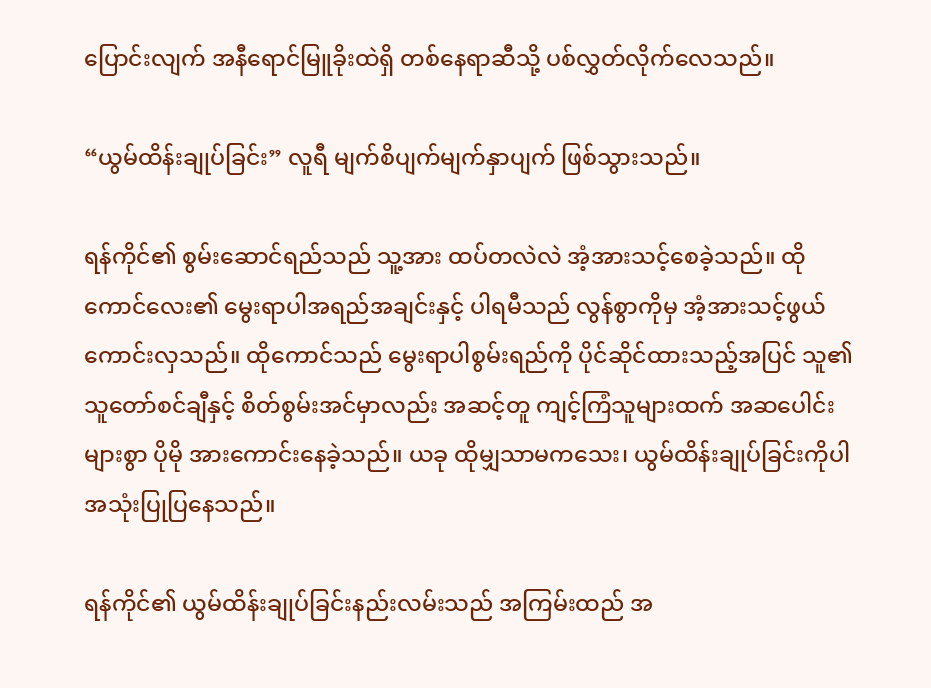ပြောင်းလျက် အနီရောင်မြူခိုးထဲရှိ တစ်နေရာဆီသို့ ပစ်လွှတ်လိုက်လေသည်။

“ယွမ်ထိန်းချုပ်ခြင်း” လူရီ မျက်စိပျက်မျက်နှာပျက် ဖြစ်သွားသည်။

ရန်ကိုင်၏ စွမ်းဆောင်ရည်သည် သူ့အား ထပ်တလဲလဲ အံ့အားသင့်စေခဲ့သည်။ ထိုကောင်လေး၏ မွေးရာပါအရည်အချင်းနှင့် ပါရမီသည် လွန်စွာကိုမှ အံ့အားသင့်ဖွယ် ကောင်းလှသည်။ ထိုကောင်သည် မွေးရာပါစွမ်းရည်ကို ပိုင်ဆိုင်ထားသည့်အပြင် သူ၏ သူတော်စင်ချီနှင့် စိတ်စွမ်းအင်မှာလည်း အဆင့်တူ ကျင့်ကြံသူများထက် အဆပေါင်းများစွာ ပိုမို အားကောင်းနေခဲ့သည်။ ယခု ထိုမျှသာမကသေး၊ ယွမ်ထိန်းချုပ်ခြင်းကိုပါ အသုံးပြုပြနေသည်။

ရန်ကိုင်၏ ယွမ်ထိန်းချုပ်ခြင်းနည်းလမ်းသည် အကြမ်းထည် အ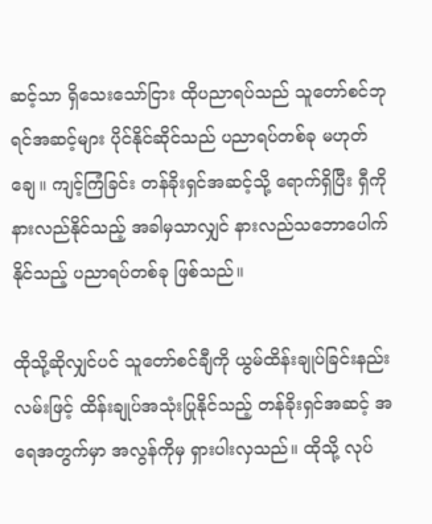ဆင့်သာ ရှိသေးသော်ငြား ထိုပညာရပ်သည် သူတော်စင်ဘုရင်အဆင့်များ ပိုင်နိုင်ဆိုင်သည် ပညာရပ်တစ်ခု မဟုတ်ချေ။ ကျင့်ကြံခြင်း တန်ခိုးရှင်အဆင့်သို့ ရောက်ရှိပြီး ရှီကို နားလည်နိုင်သည့် အခါမှသာလျှင် နားလည်သဘောပေါက်နိုင်သည့် ပညာရပ်တစ်ခု ဖြစ်သည်။

ထိုသို့ဆိုလျှင်ပင် သူတော်စင်ချီကို ယွမ်ထိန်းချုပ်ခြင်းနည်းလမ်းဖြင့် ထိန်းချုပ်အသုံးပြုနိုင်သည့် တန်ခိုးရှင်အဆင့် အရေအတွက်မှာ အလွန်ကိုမှ ရှားပါးလှသည်။ ထိုသို့ လုပ်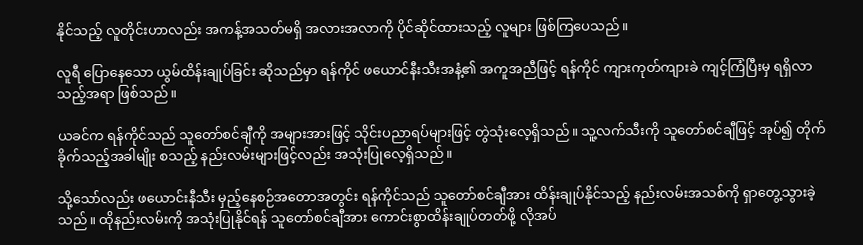နိုင်သည့် လူတိုင်းဟာလည်း အကန့်အသတ်မရှိ အလားအလာကို ပိုင်ဆိုင်ထားသည့် လူများ ဖြစ်ကြပေသည်။

လူရီ ပြောနေသော ယွမ်ထိန်းချုပ်ခြင်း ဆိုသည်မှာ ရန်ကိုင် ဖယောင်နီးသီးအနံ့၏ အကူအညီဖြင့် ရန်ကိုင် ကျားကုတ်ကျားခဲ ကျင့်ကြံပြီးမှ ရရှိလာသည့်အရာ ဖြစ်သည်။

ယခင်က ရန်ကိုင်သည် သူတော်စင်ချီကို အများအားဖြင့် သိုင်းပညာရပ်များဖြင့် တွဲသုံးလေ့ရှိသည်။ သူ့လက်သီးကို သူတော်စင်ချီဖြင့် အုပ်၍ တိုက်ခိုက်သည့်အခါမျိုး စသည့် နည်းလမ်းများဖြင့်လည်း အသုံးပြုလေ့ရှိသည်။

သို့သော်လည်း ဖယောင်းနီသီး မှည့်နေစဉ်အတောအတွင်း ရန်ကိုင်သည် သူတော်စင်ချီအား ထိန်းချုပ်နိုင်သည့် နည်းလမ်းအသစ်ကို ရှာတွေ့သွားခဲ့သည်။ ထိုနည်းလမ်းကို အသုံးပြုနိုင်ရန် သူတော်စင်ချီအား ကောင်းစွာထိန်းချုပ်တတ်ဖို့ လိုအပ်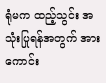ရုံမက ထည့်သွင်း အသုံးပြုရန်အတွက် အားကောင်း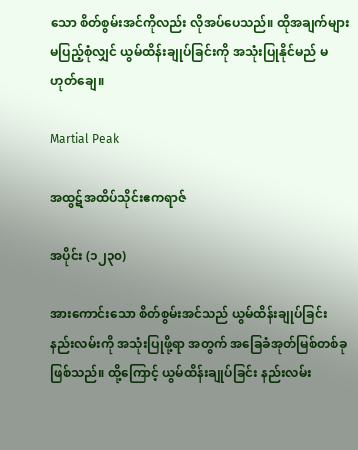သော စိတ်စွမ်းအင်ကိုလည်း လိုအပ်ပေသည်။ ထိုအချက်များ မပြည့်စုံလျှင် ယွမ်ထိန်းချုပ်ခြင်းကို အသုံးပြုနိုင်မည် မဟုတ်ချေ။

Martial Peak

အထွဋ်အထိပ်သိုင်းဧကရာဇ်

အပိုင်း (၁၂၃၀)

အားကောင်းသော စိတ်စွမ်းအင်သည် ယွမ်ထိန်းချုပ်ခြင်း နည်းလမ်းကို အသုံးပြုဖို့ရာ အတွက် အခြေခံအုတ်မြစ်တစ်ခု ဖြစ်သည်။ ထို့ကြောင့် ယွမ်ထိန်းချုပ်ခြင်း နည်းလမ်း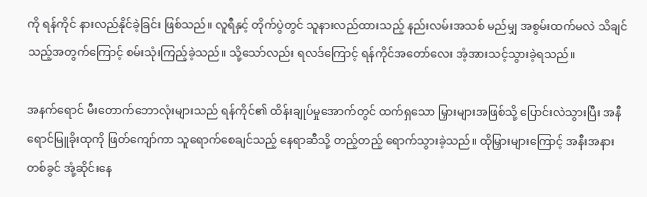ကို ရန်ကိုင် နားလည်နိုင်ခဲ့ခြင်း ဖြစ်သည်။ လူရီနှင့် တိုက်ပွဲတွင် သူနားလည်ထားသည့် နည်းလမ်းအသစ် မည်မျှ အစွမ်းထက်မလဲ သိချင်သည့်အတွက်ကြောင့် စမ်းသုံးကြည့်ခဲ့သည်။ သို့သော်လည်း ရလဒ်ကြောင့် ရန်ကိုင်အတော်လေး အံ့အားသင့်သွားခဲ့ရသည်။

အနက်ရောင် မီးတောက်ဘောလုံးများသည် ရန်ကိုင်၏ ထိန်းချုပ်မှုအောက်တွင် ထက်ရှသော မြှားများအဖြစ်သို့ ပြောင်းလဲသွားပြီး အနီရောင်မြူခိုးထုကို ဖြတ်ကျော်ကာ သူရောက်စေချင်သည့် နေရာဆီသို့ တည့်တည့် ရောက်သွားခဲ့သည်။ ထိုမြှားများကြောင့် အနီးအနားတစ်ခွင် အုံ့ဆိုင်းနေ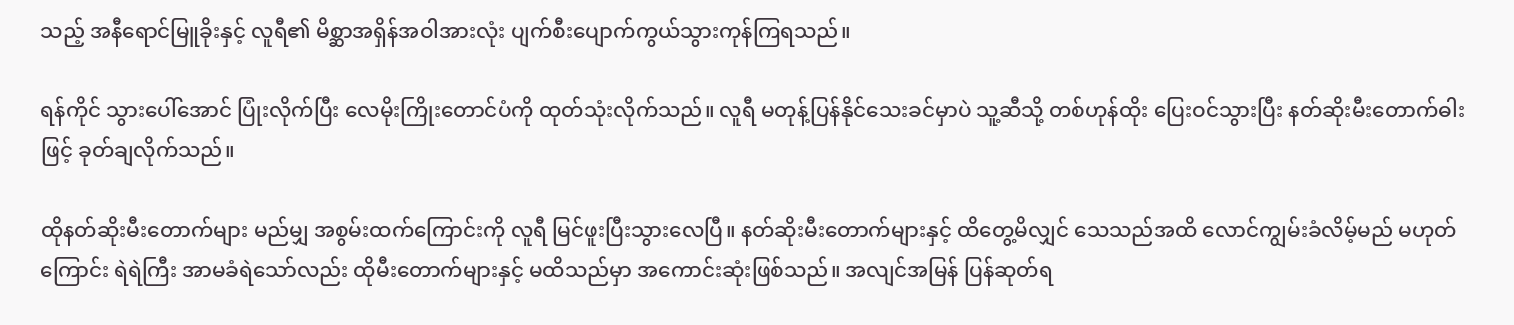သည့် အနီရောင်မြူခိုးနှင့် လူရီ၏ မိစ္ဆာအရှိန်အဝါအားလုံး ပျက်စီးပျောက်ကွယ်သွားကုန်ကြရသည်။

ရန်ကိုင် သွားပေါ်အောင် ပြုံးလိုက်ပြီး လေမိုးကြိုးတောင်ပံကို ထုတ်သုံးလိုက်သည်။ လူရီ မတုန့်ပြန်နိုင်သေးခင်မှာပဲ သူ့ဆီသို့ တစ်ဟုန်ထိုး ပြေးဝင်သွားပြီး နတ်ဆိုးမီးတောက်ဓါးဖြင့် ခုတ်ချလိုက်သည်။

ထိုနတ်ဆိုးမီးတောက်များ မည်မျှ အစွမ်းထက်ကြောင်းကို လူရီ မြင်ဖူးပြီးသွားလေပြီ။ နတ်ဆိုးမီးတောက်များနှင့် ထိတွေ့မိလျှင် သေသည်အထိ လောင်ကျွမ်းခံလိမ့်မည် မဟုတ်ကြောင်း ရဲရဲကြီး အာမခံရဲသော်လည်း ထိုမီးတောက်များနှင့် မထိသည်မှာ အကောင်းဆုံးဖြစ်သည်။ အလျင်အမြန် ပြန်ဆုတ်ရ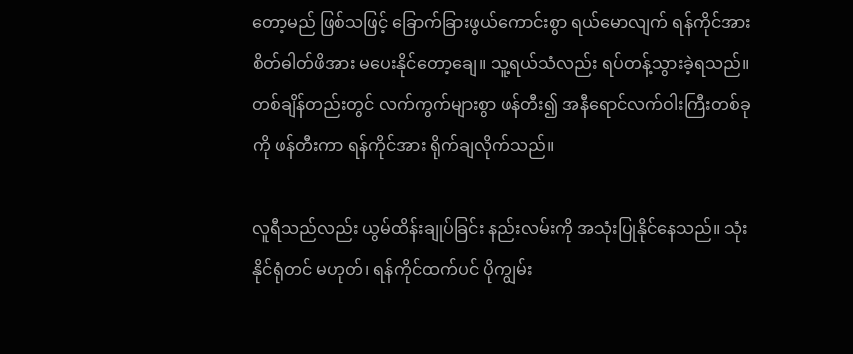တော့မည် ဖြစ်သဖြင့် ခြောက်ခြားဖွယ်ကောင်းစွာ ရယ်မောလျက် ရန်ကိုင်အား စိတ်ဓါတ်ဖိအား မပေးနိုင်တော့ချေ။ သူ့ရယ်သံလည်း ရပ်တန့်သွားခဲ့ရသည်။ တစ်ချိန်တည်းတွင် လက်ကွက်များစွာ ဖန်တီး၍ အနီရောင်လက်ဝါးကြီးတစ်ခုကို ဖန်တီးကာ ရန်ကိုင်အား ရိုက်ချလိုက်သည်။

လူရီသည်လည်း ယွမ်ထိန်းချုပ်ခြင်း နည်းလမ်းကို အသုံးပြုနိုင်နေသည်။ သုံးနိုင်ရုံတင် မဟုတ်၊ ရန်ကိုင်ထက်ပင် ပိုကျွမ်း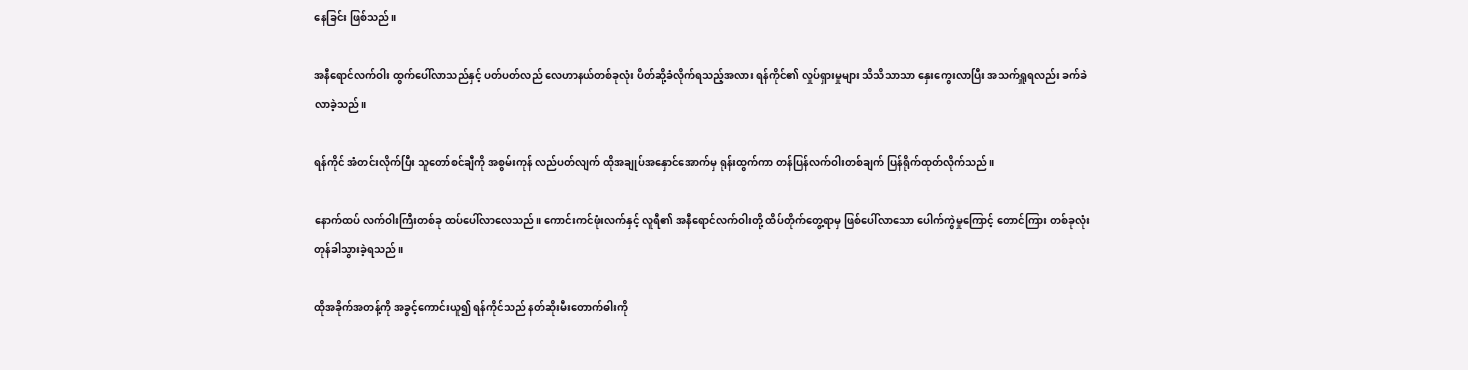နေခြင်း ဖြစ်သည်။

အနီရောင်လက်ဝါး ထွက်ပေါ်လာသည်နှင့် ပတ်ပတ်လည် လေဟာနယ်တစ်ခုလုံး ပိတ်ဆို့ခံလိုက်ရသည့်အလား ရန်ကိုင်၏ လှုပ်ရှားမှုများ သိသိသာသာ နှေးကွေးလာပြီး အသက်ရှူရလည်း ခက်ခဲလာခဲ့သည်။

ရန်ကိုင် အံတင်းလိုက်ပြီး သူတော်စင်ချီကို အစွမ်းကုန် လည်ပတ်လျက် ထိုအချုပ်အနှောင်အောက်မှ ရုန်းထွက်ကာ တန်ပြန်လက်ဝါးတစ်ချက် ပြန်ရိုက်ထုတ်လိုက်သည်။

နောက်ထပ် လက်ဝါးကြီးတစ်ခု ထပ်ပေါ်လာလေသည်။ ကောင်းကင်ဖုံးလက်နှင့် လူရီ၏ အနီရောင်လက်ဝါးတို့ ထိပ်တိုက်တွေ့ရာမှ ဖြစ်ပေါ်လာသော ပေါက်ကွဲမှုကြောင့် တောင်ကြား တစ်ခုလုံး တုန်ခါသွားခဲ့ရသည်။

ထိုအခိုက်အတန့်ကို အခွင့်ကောင်းယူ၍ ရန်ကိုင်သည် နတ်ဆိုးမီးတောက်ဓါးကို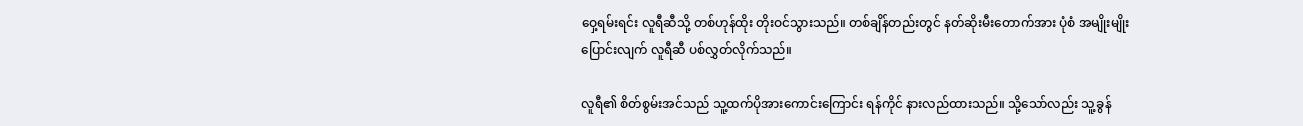ဝှေ့ရမ်းရင်း လူရီဆီသို့ တစ်ဟုန်ထိုး တိုးဝင်သွားသည်။ တစ်ချိန်တည်းတွင် နတ်ဆိုးမီးတောက်အား ပုံစံ အမျိုးမျိုးပြောင်းလျက် လူရီဆီ ပစ်လွှတ်လိုက်သည်။

လူရီ၏ စိတ်စွမ်းအင်သည် သူ့ထက်ပိုအားကောင်းကြောင်း ရန်ကိုင် နားလည်ထားသည်။ သို့သော်လည်း သူ့ခွန်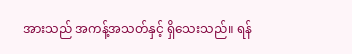အားသည် အကန့်အသတ်နှင့် ရှိသေးသည်။ ရန်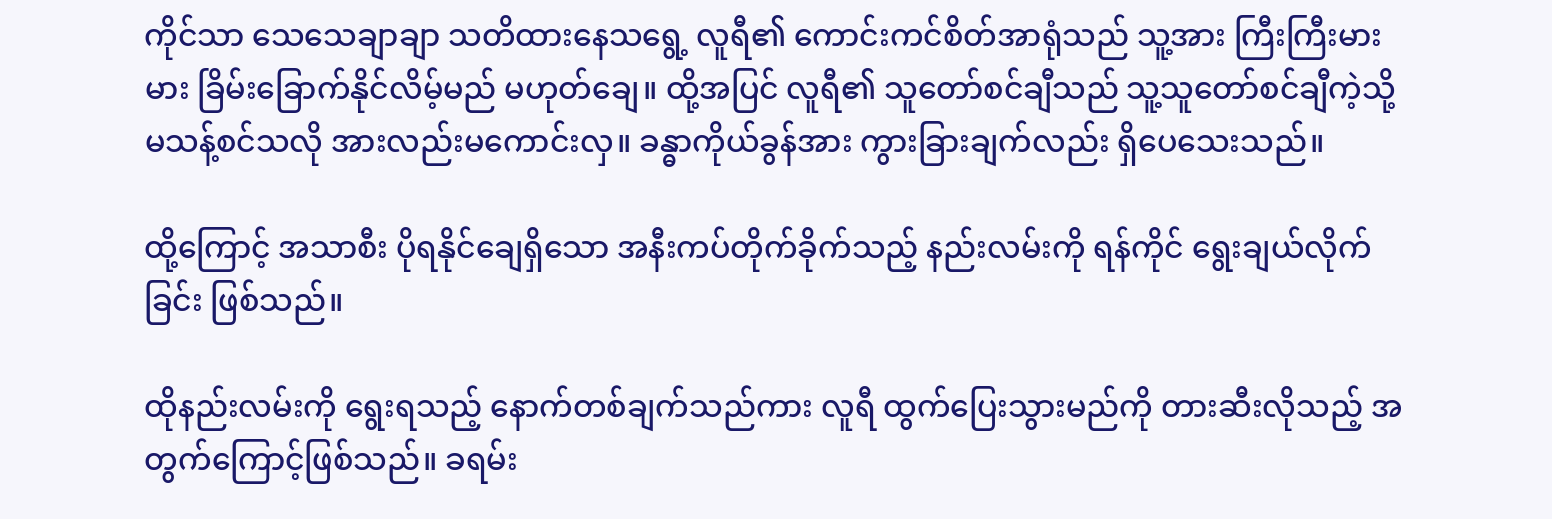ကိုင်သာ သေသေချာချာ သတိထားနေသရွေ့ လူရီ၏ ကောင်းကင်စိတ်အာရုံသည် သူ့အား ကြီးကြီးမားမား ခြိမ်းခြောက်နိုင်လိမ့်မည် မဟုတ်ချေ။ ထို့အပြင် လူရီ၏ သူတော်စင်ချီသည် သူ့သူတော်စင်ချီကဲ့သို့ မသန့်စင်သလို အားလည်းမကောင်းလှ။ ခန္ဓာကိုယ်ခွန်အား ကွားခြားချက်လည်း ရှိပေသေးသည်။

ထို့ကြောင့် အသာစီး ပိုရနိုင်ချေရှိသော အနီးကပ်တိုက်ခိုက်သည့် နည်းလမ်းကို ရန်ကိုင် ရွေးချယ်လိုက်ခြင်း ဖြစ်သည်။

ထိုနည်းလမ်းကို ရွေးရသည့် နောက်တစ်ချက်သည်ကား လူရီ ထွက်ပြေးသွားမည်ကို တားဆီးလိုသည့် အတွက်ကြောင့်ဖြစ်သည်။ ခရမ်း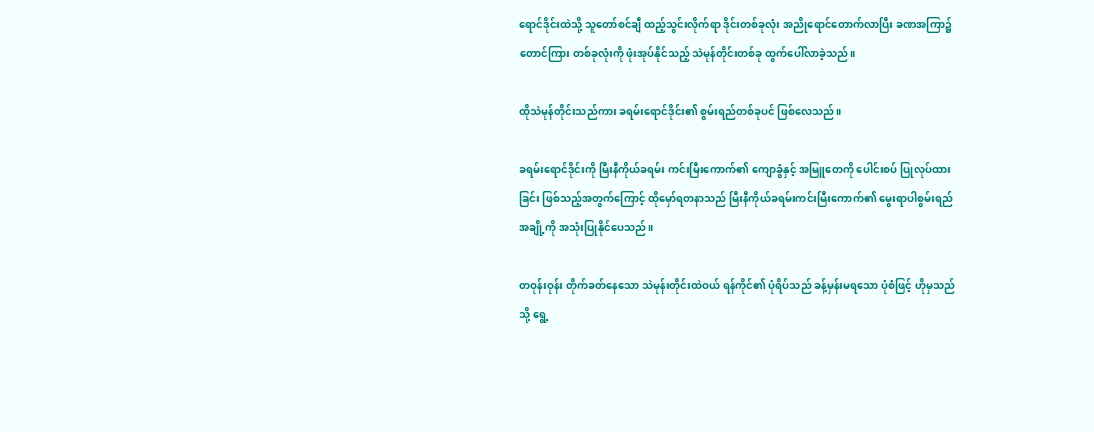ရောင်ဒိုင်းထဲသို့ သူတော်စင်ချီ ထည့်သွင်းလိုက်ရာ ဒိုင်းတစ်ခုလုံး အညိုရောင်တောက်လာပြီး ခဏအကြာ၌ တောင်ကြား တစ်ခုလုံးကို ဖုံးအုပ်နိုင်သည့် သဲမုန်တိုင်းတစ်ခု ထွက်ပေါ်လာခဲ့သည်။

ထိုသဲမုန်တိုင်းသည်ကား ခရမ်းရောင်ဒိုင်း၏ စွမ်းရည်တစ်ခုပင် ဖြစ်လေသည်။

ခရမ်းရောင်ဒိုင်းကို မြီးနီကိုယ်ခရမ်း ကင်းမြီးကောက်၏ ကျောခွံနှင့် အမြူတေကို ပေါင်းစပ် ပြုလုပ်ထားခြင်း ဖြစ်သည့်အတွက်ကြောင့် ထိုမှော်ရတနာသည် မြီးနီကိုယ်ခရမ်းကင်းမြီးကောက်၏ မွေးရာပါစွမ်းရည်အချို့ကို အသုံးပြုနိုင်ပေသည်။

တဝုန်းဝုန်း တိုက်ခတ်နေသော သဲမုန်းတိုင်းထဲဝယ် ရန်ကိုင်၏ ပုံရိပ်သည် ခန့်မှန်းမရသော ပုံစံဖြင့် ဟိုမှသည်သို့ ရွေ့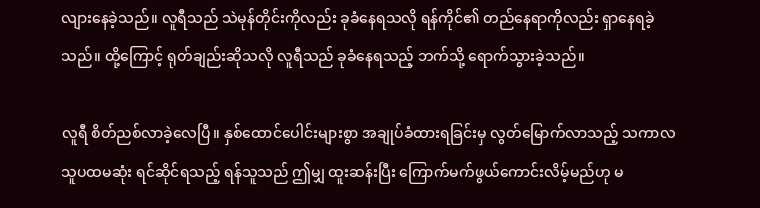လျားနေခဲ့သည်။ လူရီသည် သဲမုန်တိုင်းကိုလည်း ခုခံနေရသလို ရန်ကိုင်၏ တည်နေရာကိုလည်း ရှာနေရခဲ့သည်။ ထို့ကြောင့် ရုတ်ချည်းဆိုသလို လူရီသည် ခုခံနေရသည့် ဘက်သို့ ရောက်သွားခဲ့သည်။

လူရီ စိတ်ညစ်လာခဲ့လေပြီ။ နှစ်ထောင်ပေါင်းများစွာ အချုပ်ခံထားရခြင်းမှ လွတ်မြောက်လာသည့် သကာလ သူပထမဆုံး ရင်ဆိုင်ရသည့် ရန်သူသည် ဤမျှ ထူးဆန်းပြီး ကြောက်မက်ဖွယ်ကောင်းလိမ့်မည်ဟု မ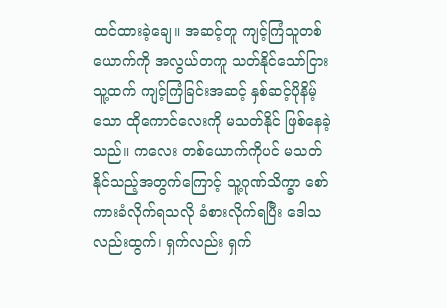ထင်ထားခဲ့ချေ။ အဆင့်တူ ကျင့်ကြံသူတစ်ယောက်ကို အလွယ်တကူ သတ်နိုင်သော်ငြား သူ့ထက် ကျင့်ကြံခြင်းအဆင့် နှစ်ဆင့်ပိုနိမ့်သော ထိုကောင်လေးကို မသတ်နိုင် ဖြစ်နေခဲ့သည်။ ကလေး တစ်ယောက်ကိုပင် မသတ်နိုင်သည့်အတွက်ကြောင့် သူ့ဂုဏ်သိက္ခာ စော်ကားခံလိုက်ရသလို ခံစားလိုက်ရပြီး ဒေါသလည်းထွက်၊ ရှက်လည်း ရှက်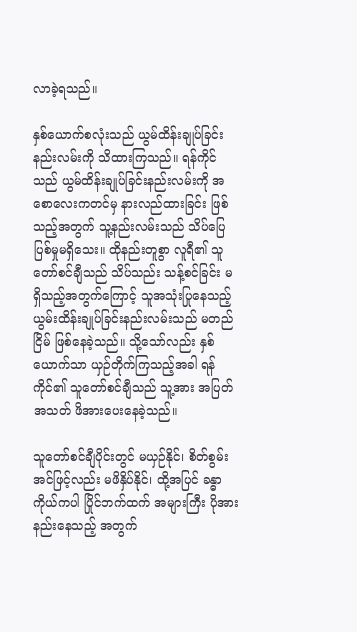လာခဲ့ရသည်။

နှစ်ယောက်စလုံးသည် ယွမ်ထိန်းချုပ်ခြင်း နည်းလမ်းကို သိထားကြသည်။ ရန်ကိုင်သည် ယွမ်ထိန်းချုပ်ခြင်းနည်းလမ်းကို အစောလေးကတင်မှ နားလည်ထားခြင်း ဖြစ်သည့်အတွက် သူ့နည်းလမ်းသည် သိပ်ပြေပြစ်မှုမရှိသေး။ ထိုနည်းတူစွာ လူရီ၏ သူတော်စင်ချီသည် သိပ်သည်း သန့်စင်ခြင်း မရှိသည့်အတွက်ကြောင့် သူအသုံးပြုနေသည့် ယွမ်းထိန်းချုပ်ခြင်းနည်းလမ်းသည် မတည်ငြိမ် ဖြစ်နေခဲ့သည်။ သို့သော်လည်း နှစ်ယောက်သာ ယှဉ်တိုက်ကြသည့်အခါ ရန်ကိုင်၏ သူတော်စင်ချီသည် သူ့အား အပြတ်အသတ် ဖိအားပေးနေခဲ့သည်။

သူတော်စင်ချီပိုင်းတွင် မယှဉ်နိုင်၊ စိတ်စွမ်းအင်ဖြင့်လည်း မဖိနှိပ်နိုင်၊ ထို့အပြင် ခန္ဓာကိုယ်ကပါ ပြိုင်ဘက်ထက် အများကြီး ပိုအားနည်းနေသည့် အတွက်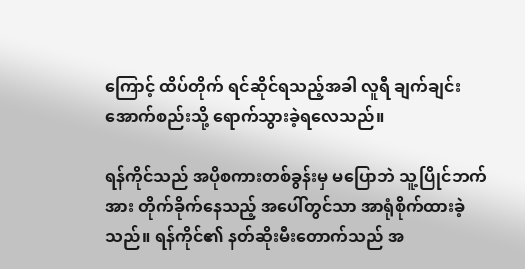ကြောင့် ထိပ်တိုက် ရင်ဆိုင်ရသည့်အခါ လူရီ ချက်ချင်း အောက်စည်းသို့ ရောက်သွားခဲ့ရလေသည်။

ရန်ကိုင်သည် အပိုစကားတစ်ခွန်းမှ မပြောဘဲ သူ့ပြိုင်ဘက်အား တိုက်ခိုက်နေသည့် အပေါ်တွင်သာ အာရုံစိုက်ထားခဲ့သည်။ ရန်ကိုင်၏ နတ်ဆိုးမီးတောက်သည် အ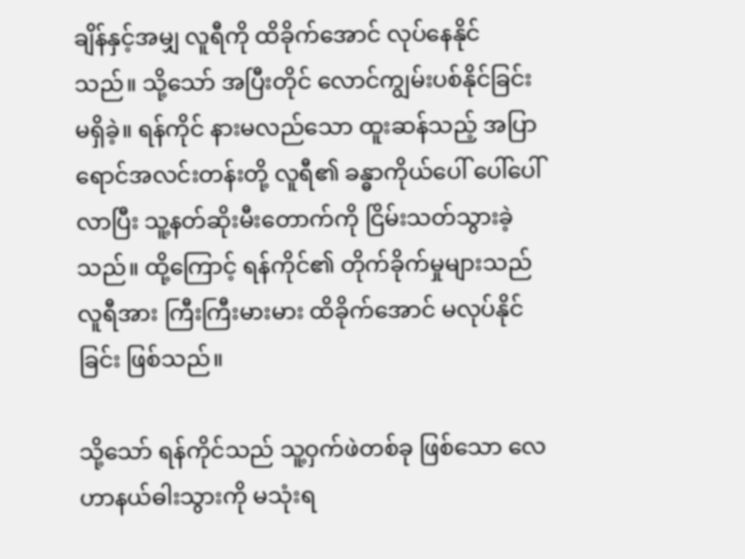ချိန်နှင့်အမျှ လူရီကို ထိခိုက်အောင် လုပ်နေနိုင်သည်။ သို့သော် အပြီးတိုင် လောင်ကျွမ်းပစ်နိုင်ခြင်း မရှိခဲ့။ ရန်ကိုင် နားမလည်သော ထူးဆန်သည့် အပြာရောင်အလင်းတန်းတို့ လူရီ၏ ခန္ဓာကိုယ်ပေါ် ပေါ်ပေါ်လာပြီး သူ့နတ်ဆိုးမီးတောက်ကို ငြိမ်းသတ်သွားခဲ့သည်။ ထို့ကြောင့် ရန်ကိုင်၏ တိုက်ခိုက်မှုများသည် လူရီအား ကြီးကြီးမားမား ထိခိုက်အောင် မလုပ်နိုင်ခြင်း ဖြစ်သည်။

သို့သော် ရန်ကိုင်သည် သူ့ဝှက်ဖဲတစ်ခု ဖြစ်သော လေဟာနယ်ဓါးသွားကို မသုံးရ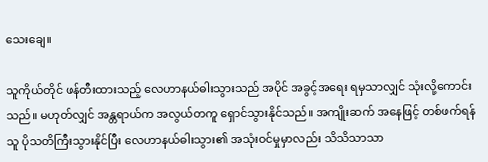သေးချေ။

သူကိုယ်တိုင် ဖန်တီးထားသည့် လေဟာနယ်ဓါးသွားသည် အပိုင် အခွင့်အရေး ရမှသာလျှင် သုံးလို့ကောင်းသည်။ မဟုတ်လျှင် အန္တရာယ်က အလွယ်တကူ ရှောင်သွားနိုင်သည်။ အကျိုးဆက် အနေဖြင့် တစ်ဖက်ရန်သူ ပိုသတိကြီးသွားနိုင်ပြီး လေဟာနယ်ဓါးသွား၏ အသုံးဝင်မှုမှာလည်း သိသိသာသာ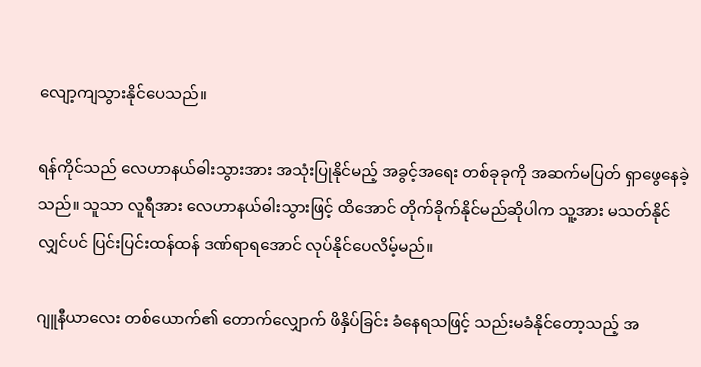လျော့ကျသွားနိုင်ပေသည်။

ရန်ကိုင်သည် လေဟာနယ်ဓါးသွားအား အသုံးပြုနိုင်မည့် အခွင့်အရေး တစ်ခုခုကို အဆက်မပြတ် ရှာဖွေနေခဲ့သည်။ သူသာ လူရီအား လေဟာနယ်ဓါးသွားဖြင့် ထိအောင် တိုက်ခိုက်နိုင်မည်ဆိုပါက သူ့အား မသတ်နိုင်လျှင်ပင် ပြင်းပြင်းထန်ထန် ဒဏ်ရာရအောင် လုပ်နိုင်ပေလိမ့်မည်။

ဂျူနီယာလေး တစ်ယောက်၏ တောက်လျှောက် ဖိနှိပ်ခြင်း ခံနေရသဖြင့် သည်းမခံနိုင်တော့သည့် အ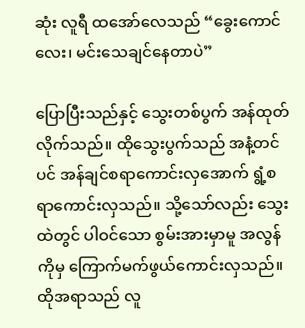ဆုံး လူရီ ထအော်လေသည် “ခွေးကောင်လေး၊ မင်းသေချင်နေတာပဲ”

ပြောပြီးသည်နှင့် သွေးတစ်ပွက် အန်ထုတ်လိုက်သည်။ ထိုသွေးပွက်သည် အနံ့တင်ပင် အန်ချင်စရာကောင်းလှအောက် ရွံ့စရာကောင်းလှသည်။ သို့သော်လည်း သွေးထဲတွင် ပါဝင်သော စွမ်းအားမှာမူ အလွန်ကိုမှ ကြောက်မက်ဖွယ်ကောင်းလှသည်။ ထိုအရာသည် လူ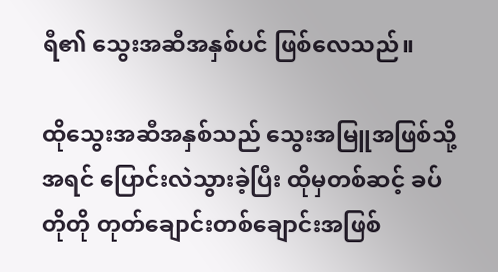ရီ၏ သွေးအဆီအနှစ်ပင် ဖြစ်လေသည်။

ထိုသွေးအဆီအနှစ်သည် သွေးအမြူအဖြစ်သို့ အရင် ပြောင်းလဲသွားခဲ့ပြီး ထိုမှတစ်ဆင့် ခပ်တိုတို တုတ်ချောင်းတစ်ချောင်းအဖြစ်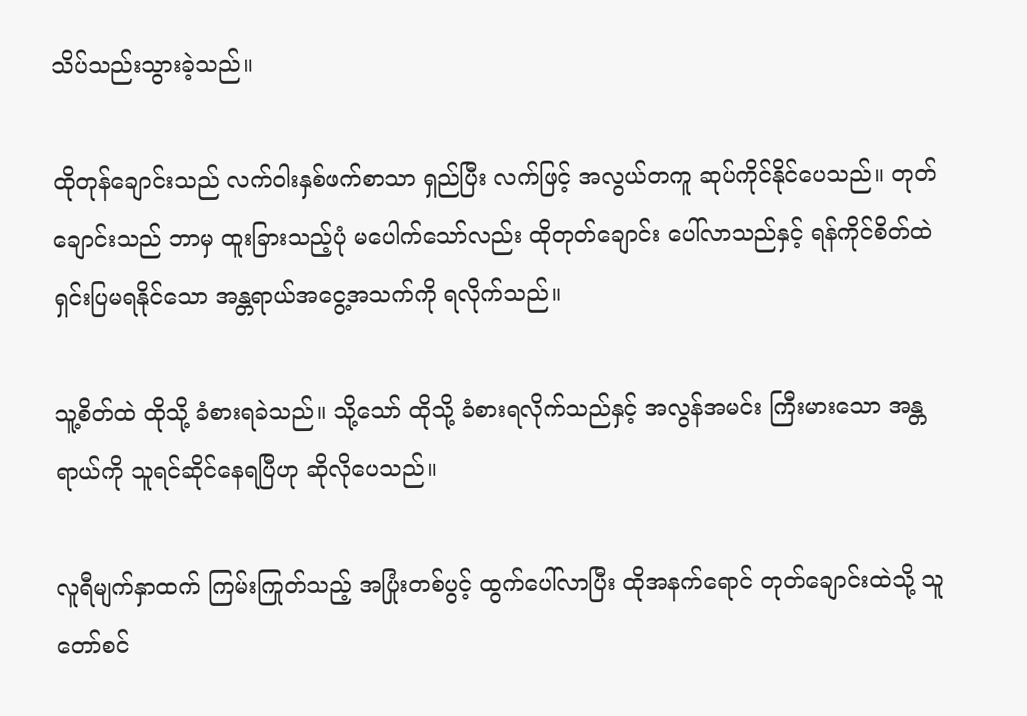သိပ်သည်းသွားခဲ့သည်။

ထိုတုန်ချောင်းသည် လက်ဝါးနှစ်ဖက်စာသာ ရှည်ပြီး လက်ဖြင့် အလွယ်တကူ ဆုပ်ကိုင်နိုင်ပေသည်။ တုတ်ချောင်းသည် ဘာမှ ထူးခြားသည့်ပုံ မပေါက်သော်လည်း ထိုတုတ်ချောင်း ပေါ်လာသည်နှင့် ရန်ကိုင်စိတ်ထဲ ရှင်းပြမရနိုင်သော အန္တရာယ်အငွေ့အသက်ကို ရလိုက်သည်။

သူ့စိတ်ထဲ ထိုသို့ ခံစားရခဲသည်။ သို့သော် ထိုသို့ ခံစားရလိုက်သည်နှင့် အလွန်အမင်း ကြီးမားသော အန္တရာယ်ကို သူရင်ဆိုင်နေရပြီဟု ဆိုလိုပေသည်။

လူရီမျက်နှာထက် ကြမ်းကြုတ်သည့် အပြုံးတစ်ပွင့် ထွက်ပေါ်လာပြီး ထိုအနက်ရောင် တုတ်ချောင်းထဲသို့ သူတော်စင်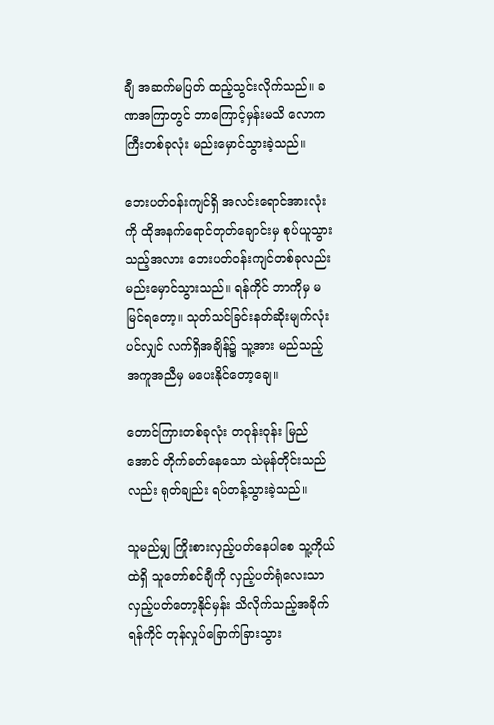ချီ အဆက်မပြတ် ထည့်သွင်းလိုက်သည်။ ခဏအကြာတွင် ဘာကြောင့်မှန်းမသိ လောကကြီးတစ်ခုလုံး မည်းမှောင်သွားခဲ့သည်။

ဘေးပတ်ဝန်းကျင်ရှိ အလင်းရောင်အားလုံးကို ထိုအနက်ရောင်တုတ်ချောင်းမှ စုပ်ယူသွားသည့်အလား ဘေးပတ်ဝန်းကျင်တစ်ခုလည်း မည်းမှောင်သွားသည်။ ရန်ကိုင် ဘာကိုမှ မမြင်ရတော့။ သုတ်သင်ခြင်းနတ်ဆိုးမျက်လုံးပင်လျှင် လက်ရှိအချိန်၌ သူ့အား မည်သည့် အကူအညီမှ မပေးနိုင်တော့ချေ။

တောင်ကြားတစ်ခုလုံး တဝုန်းဝုန်း မြည်အောင် တိုက်ခတ်နေသော သဲမုန်တိုင်းသည်လည်း ရုတ်ချည်း ရပ်တန့်သွားခဲ့သည်။

သူမည်မျှ ကြိုးစားလှည့်ပတ်နေပါစေ သူ့ကိုယ်ထဲရှိ သူတော်စင်ချီကို လှည့်ပတ်ရုံလေးသာ လှည့်ပတ်တော့နိုင်မှန်း သိလိုက်သည့်အခိုက် ရန်ကိုင် တုန်လှုပ်ခြောက်ခြားသွား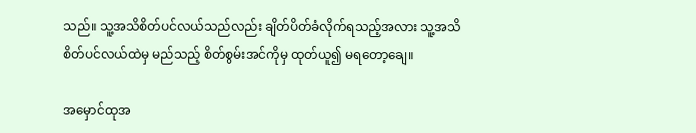သည်။ သူ့အသိစိတ်ပင်လယ်သည်လည်း ချိတ်ပိတ်ခံလိုက်ရသည့်အလား သူ့အသိစိတ်ပင်လယ်ထဲမှ မည်သည့် စိတ်စွမ်းအင်ကိုမှ ထုတ်ယူ၍ မရတော့ချေ။

အမှောင်ထုအ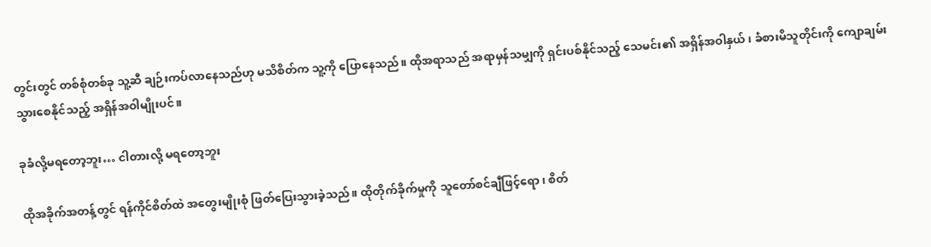တွင်းတွင် တစ်စုံတစ်ခု သူ့ဆီ ချဉ်းကပ်လာနေသည်ဟု မသိစိတ်က သူ့ကို ပြောနေသည်။ ထိုအရာသည် အရာမှန်သမျှကို ရှင်းပစ်နိုင်သည့် သေမင်း၏ အရှိန်အဝါနှယ်၊ ခံစားမိသူတိုင်းကို ကျောချမ်းသွားစေနိုင်သည့် အရှိန်အဝါမျိုးပင်။

ခုခံလို့မရတော့ဘူး… ငါတားလို့ မရတော့ဘူး

ထိုအခိုက်အတန့်တွင် ရန်ကိုင်စိတ်ထဲ အတွေးမျိုးစုံ ဖြတ်ပြေးသွားခဲ့သည်။ ထိုတိုက်ခိုက်မှုကို သူတော်စင်ချီဖြင့်ရော၊ စိတ်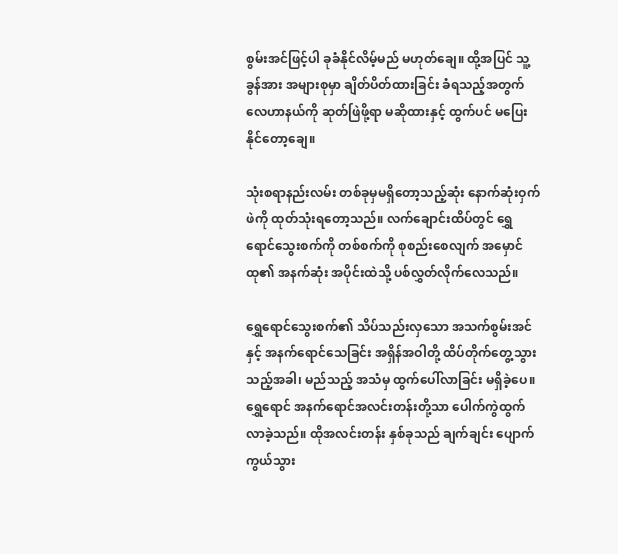စွမ်းအင်ဖြင့်ပါ ခုခံနိုင်လိမ့်မည် မဟုတ်ချေ။ ထို့အပြင် သူ့ခွန်အား အများစုမှာ ချိတ်ပိတ်ထားခြင်း ခံရသည့်အတွက် လေဟာနယ်ကို ဆုတ်ဖြဲဖို့ရာ မဆိုထားနှင့် ထွက်ပင် မပြေးနိုင်တော့ချေ။

သုံးစရာနည်းလမ်း တစ်ခုမှမရှိတော့သည့်ဆုံး နောက်ဆုံးဝှက်ဖဲကို ထုတ်သုံးရတော့သည်။ လက်ချောင်းထိပ်တွင် ရွှေရောင်သွေးစက်ကို တစ်စက်ကို စုစည်းစေလျက် အမှောင်ထု၏ အနက်ဆုံး အပိုင်းထဲသို့ ပစ်လွှတ်လိုက်လေသည်။

ရွှေရောင်သွေးစက်၏ သိပ်သည်းလှသော အသက်စွမ်းအင်နှင့် အနက်ရောင်သေခြင်း အရှိန်အဝါတို့ ထိပ်တိုက်တွေ့သွားသည့်အခါ၊ မည်သည့် အသံမှ ထွက်ပေါ်လာခြင်း မရှိခဲ့ပေ။ ရွှေရောင် အနက်ရောင်အလင်းတန်းတို့သာ ပေါက်ကွဲထွက်လာခဲ့သည်။ ထိုအလင်းတန်း နှစ်ခုသည် ချက်ချင်း ပျောက်ကွယ်သွား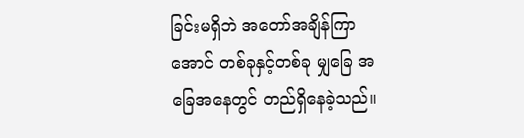ခြင်းမရှိဘဲ အတော်အချိန်ကြာအောင် တစ်ခုနှင့်တစ်ခု မျှခြေ အခြေအနေတွင် တည်ရှိနေခဲ့သည်။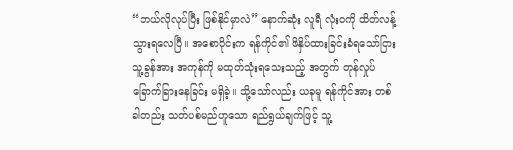“ဘယ်လိုလုပ်ပြီး ဖြစ်နိုင်မှာလဲ” နောက်ဆုံး လူရီ လုံးဝကို ထိတ်လန့်သွားရလေပြီ။ အစောပိုင်းက ရန်ကိုင်၏ ဖိနှိပ်ထားခြင်းခံရသော်ငြား သူ့ခွန်အား အကုန်ကို မထုတ်သုံးရသေးသည့် အတွက် တုန်လှုပ်ခြောက်ခြားနေခြင်း မရှိခဲ့။ သို့သော်လည်း ယခုမူ ရန်ကိုင်အား တစ်ခါတည်း သတ်ပစ်မည်ဟူသော ရည်ရွယ်ချက်ဖြင့် သူ့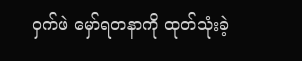ဝှက်ဖဲ မှော်ရတနာကို ထုတ်သုံးခဲ့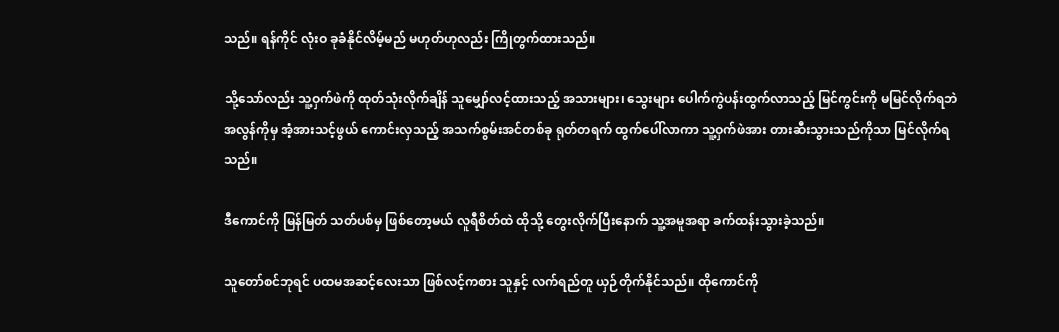သည်။ ရန်ကိုင် လုံးဝ ခုခံနိုင်လိမ့်မည် မဟုတ်ဟုလည်း ကြိုတွက်ထားသည်။

သို့သော်လည်း သူ့ဝှက်ဖဲကို ထုတ်သုံးလိုက်ချိန် သူမျှော်လင့်ထားသည့် အသားများ၊ သွေးများ ပေါက်ကွဲပန်းထွက်လာသည့် မြင်ကွင်းကို မမြင်လိုက်ရဘဲ အလွန်ကိုမှ အံ့အားသင့်ဖွယ် ကောင်းလှသည့် အသက်စွမ်းအင်တစ်ခု ရုတ်တရက် ထွက်ပေါ်လာကာ သူ့ဝှက်ဖဲအား တားဆီးသွားသည်ကိုသာ မြင်လိုက်ရသည်။

ဒီကောင်ကို မြန်မြတ် သတ်ပစ်မှ ဖြစ်တော့မယ် လူရီစိတ်ထဲ ထိုသို့ တွေးလိုက်ပြီးနောက် သူ့အမူအရာ ခက်ထန်းသွားခဲ့သည်။

သူတော်စင်ဘုရင် ပထမအဆင့်လေးသာ ဖြစ်လင့်ကစား သူနှင့် လက်ရည်တူ ယှဉ်တိုက်နိုင်သည်။ ထိုကောင်ကို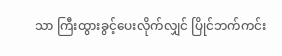သာ ကြီးထွားခွင့်ပေးလိုက်လျှင် ပြိုင်ဘက်ကင်း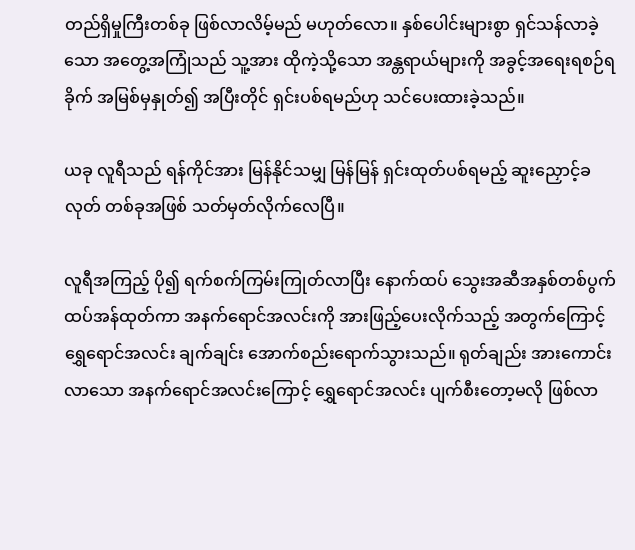တည်ရှိမှုကြီးတစ်ခု ဖြစ်လာလိမ့်မည် မဟုတ်လော။ နှစ်ပေါင်းများစွာ ရှင်သန်လာခဲ့သော အတွေ့အကြုံသည် သူ့အား ထိုကဲ့သို့သော အန္တရာယ်များကို အခွင့်အရေးရစဉ်ရခိုက် အမြစ်မှနှုတ်၍ အပြီးတိုင် ရှင်းပစ်ရမည်ဟု သင်ပေးထားခဲ့သည်။

ယခု လူရီသည် ရန်ကိုင်အား မြန်နိုင်သမျှ မြန်မြန် ရှင်းထုတ်ပစ်ရမည့် ဆူးညှောင့်ခလုတ် တစ်ခုအဖြစ် သတ်မှတ်လိုက်လေပြီ။

လူရီအကြည့် ပို၍ ရက်စက်ကြမ်းကြုတ်လာပြီး နောက်ထပ် သွေးအဆီအနှစ်တစ်ပွက် ထပ်အန်ထုတ်ကာ အနက်ရောင်အလင်းကို အားဖြည့်ပေးလိုက်သည့် အတွက်ကြောင့် ရွှေရောင်အလင်း ချက်ချင်း အောက်စည်းရောက်သွားသည်။ ရုတ်ချည်း အားကောင်းလာသော အနက်ရောင်အလင်းကြောင့် ရွှေရောင်အလင်း ပျက်စီးတော့မလို ဖြစ်လာ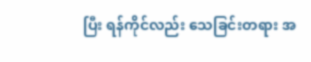ပြီး ရန်ကိုင်လည်း သေခြင်းတရား အ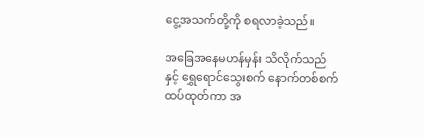ငွေ့အသက်တို့ကို စရလာခဲ့သည်။

အခြေအနေမဟန်မှန်း သိလိုက်သည်နှင့် ရွှေရောင်သွေးစက် နောက်တစ်စက် ထပ်ထုတ်ကာ အ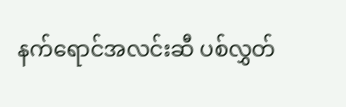နက်ရောင်အလင်းဆီ ပစ်လွှတ်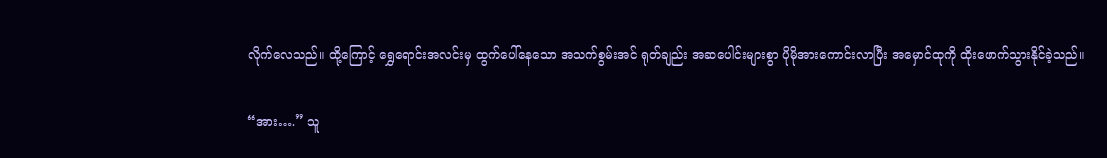လိုက်လေသည်။ ထို့ကြောင့် ရွှေရောင်းအလင်းမှ ထွက်ပေါ်နေသော အသက်စွမ်းအင် ရုတ်ချည်း အဆပေါင်းများစွာ ပိုမိုအားကောင်းလာပြီး အမှောင်ထုကို ထိုးဖောက်သွားနိုင်ခဲ့သည်။

“အား….” သူ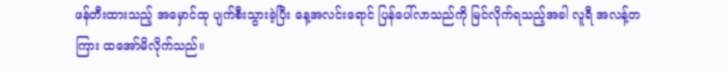ဖန်တီးထားသည့် အမှောင်ထု ပျက်စီးသွားခဲ့ပြီး နေ့အလင်းရောင် ပြန်ပေါ်လာသည်ကို မြင်လိုက်ရသည့်အခါ လူရီ အလန့်တကြား ထအော်မိလိုက်သည်။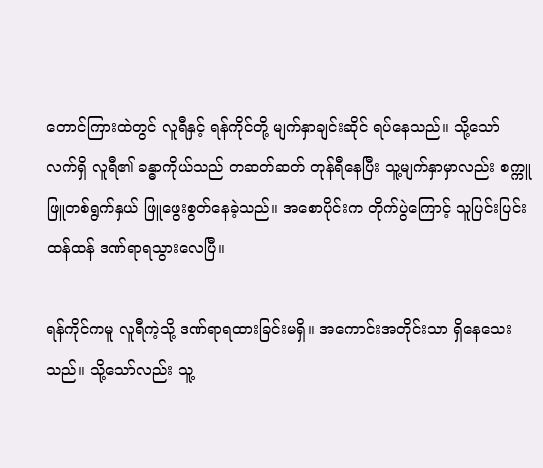တောင်ကြားထဲတွင် လူရီနှင့် ရန်ကိုင်တို့ မျက်နှာချင်းဆိုင် ရပ်နေသည်။ သို့သော် လက်ရှိ လူရီ၏ ခန္ဓာကိုယ်သည် တဆတ်ဆတ် တုန်ရီနေပြီး သူ့မျက်နှာမှာလည်း စက္ကူဖြူတစ်ရွက်နှယ် ဖြူဖွေးစွတ်နေခဲ့သည်။ အစောပိုင်းက တိုက်ပွဲကြောင့် သူပြင်းပြင်းထန်ထန် ဒဏ်ရာရသွားလေပြီ။

ရန်ကိုင်ကမူ လူရီကဲ့သို့ ဒဏ်ရာရထားခြင်းမရှိ။ အကောင်းအတိုင်းသာ ရှိနေသေးသည်။ သို့သော်လည်း သူ့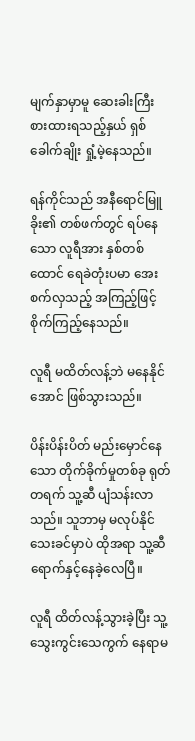မျက်နှာမှာမူ ဆေးခါးကြီး စားထားရသည့်နှယ် ရှစ်ခေါက်ချိုး ရှုံ့မဲ့နေသည်။

ရန်ကိုင်သည် အနီရောင်မြူခိုး၏ တစ်ဖက်တွင် ရပ်နေသော လူရီအား နှစ်တစ်ထောင် ရေခဲတုံးပမာ အေးစက်လှသည့် အကြည့်ဖြင့် စိုက်ကြည့်နေသည်။

လူရီ မထိတ်လန့်ဘဲ မနေနိုင်အောင် ဖြစ်သွားသည်။

ပိန်းပိန်းပိတ် မည်းမှောင်နေသော တိုက်ခိုက်မှုတစ်ခု ရုတ်တရက် သူ့ဆီ ပျံသန်းလာသည်။ သူဘာမှ မလုပ်နိုင်သေးခင်မှာပဲ ထိုအရာ သူ့ဆီ ရောက်နှင့်နေခဲ့လေပြီ။

လူရီ ထိတ်လန့်သွားခဲ့ပြီး သူ့သွေးကွင်းသေကွက် နေရာမ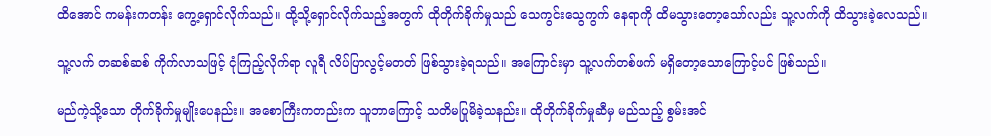ထိအောင် ကမန်းကတန်း ကွေ့ရှောင်လိုက်သည်။ ထို့သို့ရှောင်လိုက်သည့်အတွက် ထိုတိုက်ခိုက်မှုသည် သေကွင်းသွေကွက် နေရာကို ထိမသွားတော့သော်လည်း သူ့လက်ကို ထိသွားခဲ့လေသည်။

သူ့လက် တဆစ်ဆစ် ကိုက်လာသဖြင့် ငုံကြည့်လိုက်ရာ လူရီ လိပ်ပြာလွင့်မတတ် ဖြစ်သွားခဲ့ရသည်။ အကြောင်းမှာ သူ့လက်တစ်ဖက် မရှိတော့သောကြောင့်ပင် ဖြစ်သည်။

မည်ကဲ့သို့သော တိုက်ခိုက်မှုမျိုးပေနည်း။ အစောကြီးကတည်းက သူဘာကြောင့် သတိမပြုမိခဲ့သနည်း။ ထိုတိုက်ခိုက်မှုဆီမှ မည်သည့် စွမ်းအင်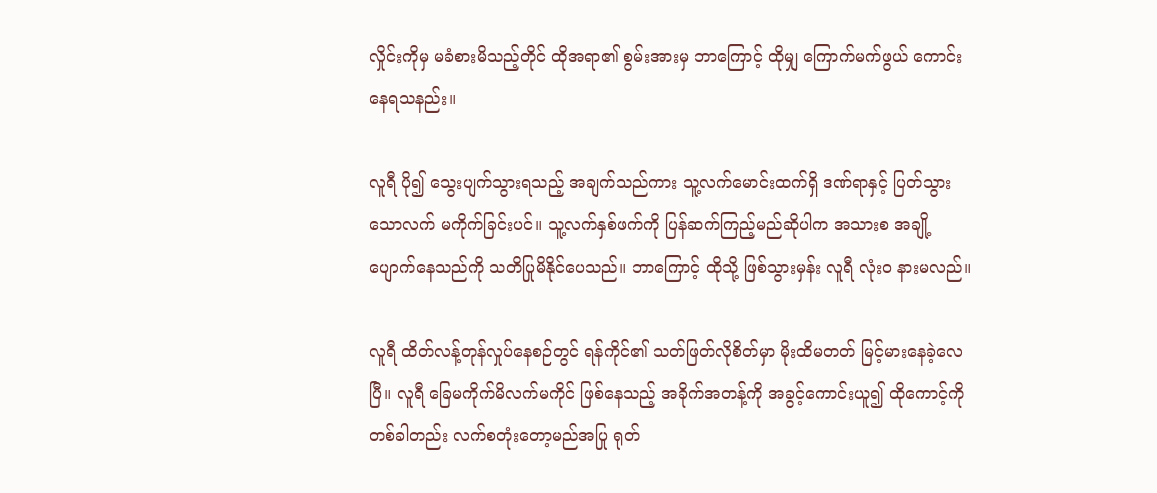လှိုင်းကိုမှ မခံစားမိသည့်တိုင် ထိုအရာ၏ စွမ်းအားမှ ဘာကြောင့် ထိုမျှ ကြောက်မက်ဖွယ် ကောင်းနေရသနည်း။

လူရီ ပို၍ သွေးပျက်သွားရသည့် အချက်သည်ကား သူ့လက်မောင်းထက်ရှိ ဒဏ်ရာနှင့် ပြတ်သွားသောလက် မကိုက်ခြင်းပင်။ သူ့လက်နှစ်ဖက်ကို ပြန်ဆက်ကြည့်မည်ဆိုပါက အသားစ အချို့ ပျောက်နေသည်ကို သတိပြုမိနိုင်ပေသည်။ ဘာကြောင့် ထိုသို့ ဖြစ်သွားမှန်း လူရီ လုံးဝ နားမလည်။

လူရီ ထိတ်လန့်တုန်လှုပ်နေစဉ်တွင် ရန်ကိုင်၏ သတ်ဖြတ်လိုစိတ်မှာ မိုးထိမတတ် မြင့်မားနေခဲ့လေပြီ။ လူရီ ခြေမကိုက်မိလက်မကိုင် ဖြစ်နေသည့် အခိုက်အတန့်ကို အခွင့်ကောင်းယူ၍ ထိုကောင့်ကို တစ်ခါတည်း လက်စတုံးတော့မည်အပြု ရုတ်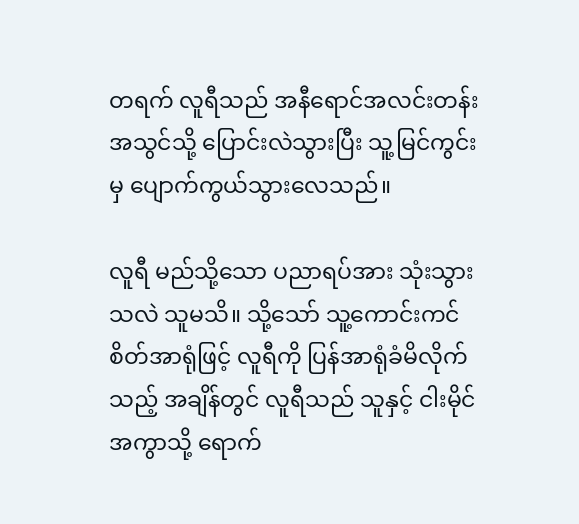တရက် လူရီသည် အနီရောင်အလင်းတန်း အသွင်သို့ ပြောင်းလဲသွားပြီး သူ့မြင်ကွင်းမှ ပျောက်ကွယ်သွားလေသည်။

လူရီ မည်သို့သော ပညာရပ်အား သုံးသွားသလဲ သူမသိ။ သို့သော် သူ့ကောင်းကင်စိတ်အာရုံဖြင့် လူရီကို ပြန်အာရုံခံမိလိုက်သည့် အချိန်တွင် လူရီသည် သူနှင့် ငါးမိုင်အကွာသို့ ရောက်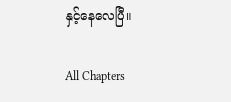နှင့်နေလေပြီ။

All Chapters